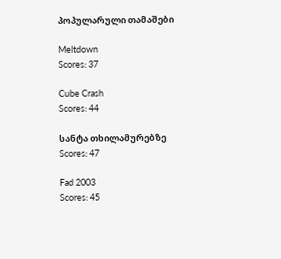პოპულარული თამაშები

Meltdown
Scores: 37

Cube Crash
Scores: 44

სანტა თხილამურებზე
Scores: 47

Fad 2003
Scores: 45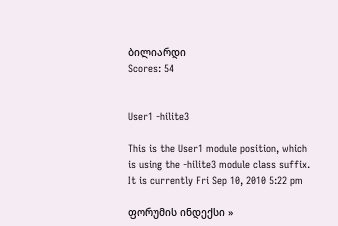ბილიარდი
Scores: 54


User1 -hilite3

This is the User1 module position, which is using the -hilite3 module class suffix.
It is currently Fri Sep 10, 2010 5:22 pm

ფორუმის ინდექსი »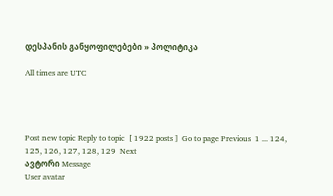დესპანის განყოფილებები » პოლიტიკა

All times are UTC




Post new topic Reply to topic  [ 1922 posts ]  Go to page Previous  1 ... 124, 125, 126, 127, 128, 129  Next
ავტორი Message
User avatar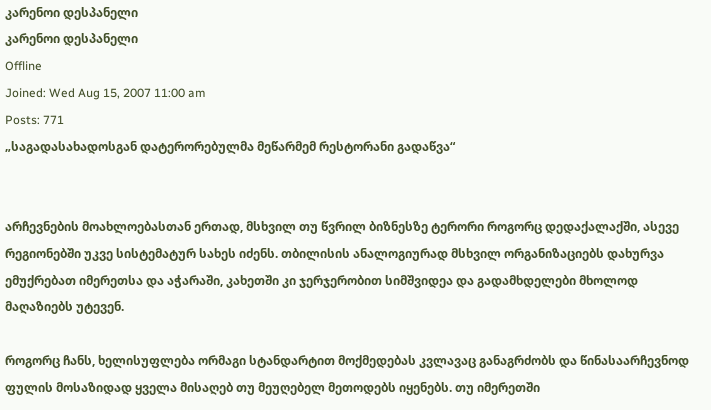კარენოი დესპანელი
კარენოი დესპანელი
Offline
Joined: Wed Aug 15, 2007 11:00 am
Posts: 771
„საგადასახადოსგან დატერორებულმა მეწარმემ რესტორანი გადაწვა“


არჩევნების მოახლოებასთან ერთად, მსხვილ თუ წვრილ ბიზნესზე ტერორი როგორც დედაქალაქში, ასევე რეგიონებში უკვე სისტემატურ სახეს იძენს. თბილისის ანალოგიურად მსხვილ ორგანიზაციებს დახურვა ემუქრებათ იმერეთსა და აჭარაში, კახეთში კი ჯერჯერობით სიმშვიდეა და გადამხდელები მხოლოდ მაღაზიებს უტევენ.

როგორც ჩანს, ხელისუფლება ორმაგი სტანდარტით მოქმედებას კვლავაც განაგრძობს და წინასაარჩევნოდ ფულის მოსაზიდად ყველა მისაღებ თუ მეუღებელ მეთოდებს იყენებს. თუ იმერეთში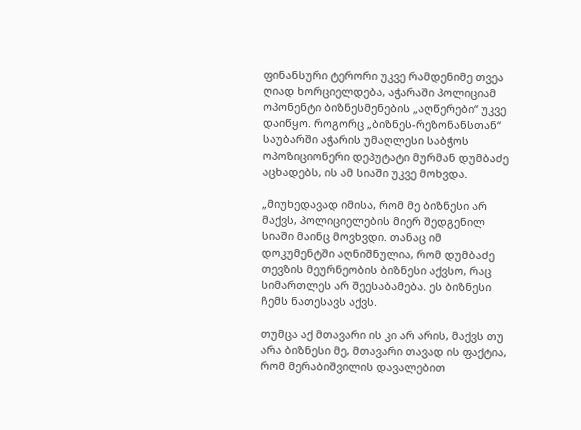ფინანსური ტერორი უკვე რამდენიმე თვეა ღიად ხორციელდება, აჭარაში პოლიციამ ოპონენტი ბიზნესმენების „აღწერები“ უკვე დაიწყო. როგორც „ბიზნეს-რეზონანსთან“ საუბარში აჭარის უმაღლესი საბჭოს ოპოზიციონერი დეპუტატი მურმან დუმბაძე აცხადებს, ის ამ სიაში უკვე მოხვდა.

„მიუხედავად იმისა, რომ მე ბიზნესი არ მაქვს, პოლიციელების მიერ შედგენილ სიაში მაინც მოვხვდი. თანაც იმ დოკუმენტში აღნიშნულია, რომ დუმბაძე თევზის მეურნეობის ბიზნესი აქვსო, რაც სიმართლეს არ შეესაბამება. ეს ბიზნესი ჩემს ნათესავს აქვს.

თუმცა აქ მთავარი ის კი არ არის, მაქვს თუ არა ბიზნესი მე, მთავარი თავად ის ფაქტია, რომ მერაბიშვილის დავალებით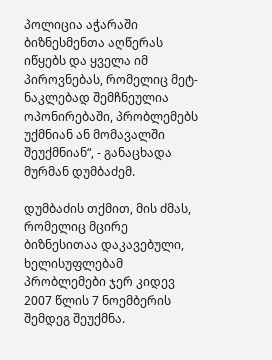პოლიცია აჭარაში ბიზნესმენთა აღწერას იწყებს და ყველა იმ პიროვნებას, რომელიც მეტ-ნაკლებად შემჩნეულია ოპონირებაში, პრობლემებს უქმნიან ან მომავალში შეუქმნიან“, - განაცხადა მურმან დუმბაძემ.

დუმბაძის თქმით, მის ძმას, რომელიც მცირე ბიზნესითაა დაკავებული, ხელისუფლებამ პრობლემები ჯერ კიდევ 2007 წლის 7 ნოემბერის შემდეგ შეუქმნა.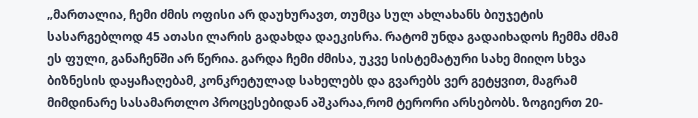„მართალია, ჩემი ძმის ოფისი არ დაუხურავთ, თუმცა სულ ახლახანს ბიუჯეტის სასარგებლოდ 45 ათასი ლარის გადახდა დაეკისრა. რატომ უნდა გადაიხადოს ჩემმა ძმამ ეს ფული, განაჩენში არ წერია. გარდა ჩემი ძმისა, უკვე სისტემატური სახე მიიღო სხვა ბიზნესის დაყაჩაღებამ, კონკრეტულად სახელებს და გვარებს ვერ გეტყვით, მაგრამ მიმდინარე სასამართლო პროცესებიდან აშკარაა,რომ ტერორი არსებობს. ზოგიერთ 20-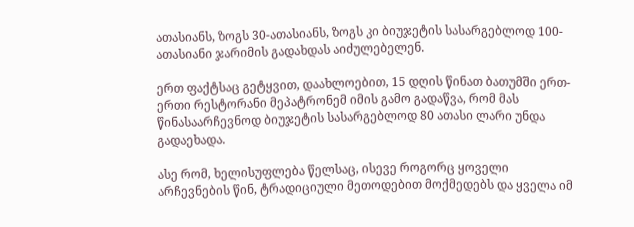ათასიანს, ზოგს 30-ათასიანს, ზოგს კი ბიუჯეტის სასარგებლოდ 100-ათასიანი ჯარიმის გადახდას აიძულებელენ.

ერთ ფაქტსაც გეტყვით, დაახლოებით, 15 დღის წინათ ბათუმში ერთ-ერთი რესტორანი მეპატრონემ იმის გამო გადაწვა, რომ მას წინასაარჩევნოდ ბიუჯეტის სასარგებლოდ 80 ათასი ლარი უნდა გადაეხადა.

ასე რომ, ხელისუფლება წელსაც, ისევე როგორც ყოველი არჩევნების წინ, ტრადიციული მეთოდებით მოქმედებს და ყველა იმ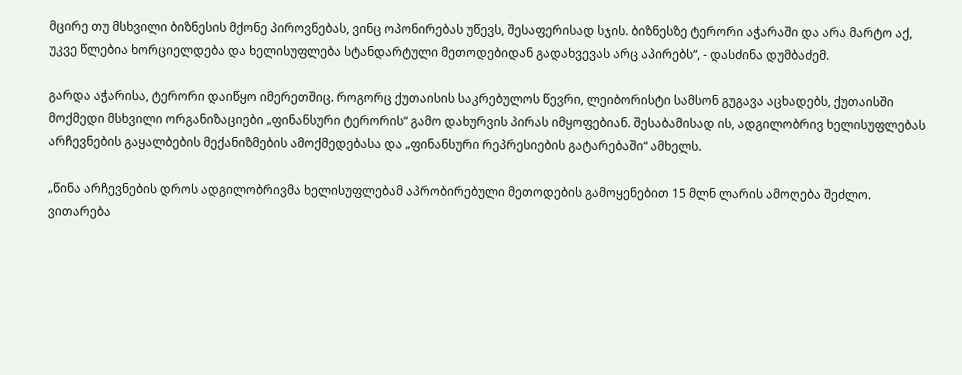მცირე თუ მსხვილი ბიზნესის მქონე პიროვნებას, ვინც ოპონირებას უწევს, შესაფერისად სჯის. ბიზნესზე ტერორი აჭარაში და არა მარტო აქ, უკვე წლებია ხორციელდება და ხელისუფლება სტანდარტული მეთოდებიდან გადახვევას არც აპირებს“, - დასძინა დუმბაძემ.

გარდა აჭარისა, ტერორი დაიწყო იმერეთშიც. როგორც ქუთაისის საკრებულოს წევრი, ლეიბორისტი სამსონ გუგავა აცხადებს, ქუთაისში მოქმედი მსხვილი ორგანიზაციები „ფინანსური ტერორის“ გამო დახურვის პირას იმყოფებიან. შესაბამისად ის, ადგილობრივ ხელისუფლებას არჩევნების გაყალბების მექანიზმების ამოქმედებასა და „ფინანსური რეპრესიების გატარებაში“ ამხელს.

„წინა არჩევნების დროს ადგილობრივმა ხელისუფლებამ აპრობირებული მეთოდების გამოყენებით 15 მლნ ლარის ამოღება შეძლო. ვითარება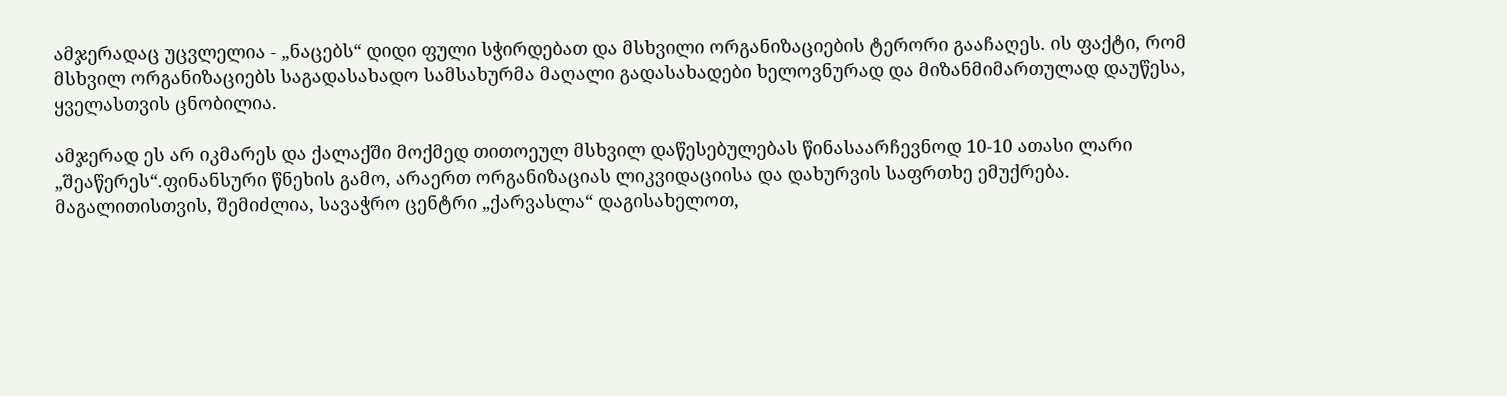ამჯერადაც უცვლელია - „ნაცებს“ დიდი ფული სჭირდებათ და მსხვილი ორგანიზაციების ტერორი გააჩაღეს. ის ფაქტი, რომ მსხვილ ორგანიზაციებს საგადასახადო სამსახურმა მაღალი გადასახადები ხელოვნურად და მიზანმიმართულად დაუწესა, ყველასთვის ცნობილია.

ამჯერად ეს არ იკმარეს და ქალაქში მოქმედ თითოეულ მსხვილ დაწესებულებას წინასაარჩევნოდ 10-10 ათასი ლარი „შეაწერეს“.ფინანსური წნეხის გამო, არაერთ ორგანიზაციას ლიკვიდაციისა და დახურვის საფრთხე ემუქრება. მაგალითისთვის, შემიძლია, სავაჭრო ცენტრი „ქარვასლა“ დაგისახელოთ,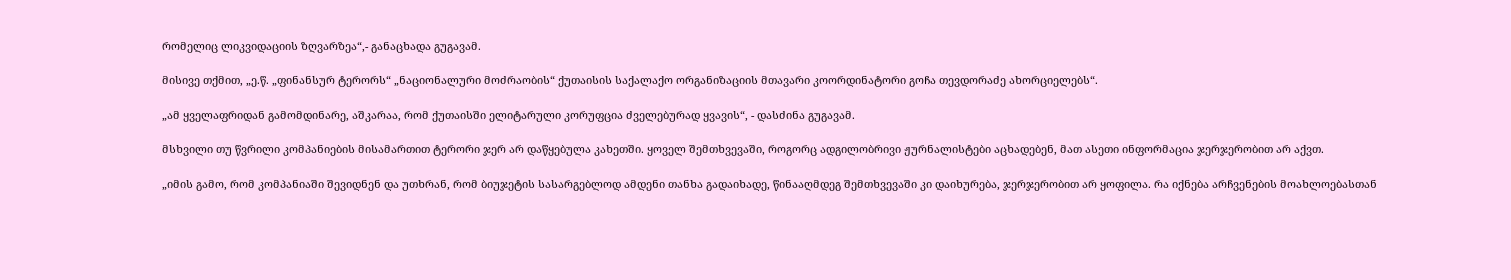რომელიც ლიკვიდაციის ზღვარზეა“,- განაცხადა გუგავამ.

მისივე თქმით, „ე.წ. „ფინანსურ ტერორს“ „ნაციონალური მოძრაობის“ ქუთაისის საქალაქო ორგანიზაციის მთავარი კოორდინატორი გოჩა თევდორაძე ახორციელებს“.

„ამ ყველაფრიდან გამომდინარე, აშკარაა, რომ ქუთაისში ელიტარული კორუფცია ძველებურად ყვავის“, - დასძინა გუგავამ.

მსხვილი თუ წვრილი კომპანიების მისამართით ტერორი ჯერ არ დაწყებულა კახეთში. ყოველ შემთხვევაში, როგორც ადგილობრივი ჟურნალისტები აცხადებენ, მათ ასეთი ინფორმაცია ჯერჯერობით არ აქვთ.

„იმის გამო, რომ კომპანიაში შევიდნენ და უთხრან, რომ ბიუჯეტის სასარგებლოდ ამდენი თანხა გადაიხადე, წინააღმდეგ შემთხვევაში კი დაიხურება, ჯერჯერობით არ ყოფილა. რა იქნება არჩვენების მოახლოებასთან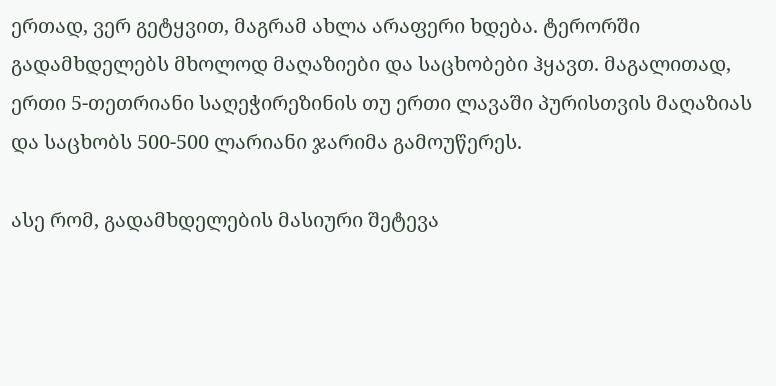ერთად, ვერ გეტყვით, მაგრამ ახლა არაფერი ხდება. ტერორში გადამხდელებს მხოლოდ მაღაზიები და საცხობები ჰყავთ. მაგალითად, ერთი 5-თეთრიანი საღეჭირეზინის თუ ერთი ლავაში პურისთვის მაღაზიას და საცხობს 500-500 ლარიანი ჯარიმა გამოუწერეს.

ასე რომ, გადამხდელების მასიური შეტევა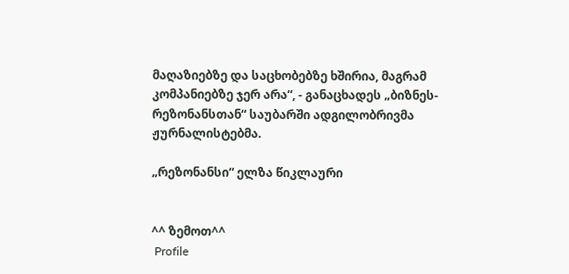მაღაზიებზე და საცხობებზე ხშირია, მაგრამ კომპანიებზე ჯერ არა“, - განაცხადეს „ბიზნეს-რეზონანსთან“ საუბარში ადგილობრივმა ჟურნალისტებმა.

„რეზონანსი“ ელზა წიკლაური


^^ ზემოთ^^
 Profile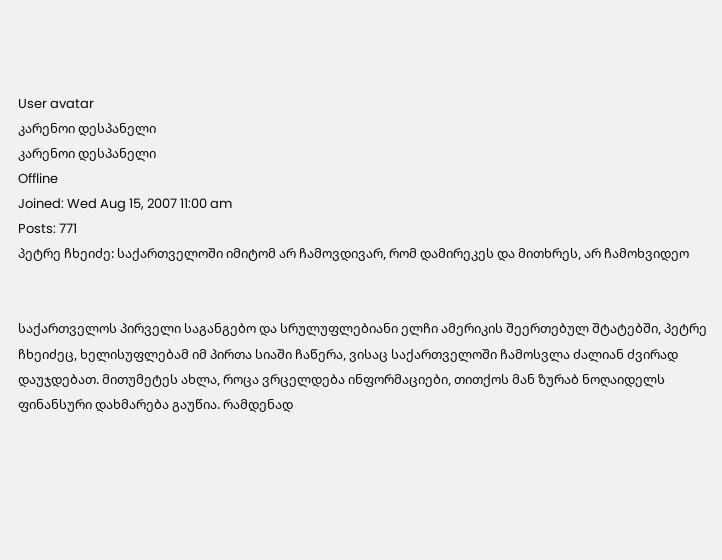User avatar
კარენოი დესპანელი
კარენოი დესპანელი
Offline
Joined: Wed Aug 15, 2007 11:00 am
Posts: 771
პეტრე ჩხეიძე: საქართველოში იმიტომ არ ჩამოვდივარ, რომ დამირეკეს და მითხრეს, არ ჩამოხვიდეო


საქართველოს პირველი საგანგებო და სრულუფლებიანი ელჩი ამერიკის შეერთებულ შტატებში, პეტრე ჩხეიძეც, ხელისუფლებამ იმ პირთა სიაში ჩაწერა, ვისაც საქართველოში ჩამოსვლა ძალიან ძვირად დაუჯდებათ. მითუმეტეს ახლა, როცა ვრცელდება ინფორმაციები, თითქოს მან ზურაბ ნოღაიდელს ფინანსური დახმარება გაუწია. რამდენად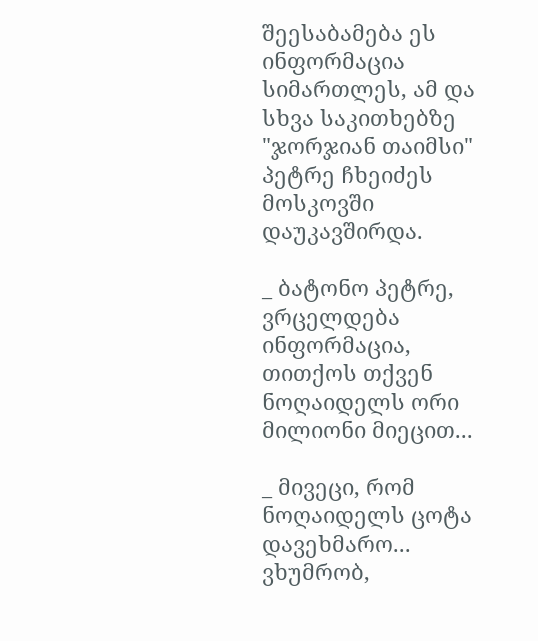შეესაბამება ეს ინფორმაცია სიმართლეს, ამ და სხვა საკითხებზე "ჯორჯიან თაიმსი" პეტრე ჩხეიძეს მოსკოვში დაუკავშირდა.

_ ბატონო პეტრე, ვრცელდება ინფორმაცია, თითქოს თქვენ ნოღაიდელს ორი მილიონი მიეცით...

_ მივეცი, რომ ნოღაიდელს ცოტა დავეხმარო... ვხუმრობ,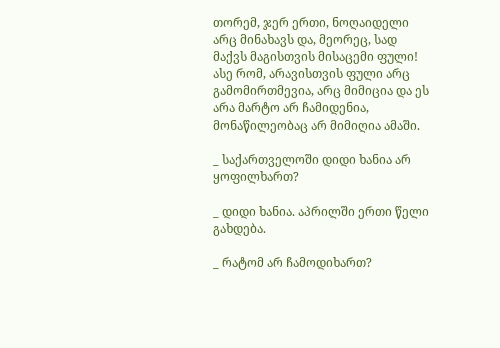თორემ, ჯერ ერთი, ნოღაიდელი არც მინახავს და, მეორეც, სად მაქვს მაგისთვის მისაცემი ფული! ასე რომ, არავისთვის ფული არც გამომირთმევია, არც მიმიცია და ეს არა მარტო არ ჩამიდენია, მონაწილეობაც არ მიმიღია ამაში.

_ საქართველოში დიდი ხანია არ ყოფილხართ?

_ დიდი ხანია. აპრილში ერთი წელი გახდება.

_ რატომ არ ჩამოდიხართ?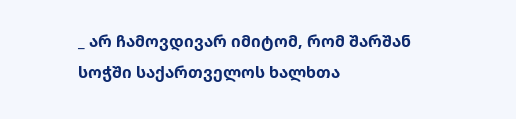_ არ ჩამოვდივარ იმიტომ, რომ შარშან სოჭში საქართველოს ხალხთა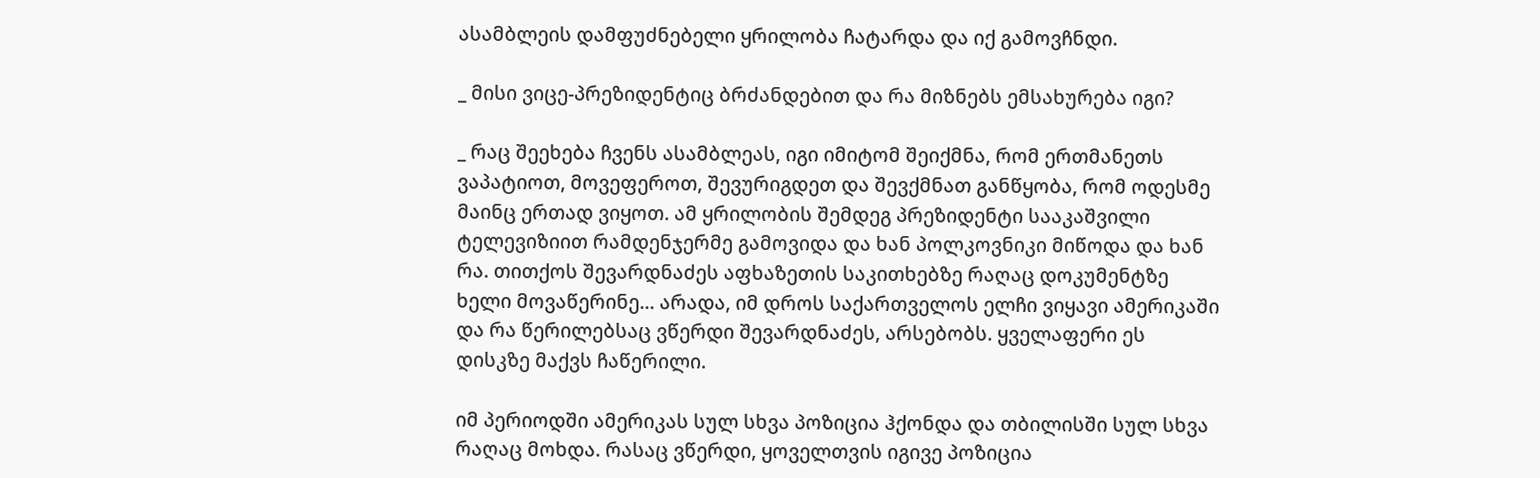ასამბლეის დამფუძნებელი ყრილობა ჩატარდა და იქ გამოვჩნდი.

_ მისი ვიცე-პრეზიდენტიც ბრძანდებით და რა მიზნებს ემსახურება იგი?

_ რაც შეეხება ჩვენს ასამბლეას, იგი იმიტომ შეიქმნა, რომ ერთმანეთს ვაპატიოთ, მოვეფეროთ, შევურიგდეთ და შევქმნათ განწყობა, რომ ოდესმე მაინც ერთად ვიყოთ. ამ ყრილობის შემდეგ პრეზიდენტი სააკაშვილი ტელევიზიით რამდენჯერმე გამოვიდა და ხან პოლკოვნიკი მიწოდა და ხან რა. თითქოს შევარდნაძეს აფხაზეთის საკითხებზე რაღაც დოკუმენტზე ხელი მოვაწერინე... არადა, იმ დროს საქართველოს ელჩი ვიყავი ამერიკაში და რა წერილებსაც ვწერდი შევარდნაძეს, არსებობს. ყველაფერი ეს დისკზე მაქვს ჩაწერილი.

იმ პერიოდში ამერიკას სულ სხვა პოზიცია ჰქონდა და თბილისში სულ სხვა რაღაც მოხდა. რასაც ვწერდი, ყოველთვის იგივე პოზიცია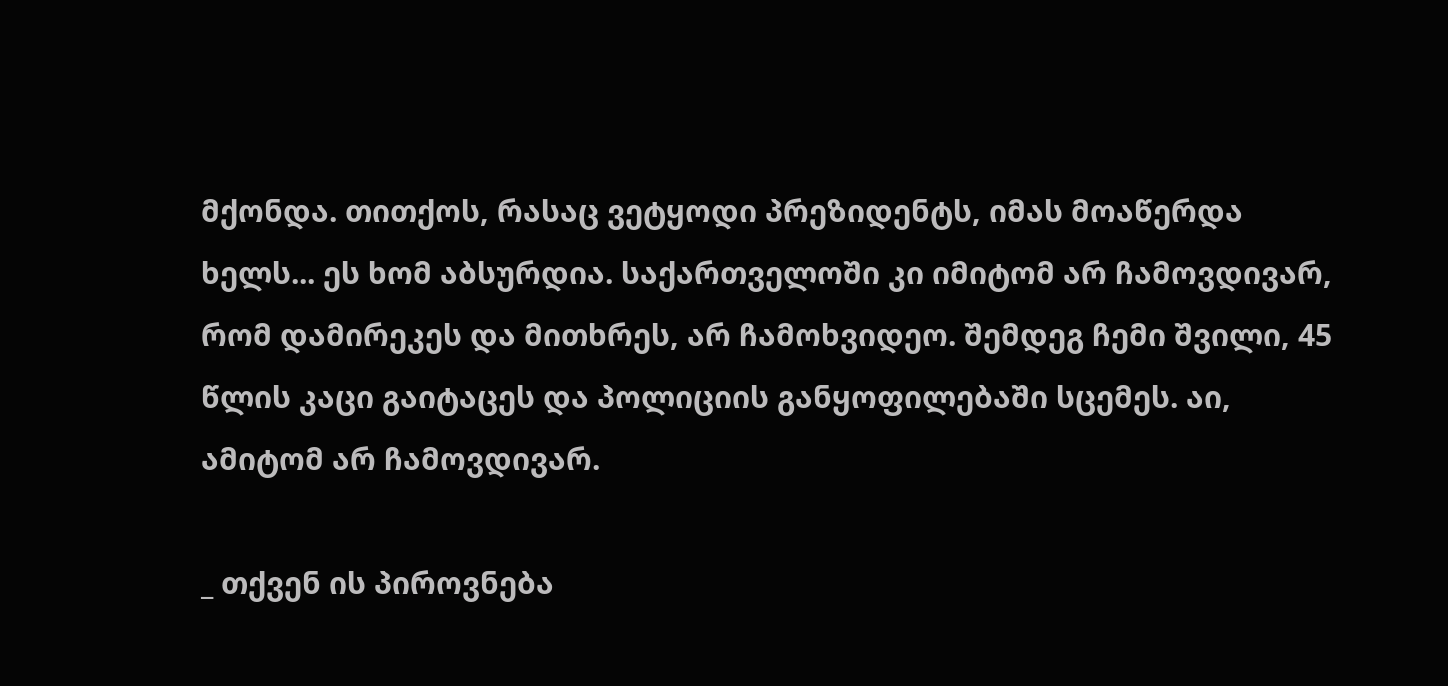მქონდა. თითქოს, რასაც ვეტყოდი პრეზიდენტს, იმას მოაწერდა ხელს... ეს ხომ აბსურდია. საქართველოში კი იმიტომ არ ჩამოვდივარ, რომ დამირეკეს და მითხრეს, არ ჩამოხვიდეო. შემდეგ ჩემი შვილი, 45 წლის კაცი გაიტაცეს და პოლიციის განყოფილებაში სცემეს. აი, ამიტომ არ ჩამოვდივარ.

_ თქვენ ის პიროვნება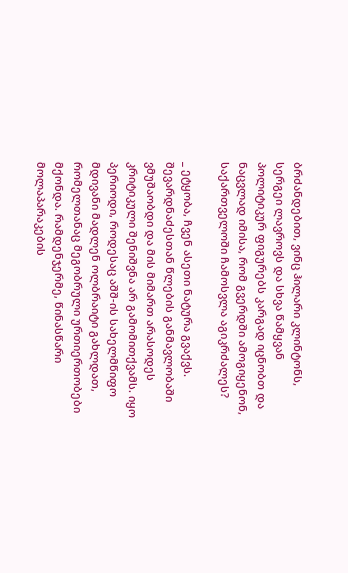ბრძანდებით, ვინც ჰილარი კლინტონს, სერგეი ლავროვს და სხვა წამყვან პოლიტიკურ ფიგურებს კარგად იცნობთ და ნაცვლად იმისა, რომ გვერდში ამოგიყენონ, საქართველოში ჩამოსვლა აგიკრძალეს?

_ ეტყობა, ჩვენ ასეთი ნატურა გვაქვს. შევარდნაძესთან წლების განმავლობაში ვმუშაობდი და მის მიმართ არასოდეს კრიტიკული შენიშვნა არ გამომითქვამს. იყო პერიოდი, როდესაც აშშ-ის სახელმწიფო მდივანი მადლენ ოლბრაიტი გახლდათ, რომელთანაც მეგობრული ურთიერთობები მქონდა. რამდენჯერმე, წინასწარი მოლაპარაკების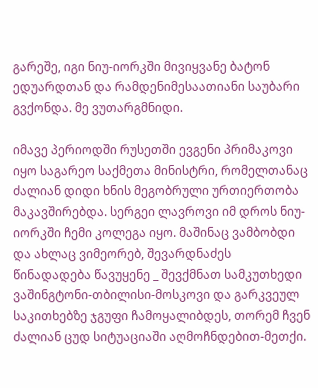გარეშე, იგი ნიუ-იორკში მივიყვანე ბატონ ედუარდთან და რამდენიმესაათიანი საუბარი გვქონდა. მე ვუთარგმნიდი.

იმავე პერიოდში რუსეთში ევგენი პრიმაკოვი იყო საგარეო საქმეთა მინისტრი, რომელთანაც ძალიან დიდი ხნის მეგობრული ურთიერთობა მაკავშირებდა. სერგეი ლავროვი იმ დროს ნიუ-იორკში ჩემი კოლეგა იყო. მაშინაც ვამბობდი და ახლაც ვიმეორებ, შევარდნაძეს წინადადება წავუყენე _ შევქმნათ სამკუთხედი ვაშინგტონი-თბილისი-მოსკოვი და გარკვეულ საკითხებზე ჯგუფი ჩამოყალიბდეს, თორემ ჩვენ ძალიან ცუდ სიტუაციაში აღმოჩნდებით-მეთქი.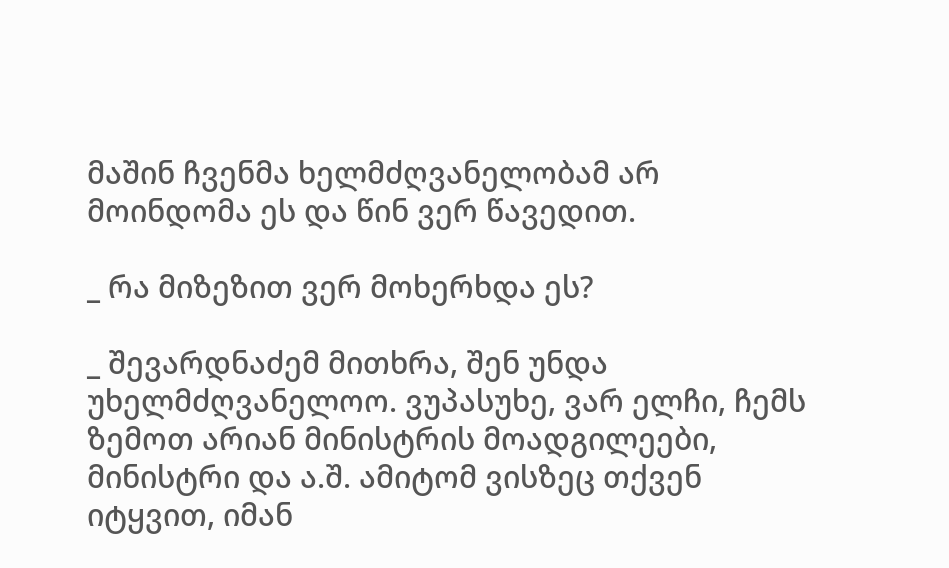მაშინ ჩვენმა ხელმძღვანელობამ არ მოინდომა ეს და წინ ვერ წავედით.

_ რა მიზეზით ვერ მოხერხდა ეს?

_ შევარდნაძემ მითხრა, შენ უნდა უხელმძღვანელოო. ვუპასუხე, ვარ ელჩი, ჩემს ზემოთ არიან მინისტრის მოადგილეები, მინისტრი და ა.შ. ამიტომ ვისზეც თქვენ იტყვით, იმან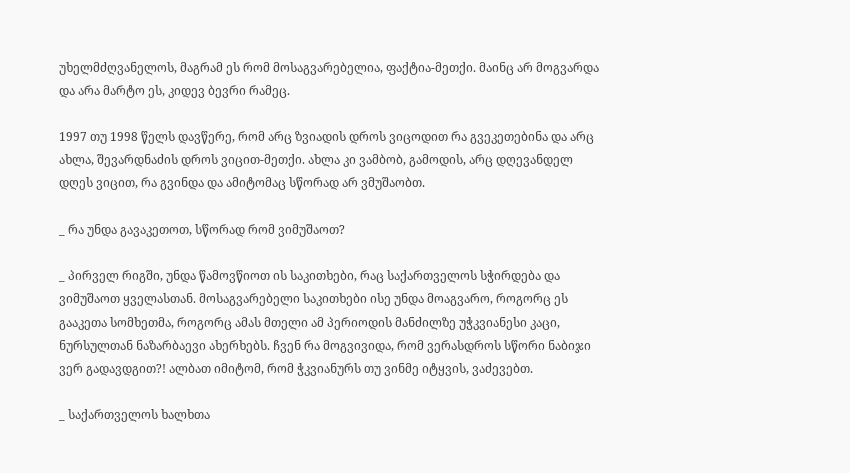უხელმძღვანელოს, მაგრამ ეს რომ მოსაგვარებელია, ფაქტია-მეთქი. მაინც არ მოგვარდა და არა მარტო ეს, კიდევ ბევრი რამეც.

1997 თუ 1998 წელს დავწერე, რომ არც ზვიადის დროს ვიცოდით რა გვეკეთებინა და არც ახლა, შევარდნაძის დროს ვიცით-მეთქი. ახლა კი ვამბობ, გამოდის, არც დღევანდელ დღეს ვიცით, რა გვინდა და ამიტომაც სწორად არ ვმუშაობთ.

_ რა უნდა გავაკეთოთ, სწორად რომ ვიმუშაოთ?

_ პირველ რიგში, უნდა წამოვწიოთ ის საკითხები, რაც საქართველოს სჭირდება და ვიმუშაოთ ყველასთან. მოსაგვარებელი საკითხები ისე უნდა მოაგვარო, როგორც ეს გააკეთა სომხეთმა, როგორც ამას მთელი ამ პერიოდის მანძილზე უჭკვიანესი კაცი, ნურსულთან ნაზარბაევი ახერხებს. ჩვენ რა მოგვივიდა, რომ ვერასდროს სწორი ნაბიჯი ვერ გადავდგით?! ალბათ იმიტომ, რომ ჭკვიანურს თუ ვინმე იტყვის, ვაძევებთ.

_ საქართველოს ხალხთა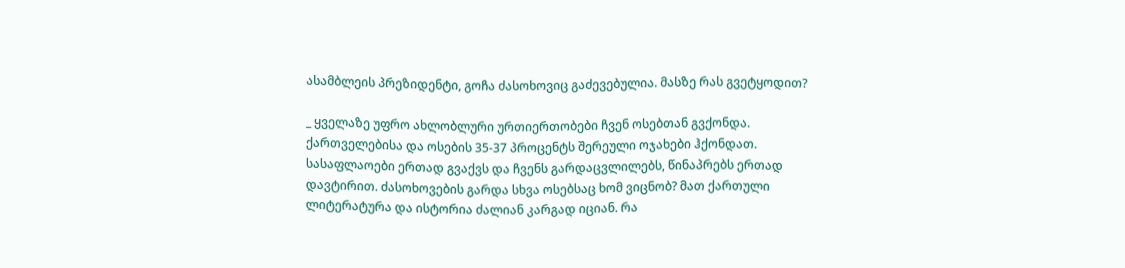ასამბლეის პრეზიდენტი, გოჩა ძასოხოვიც გაძევებულია. მასზე რას გვეტყოდით?

_ ყველაზე უფრო ახლობლური ურთიერთობები ჩვენ ოსებთან გვქონდა. ქართველებისა და ოსების 35-37 პროცენტს შერეული ოჯახები ჰქონდათ. სასაფლაოები ერთად გვაქვს და ჩვენს გარდაცვლილებს, წინაპრებს ერთად დავტირით. ძასოხოვების გარდა სხვა ოსებსაც ხომ ვიცნობ? მათ ქართული ლიტერატურა და ისტორია ძალიან კარგად იციან. რა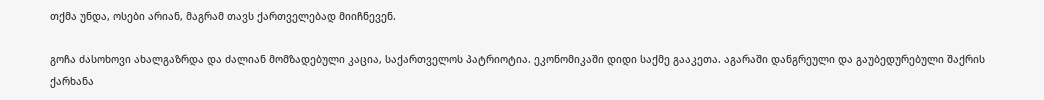თქმა უნდა, ოსები არიან, მაგრამ თავს ქართველებად მიიჩნევენ.

გოჩა ძასოხოვი ახალგაზრდა და ძალიან მომზადებული კაცია, საქართველოს პატრიოტია. ეკონომიკაში დიდი საქმე გააკეთა. აგარაში დანგრეული და გაუბედურებული შაქრის ქარხანა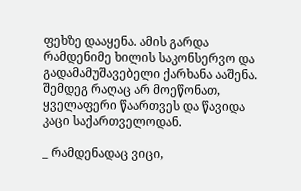ფეხზე დააყენა. ამის გარდა რამდენიმე ხილის საკონსერვო და გადამამუშავებელი ქარხანა ააშენა. შემდეგ რაღაც არ მოეწონათ, ყველაფერი წაართვეს და წავიდა კაცი საქართველოდან.

_ რამდენადაც ვიცი,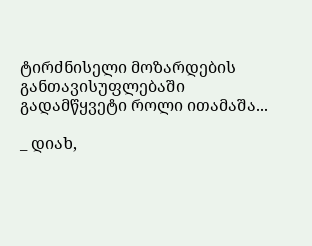ტირძნისელი მოზარდების განთავისუფლებაში გადამწყვეტი როლი ითამაშა...

_ დიახ,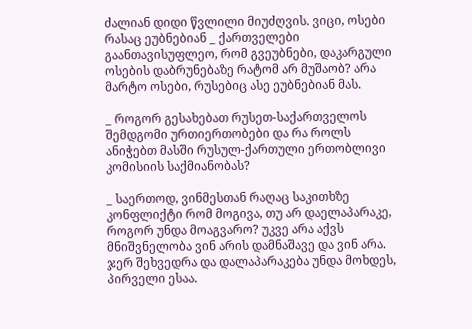ძალიან დიდი წვლილი მიუძღვის. ვიცი, ოსები რასაც ეუბნებიან _ ქართველები გაანთავისუფლეო, რომ გვეუბნები, დაკარგული ოსების დაბრუნებაზე რატომ არ მუშაობ? არა მარტო ოსები, რუსებიც ასე ეუბნებიან მას.

_ როგორ გესახებათ რუსეთ-საქართველოს შემდგომი ურთიერთობები და რა როლს ანიჭებთ მასში რუსულ-ქართული ერთობლივი კომისიის საქმიანობას?

_ საერთოდ, ვინმესთან რაღაც საკითხზე კონფლიქტი რომ მოგივა, თუ არ დაელაპარაკე, როგორ უნდა მოაგვარო? უკვე არა აქვს მნიშვნელობა ვინ არის დამნაშავე და ვინ არა. ჯერ შეხვედრა და დალაპარაკება უნდა მოხდეს, პირველი ესაა.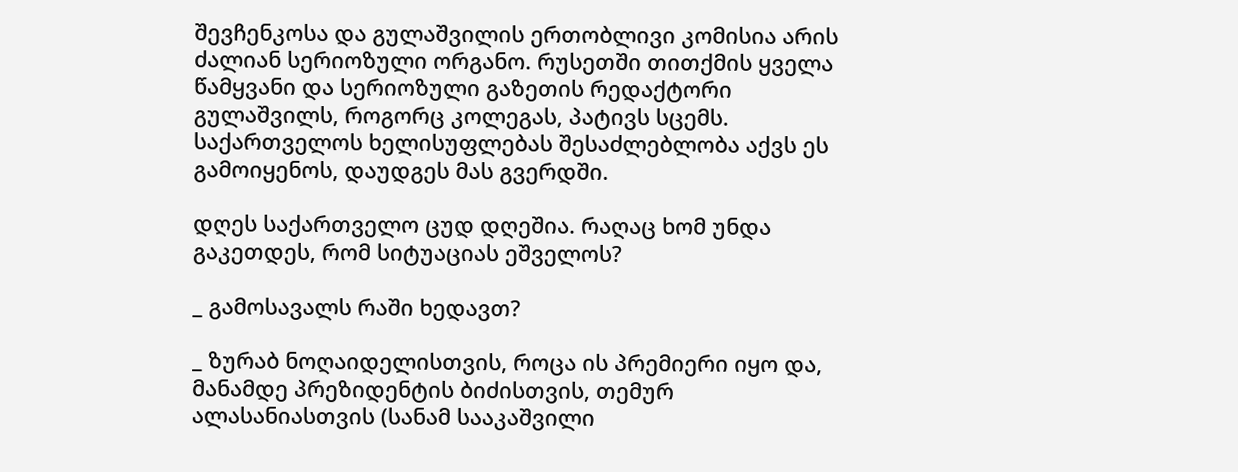შევჩენკოსა და გულაშვილის ერთობლივი კომისია არის ძალიან სერიოზული ორგანო. რუსეთში თითქმის ყველა წამყვანი და სერიოზული გაზეთის რედაქტორი გულაშვილს, როგორც კოლეგას, პატივს სცემს. საქართველოს ხელისუფლებას შესაძლებლობა აქვს ეს გამოიყენოს, დაუდგეს მას გვერდში.

დღეს საქართველო ცუდ დღეშია. რაღაც ხომ უნდა გაკეთდეს, რომ სიტუაციას ეშველოს?

_ გამოსავალს რაში ხედავთ?

_ ზურაბ ნოღაიდელისთვის, როცა ის პრემიერი იყო და, მანამდე პრეზიდენტის ბიძისთვის, თემურ ალასანიასთვის (სანამ სააკაშვილი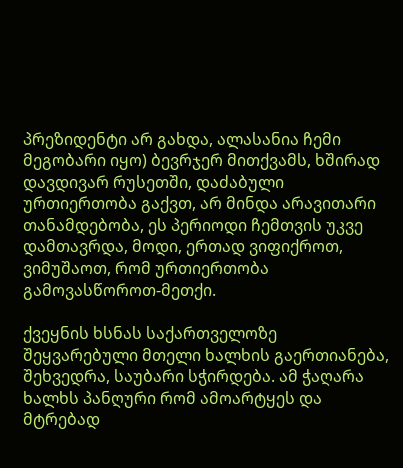პრეზიდენტი არ გახდა, ალასანია ჩემი მეგობარი იყო) ბევრჯერ მითქვამს, ხშირად დავდივარ რუსეთში, დაძაბული ურთიერთობა გაქვთ, არ მინდა არავითარი თანამდებობა, ეს პერიოდი ჩემთვის უკვე დამთავრდა, მოდი, ერთად ვიფიქროთ, ვიმუშაოთ, რომ ურთიერთობა გამოვასწოროთ-მეთქი.

ქვეყნის ხსნას საქართველოზე შეყვარებული მთელი ხალხის გაერთიანება, შეხვედრა, საუბარი სჭირდება. ამ ჭაღარა ხალხს პანღური რომ ამოარტყეს და მტრებად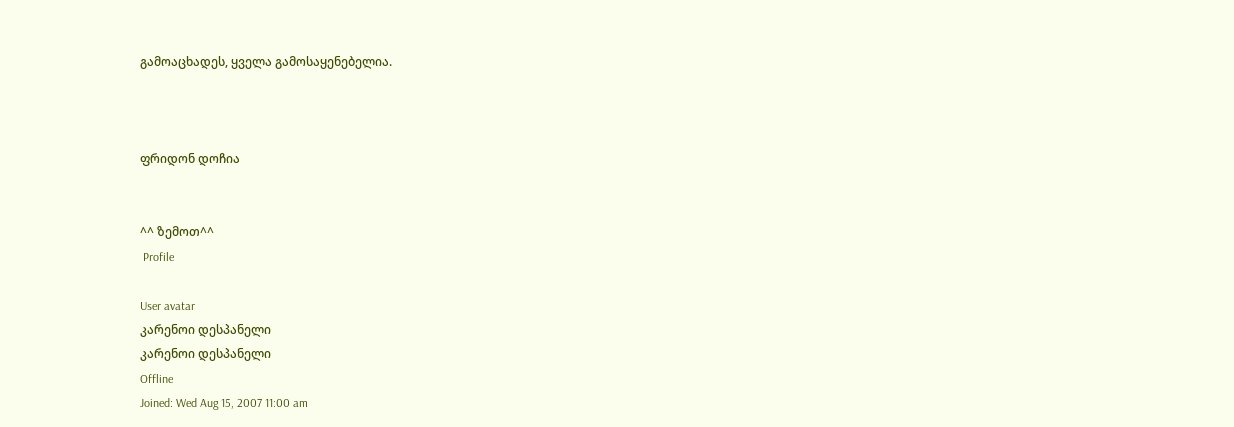გამოაცხადეს, ყველა გამოსაყენებელია.



ფრიდონ დოჩია


^^ ზემოთ^^
 Profile

User avatar
კარენოი დესპანელი
კარენოი დესპანელი
Offline
Joined: Wed Aug 15, 2007 11:00 am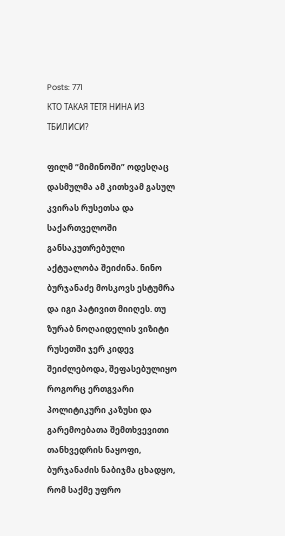Posts: 771
КТО ТАКАЯ ТЁТЯ НИНА ИЗ ТБИЛИСИ?

ფილმ “მიმინოში” ოდესღაც დასმულმა ამ კითხვამ გასულ კვირას რუსეთსა და საქართველოში განსაკუთრებული აქტუალობა შეიძინა. ნინო ბურჯანაძე მოსკოვს ესტუმრა და იგი პატივით მიიღეს. თუ ზურაბ ნოღაიდელის ვიზიტი რუსეთში ჯერ კიდევ შეიძლებოდა, შეფასებულიყო როგორც ერთგვარი პოლიტიკური კაზუსი და გარემოებათა შემთხვევითი თანხვედრის ნაყოფი, ბურჯანაძის ნაბიჯმა ცხადყო, რომ საქმე უფრო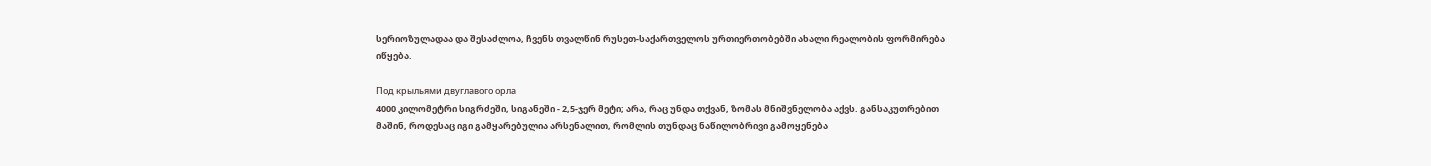სერიოზულადაა და შესაძლოა, ჩვენს თვალწინ რუსეთ-საქართველოს ურთიერთობებში ახალი რეალობის ფორმირება იწყება.

Под крыльями двуглавого орла
4000 კილომეტრი სიგრძეში, სიგანეში - 2,5-ჯერ მეტი; არა, რაც უნდა თქვან, ზომას მნიშვნელობა აქვს. განსაკუთრებით მაშინ, როდესაც იგი გამყარებულია არსენალით, რომლის თუნდაც ნაწილობრივი გამოყენება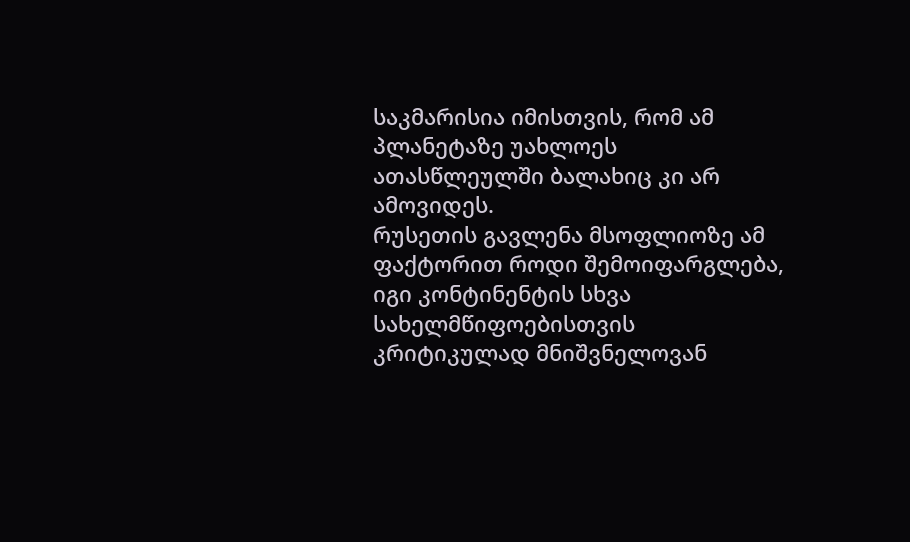საკმარისია იმისთვის, რომ ამ პლანეტაზე უახლოეს ათასწლეულში ბალახიც კი არ ამოვიდეს.
რუსეთის გავლენა მსოფლიოზე ამ ფაქტორით როდი შემოიფარგლება, იგი კონტინენტის სხვა სახელმწიფოებისთვის კრიტიკულად მნიშვნელოვან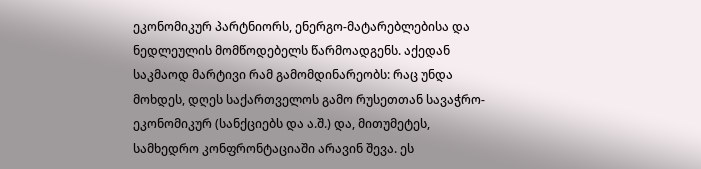ეკონომიკურ პარტნიორს, ენერგო-მატარებლებისა და ნედლეულის მომწოდებელს წარმოადგენს. აქედან საკმაოდ მარტივი რამ გამომდინარეობს: რაც უნდა მოხდეს, დღეს საქართველოს გამო რუსეთთან სავაჭრო-ეკონომიკურ (სანქციებს და ა.შ.) და, მითუმეტეს, სამხედრო კონფრონტაციაში არავინ შევა. ეს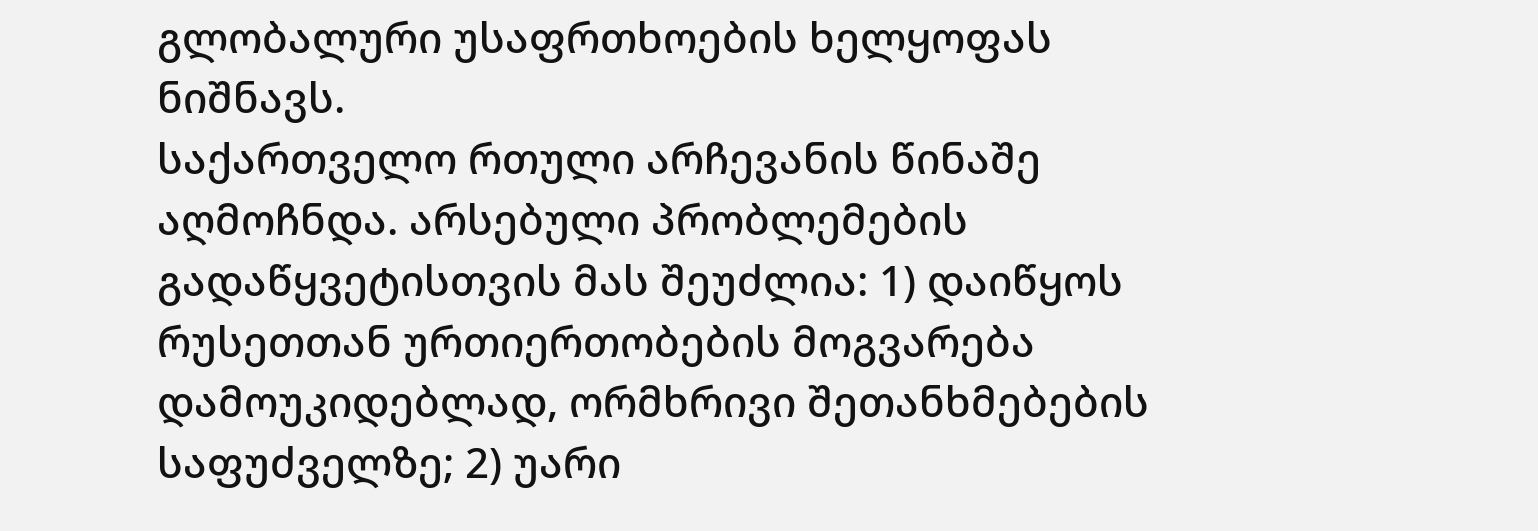გლობალური უსაფრთხოების ხელყოფას ნიშნავს.
საქართველო რთული არჩევანის წინაშე აღმოჩნდა. არსებული პრობლემების გადაწყვეტისთვის მას შეუძლია: 1) დაიწყოს რუსეთთან ურთიერთობების მოგვარება დამოუკიდებლად, ორმხრივი შეთანხმებების საფუძველზე; 2) უარი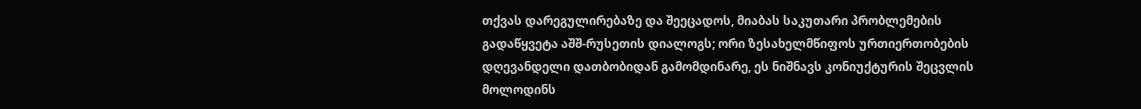თქვას დარეგულირებაზე და შეეცადოს, მიაბას საკუთარი პრობლემების გადაწყვეტა აშშ-რუსეთის დიალოგს; ორი ზესახელმწიფოს ურთიერთობების დღევანდელი დათბობიდან გამომდინარე, ეს ნიშნავს კონიუქტურის შეცვლის მოლოდინს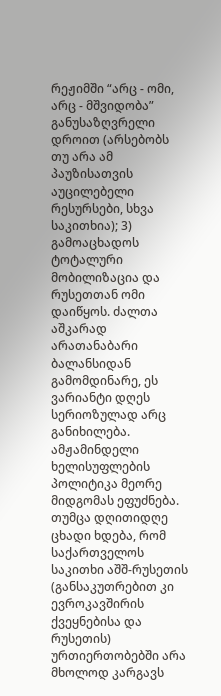რეჟიმში “არც - ომი, არც - მშვიდობა” განუსაზღვრელი დროით (არსებობს თუ არა ამ პაუზისათვის აუცილებელი რესურსები, სხვა საკითხია); 3) გამოაცხადოს ტოტალური მობილიზაცია და რუსეთთან ომი დაიწყოს. ძალთა აშკარად არათანაბარი ბალანსიდან გამომდინარე, ეს ვარიანტი დღეს სერიოზულად არც განიხილება.
ამჟამინდელი ხელისუფლების პოლიტიკა მეორე მიდგომას ეფუძნება. თუმცა დღითიდღე ცხადი ხდება, რომ საქართველოს საკითხი აშშ-რუსეთის (განსაკუთრებით კი ევროკავშირის ქვეყნებისა და რუსეთის) ურთიერთობებში არა მხოლოდ კარგავს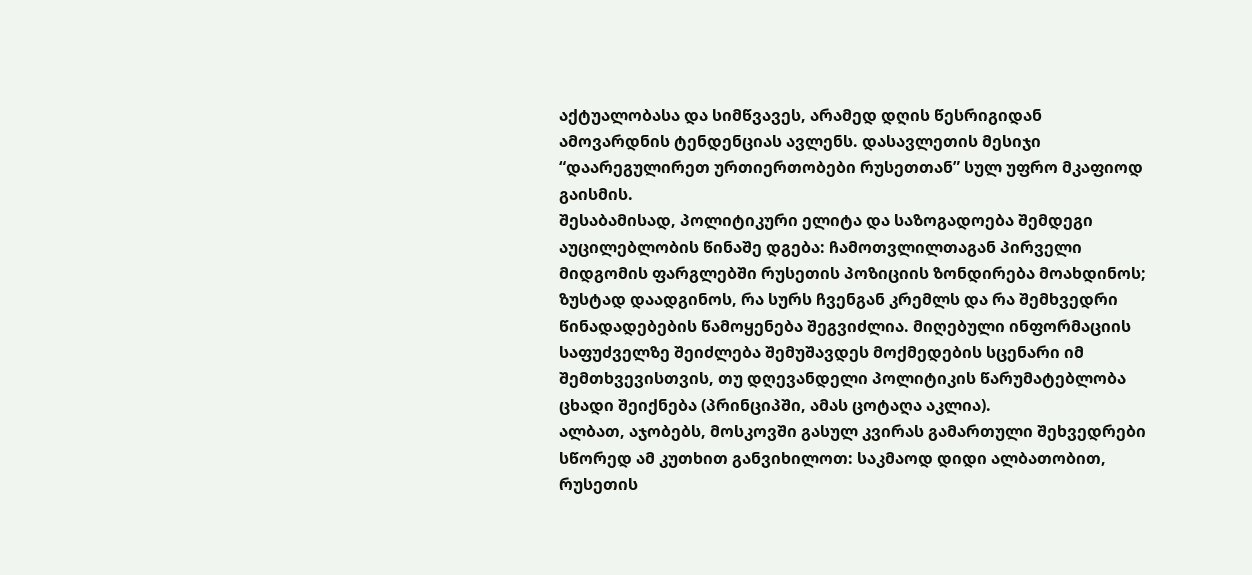აქტუალობასა და სიმწვავეს, არამედ დღის წესრიგიდან ამოვარდნის ტენდენციას ავლენს. დასავლეთის მესიჯი “დაარეგულირეთ ურთიერთობები რუსეთთან” სულ უფრო მკაფიოდ გაისმის.
შესაბამისად, პოლიტიკური ელიტა და საზოგადოება შემდეგი აუცილებლობის წინაშე დგება: ჩამოთვლილთაგან პირველი მიდგომის ფარგლებში რუსეთის პოზიციის ზონდირება მოახდინოს; ზუსტად დაადგინოს, რა სურს ჩვენგან კრემლს და რა შემხვედრი წინადადებების წამოყენება შეგვიძლია. მიღებული ინფორმაციის საფუძველზე შეიძლება შემუშავდეს მოქმედების სცენარი იმ შემთხვევისთვის, თუ დღევანდელი პოლიტიკის წარუმატებლობა ცხადი შეიქნება (პრინციპში, ამას ცოტაღა აკლია).
ალბათ, აჯობებს, მოსკოვში გასულ კვირას გამართული შეხვედრები სწორედ ამ კუთხით განვიხილოთ: საკმაოდ დიდი ალბათობით, რუსეთის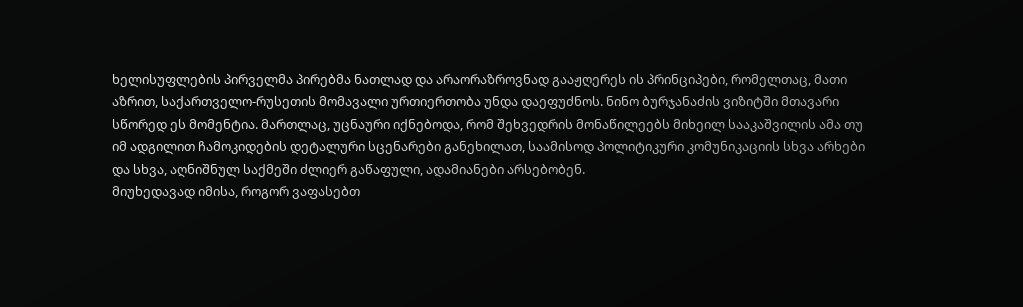ხელისუფლების პირველმა პირებმა ნათლად და არაორაზროვნად გააჟღერეს ის პრინციპები, რომელთაც, მათი აზრით, საქართველო-რუსეთის მომავალი ურთიერთობა უნდა დაეფუძნოს. ნინო ბურჯანაძის ვიზიტში მთავარი სწორედ ეს მომენტია. მართლაც, უცნაური იქნებოდა, რომ შეხვედრის მონაწილეებს მიხეილ სააკაშვილის ამა თუ იმ ადგილით ჩამოკიდების დეტალური სცენარები განეხილათ, საამისოდ პოლიტიკური კომუნიკაციის სხვა არხები და სხვა, აღნიშნულ საქმეში ძლიერ გაწაფული, ადამიანები არსებობენ.
მიუხედავად იმისა, როგორ ვაფასებთ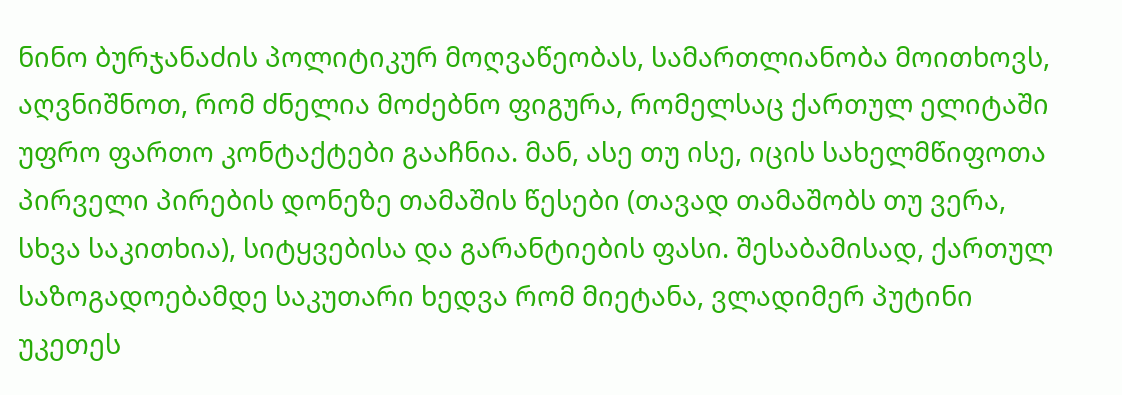ნინო ბურჯანაძის პოლიტიკურ მოღვაწეობას, სამართლიანობა მოითხოვს, აღვნიშნოთ, რომ ძნელია მოძებნო ფიგურა, რომელსაც ქართულ ელიტაში უფრო ფართო კონტაქტები გააჩნია. მან, ასე თუ ისე, იცის სახელმწიფოთა პირველი პირების დონეზე თამაშის წესები (თავად თამაშობს თუ ვერა, სხვა საკითხია), სიტყვებისა და გარანტიების ფასი. შესაბამისად, ქართულ საზოგადოებამდე საკუთარი ხედვა რომ მიეტანა, ვლადიმერ პუტინი უკეთეს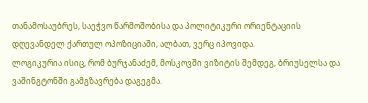თანამოსაუბრეს, საეჭვო წარმოშობისა და პოლიტიკური ორიენტაციის დღევანდელ ქართულ ოპოზიციაში, ალბათ, ვერც იპოვიდა.
ლოგიკურია ისიც, რომ ბურჯანაძემ, მოსკოვში ვიზიტის შემდეგ, ბრიუსელსა და ვაშინგტონში გამგზავრება დაგეგმა.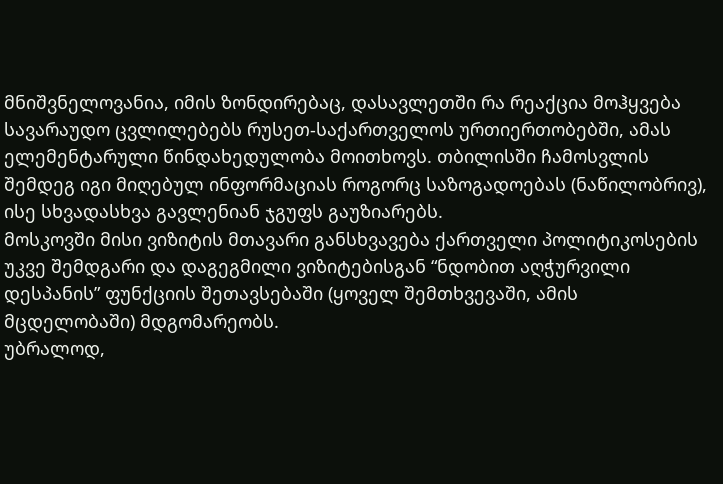მნიშვნელოვანია, იმის ზონდირებაც, დასავლეთში რა რეაქცია მოჰყვება სავარაუდო ცვლილებებს რუსეთ-საქართველოს ურთიერთობებში, ამას ელემენტარული წინდახედულობა მოითხოვს. თბილისში ჩამოსვლის შემდეგ იგი მიღებულ ინფორმაციას როგორც საზოგადოებას (ნაწილობრივ), ისე სხვადასხვა გავლენიან ჯგუფს გაუზიარებს.
მოსკოვში მისი ვიზიტის მთავარი განსხვავება ქართველი პოლიტიკოსების უკვე შემდგარი და დაგეგმილი ვიზიტებისგან “ნდობით აღჭურვილი დესპანის” ფუნქციის შეთავსებაში (ყოველ შემთხვევაში, ამის მცდელობაში) მდგომარეობს.
უბრალოდ,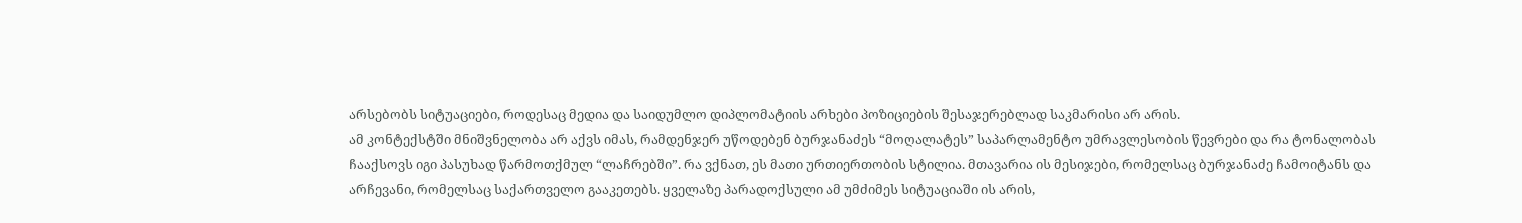არსებობს სიტუაციები, როდესაც მედია და საიდუმლო დიპლომატიის არხები პოზიციების შესაჯერებლად საკმარისი არ არის.
ამ კონტექსტში მნიშვნელობა არ აქვს იმას, რამდენჯერ უწოდებენ ბურჯანაძეს “მოღალატეს” საპარლამენტო უმრავლესობის წევრები და რა ტონალობას ჩააქსოვს იგი პასუხად წარმოთქმულ “ლაჩრებში”. რა ვქნათ, ეს მათი ურთიერთობის სტილია. მთავარია ის მესიჯები, რომელსაც ბურჯანაძე ჩამოიტანს და არჩევანი, რომელსაც საქართველო გააკეთებს. ყველაზე პარადოქსული ამ უმძიმეს სიტუაციაში ის არის,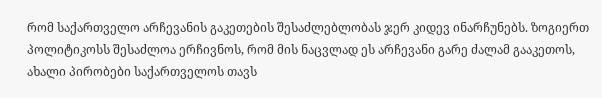რომ საქართველო არჩევანის გაკეთების შესაძლებლობას ჯერ კიდევ ინარჩუნებს. ზოგიერთ პოლიტიკოსს შესაძლოა ერჩივნოს, რომ მის ნაცვლად ეს არჩევანი გარე ძალამ გააკეთოს, ახალი პირობები საქართველოს თავს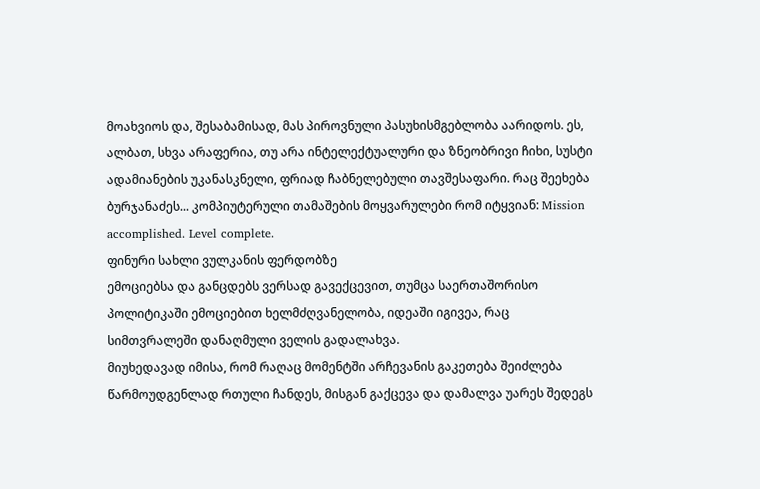მოახვიოს და, შესაბამისად, მას პიროვნული პასუხისმგებლობა აარიდოს. ეს, ალბათ, სხვა არაფერია, თუ არა ინტელექტუალური და ზნეობრივი ჩიხი, სუსტი ადამიანების უკანასკნელი, ფრიად ჩაბნელებული თავშესაფარი. რაც შეეხება ბურჯანაძეს... კომპიუტერული თამაშების მოყვარულები რომ იტყვიან: Mission accomplished. Level complete.
ფინური სახლი ვულკანის ფერდობზე
ემოციებსა და განცდებს ვერსად გავექცევით, თუმცა საერთაშორისო პოლიტიკაში ემოციებით ხელმძღვანელობა, იდეაში იგივეა, რაც სიმთვრალეში დანაღმული ველის გადალახვა.
მიუხედავად იმისა, რომ რაღაც მომენტში არჩევანის გაკეთება შეიძლება წარმოუდგენლად რთული ჩანდეს, მისგან გაქცევა და დამალვა უარეს შედეგს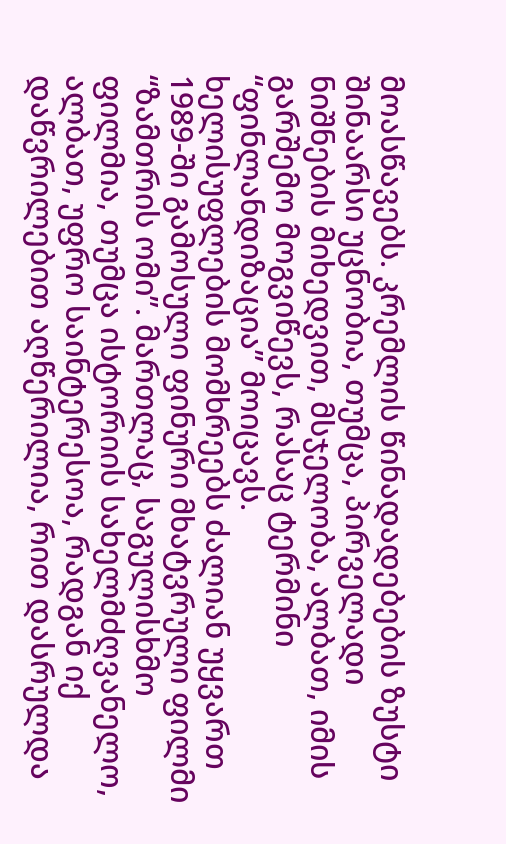მოასწავებს. კრემლის წინადადებების ზუსტი შინაარსი უცნობია, თუმცა, პირველადი ნიშნების მიხედვით, მსჯელობა, ალბათ, იმის გარშემო მოგვიწევს, რასაც ტერმინი “ფინლანდიზაცია” მოიცავს.
ხელისუფლების მომხრეებს ძალიან უყვართ 1989-ში გამოსული ფინური მხატვრული ფილმი “ზამთრის ომი”. მართლაც, საგულისხმო ფილმია, თუმცა ისტორიის სახელმძღვანელო, ალბათ, უფრო საინტერესოა, რადგან იქ დაწვრილებით აღწერილია, რით დასრულდა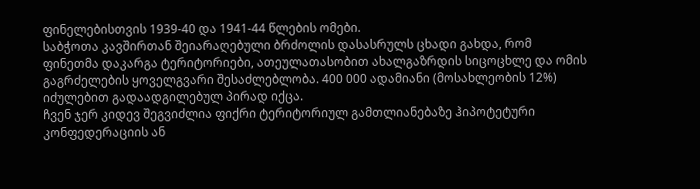ფინელებისთვის 1939-40 და 1941-44 წლების ომები.
საბჭოთა კავშირთან შეიარაღებული ბრძოლის დასასრულს ცხადი გახდა, რომ ფინეთმა დაკარგა ტერიტორიები, ათეულათასობით ახალგაზრდის სიცოცხლე და ომის გაგრძელების ყოველგვარი შესაძლებლობა. 400 000 ადამიანი (მოსახლეობის 12%) იძულებით გადაადგილებულ პირად იქცა.
ჩვენ ჯერ კიდევ შეგვიძლია ფიქრი ტერიტორიულ გამთლიანებაზე ჰიპოტეტური კონფედერაციის ან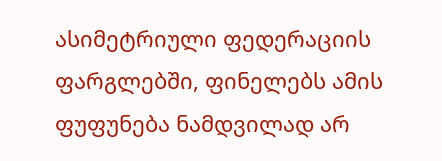ასიმეტრიული ფედერაციის ფარგლებში, ფინელებს ამის ფუფუნება ნამდვილად არ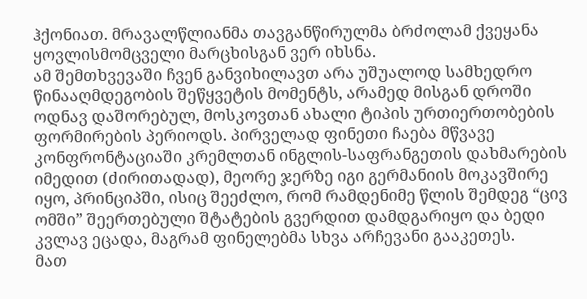ჰქონიათ. მრავალწლიანმა თავგანწირულმა ბრძოლამ ქვეყანა ყოვლისმომცველი მარცხისგან ვერ იხსნა.
ამ შემთხვევაში ჩვენ განვიხილავთ არა უშუალოდ სამხედრო წინააღმდეგობის შეწყვეტის მომენტს, არამედ მისგან დროში ოდნავ დაშორებულ, მოსკოვთან ახალი ტიპის ურთიერთობების ფორმირების პერიოდს. პირველად ფინეთი ჩაება მწვავე კონფრონტაციაში კრემლთან ინგლის-საფრანგეთის დახმარების იმედით (ძირითადად), მეორე ჯერზე იგი გერმანიის მოკავშირე იყო, პრინციპში, ისიც შეეძლო, რომ რამდენიმე წლის შემდეგ “ცივ ომში” შეერთებული შტატების გვერდით დამდგარიყო და ბედი კვლავ ეცადა, მაგრამ ფინელებმა სხვა არჩევანი გააკეთეს.
მათ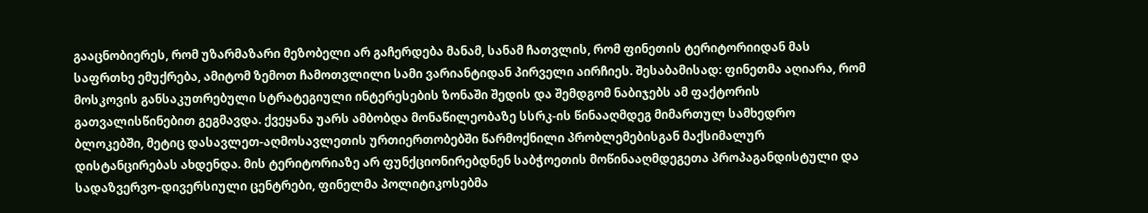გააცნობიერეს, რომ უზარმაზარი მეზობელი არ გაჩერდება მანამ, სანამ ჩათვლის, რომ ფინეთის ტერიტორიიდან მას საფრთხე ემუქრება, ამიტომ ზემოთ ჩამოთვლილი სამი ვარიანტიდან პირველი აირჩიეს. შესაბამისად: ფინეთმა აღიარა, რომ მოსკოვის განსაკუთრებული სტრატეგიული ინტერესების ზონაში შედის და შემდგომ ნაბიჯებს ამ ფაქტორის გათვალისწინებით გეგმავდა. ქვეყანა უარს ამბობდა მონაწილეობაზე სსრკ-ის წინააღმდეგ მიმართულ სამხედრო ბლოკებში, მეტიც დასავლეთ-აღმოსავლეთის ურთიერთობებში წარმოქნილი პრობლემებისგან მაქსიმალურ დისტანცირებას ახდენდა. მის ტერიტორიაზე არ ფუნქციონირებდნენ საბჭოეთის მოწინააღმდეგეთა პროპაგანდისტული და სადაზვერვო-დივერსიული ცენტრები, ფინელმა პოლიტიკოსებმა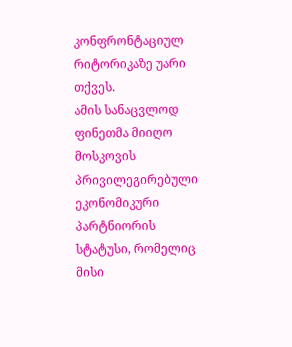კონფრონტაციულ რიტორიკაზე უარი თქვეს.
ამის სანაცვლოდ ფინეთმა მიიღო მოსკოვის პრივილეგირებული ეკონომიკური პარტნიორის სტატუსი, რომელიც მისი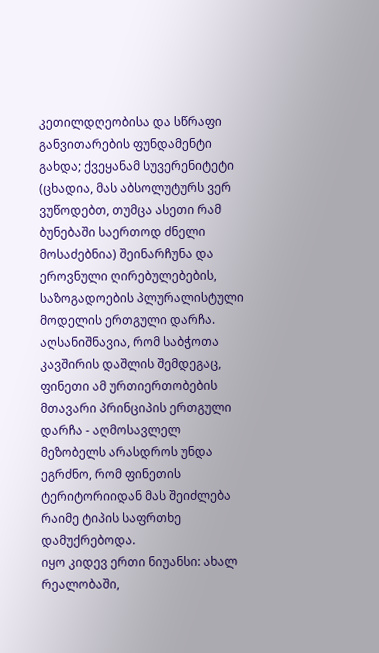კეთილდღეობისა და სწრაფი განვითარების ფუნდამენტი გახდა; ქვეყანამ სუვერენიტეტი (ცხადია, მას აბსოლუტურს ვერ ვუწოდებთ, თუმცა ასეთი რამ ბუნებაში საერთოდ ძნელი მოსაძებნია) შეინარჩუნა და ეროვნული ღირებულებების, საზოგადოების პლურალისტული მოდელის ერთგული დარჩა. აღსანიშნავია, რომ საბჭოთა კავშირის დაშლის შემდეგაც, ფინეთი ამ ურთიერთობების მთავარი პრინციპის ერთგული დარჩა - აღმოსავლელ მეზობელს არასდროს უნდა ეგრძნო, რომ ფინეთის ტერიტორიიდან მას შეიძლება რაიმე ტიპის საფრთხე დამუქრებოდა.
იყო კიდევ ერთი ნიუანსი: ახალ რეალობაში,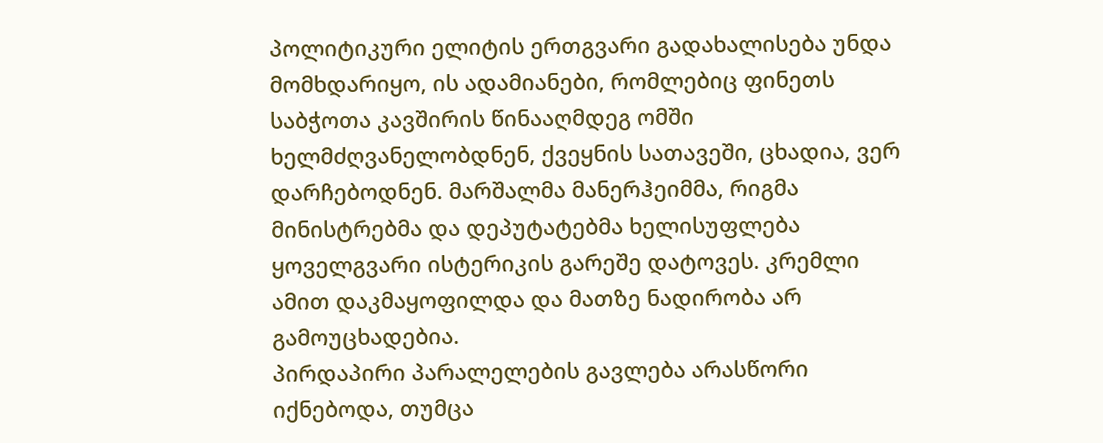პოლიტიკური ელიტის ერთგვარი გადახალისება უნდა მომხდარიყო, ის ადამიანები, რომლებიც ფინეთს საბჭოთა კავშირის წინააღმდეგ ომში ხელმძღვანელობდნენ, ქვეყნის სათავეში, ცხადია, ვერ დარჩებოდნენ. მარშალმა მანერჰეიმმა, რიგმა მინისტრებმა და დეპუტატებმა ხელისუფლება ყოველგვარი ისტერიკის გარეშე დატოვეს. კრემლი ამით დაკმაყოფილდა და მათზე ნადირობა არ გამოუცხადებია.
პირდაპირი პარალელების გავლება არასწორი იქნებოდა, თუმცა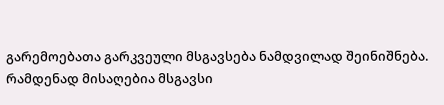გარემოებათა გარკვეული მსგავსება ნამდვილად შეინიშნება. რამდენად მისაღებია მსგავსი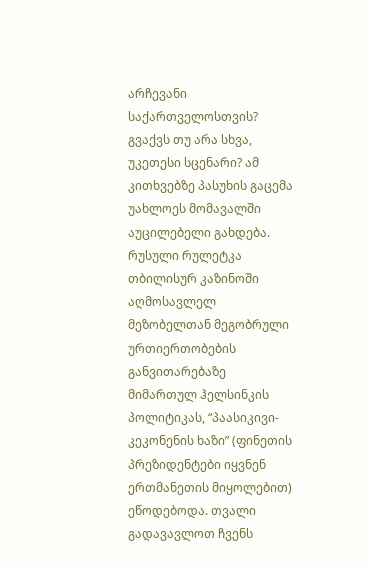არჩევანი საქართველოსთვის? გვაქვს თუ არა სხვა, უკეთესი სცენარი? ამ კითხვებზე პასუხის გაცემა უახლოეს მომავალში აუცილებელი გახდება.
რუსული რულეტკა თბილისურ კაზინოში
აღმოსავლელ მეზობელთან მეგობრული ურთიერთობების განვითარებაზე მიმართულ ჰელსინკის პოლიტიკას, “პაასიკივი-კეკონენის ხაზი” (ფინეთის პრეზიდენტები იყვნენ ერთმანეთის მიყოლებით) ეწოდებოდა. თვალი გადავავლოთ ჩვენს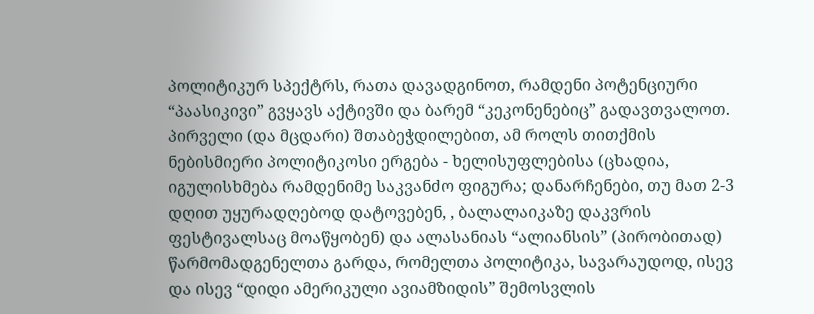პოლიტიკურ სპექტრს, რათა დავადგინოთ, რამდენი პოტენციური “პაასიკივი” გვყავს აქტივში და ბარემ “კეკონენებიც” გადავთვალოთ.
პირველი (და მცდარი) შთაბეჭდილებით, ამ როლს თითქმის ნებისმიერი პოლიტიკოსი ერგება - ხელისუფლებისა (ცხადია, იგულისხმება რამდენიმე საკვანძო ფიგურა; დანარჩენები, თუ მათ 2-3 დღით უყურადღებოდ დატოვებენ, , ბალალაიკაზე დაკვრის ფესტივალსაც მოაწყობენ) და ალასანიას “ალიანსის” (პირობითად) წარმომადგენელთა გარდა, რომელთა პოლიტიკა, სავარაუდოდ, ისევ და ისევ “დიდი ამერიკული ავიამზიდის” შემოსვლის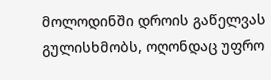მოლოდინში დროის გაწელვას გულისხმობს, ოღონდაც უფრო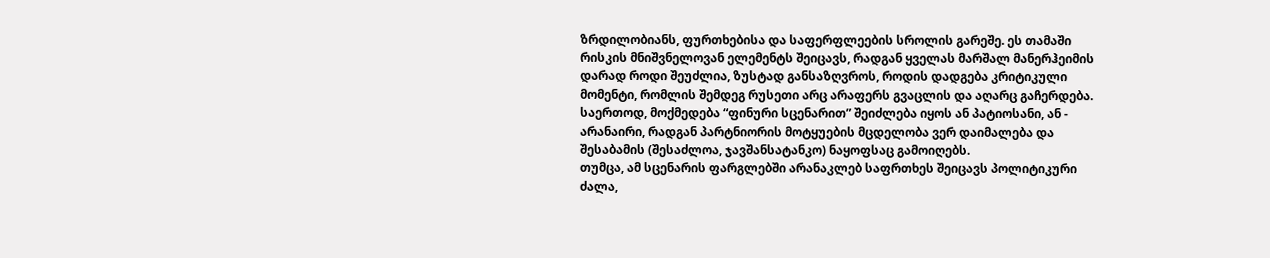ზრდილობიანს, ფურთხებისა და საფერფლეების სროლის გარეშე. ეს თამაში რისკის მნიშვნელოვან ელემენტს შეიცავს, რადგან ყველას მარშალ მანერჰეიმის დარად როდი შეუძლია, ზუსტად განსაზღვროს, როდის დადგება კრიტიკული მომენტი, რომლის შემდეგ რუსეთი არც არაფერს გვაცლის და აღარც გაჩერდება. საერთოდ, მოქმედება “ფინური სცენარით” შეიძლება იყოს ან პატიოსანი, ან - არანაირი, რადგან პარტნიორის მოტყუების მცდელობა ვერ დაიმალება და შესაბამის (შესაძლოა, ჯავშანსატანკო) ნაყოფსაც გამოიღებს.
თუმცა, ამ სცენარის ფარგლებში არანაკლებ საფრთხეს შეიცავს პოლიტიკური ძალა,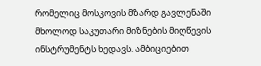რომელიც მოსკოვის მზარდ გავლენაში მხოლოდ საკუთარი მიზნების მიღწევის ინსტრუმენტს ხედავს. ამბიციებით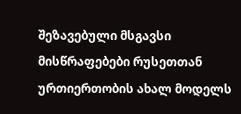შეზავებული მსგავსი მისწრაფებები რუსეთთან ურთიერთობის ახალ მოდელს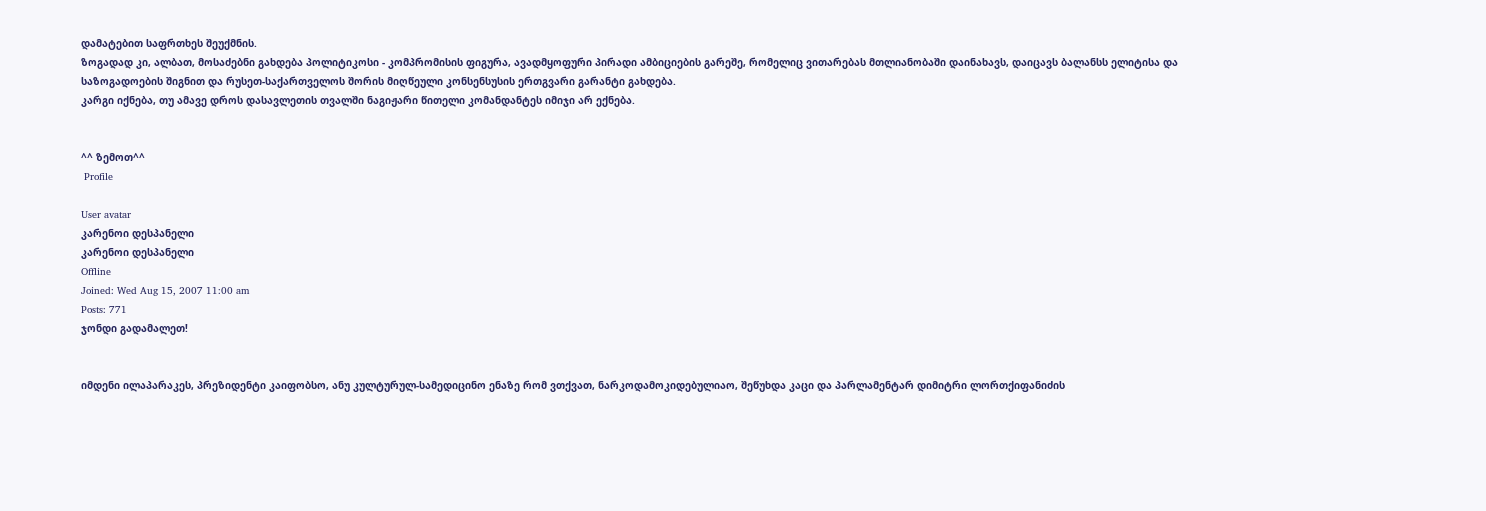დამატებით საფრთხეს შეუქმნის.
ზოგადად კი, ალბათ, მოსაძებნი გახდება პოლიტიკოსი - კომპრომისის ფიგურა, ავადმყოფური პირადი ამბიციების გარეშე, რომელიც ვითარებას მთლიანობაში დაინახავს, დაიცავს ბალანსს ელიტისა და საზოგადოების შიგნით და რუსეთ-საქართველოს შორის მიღწეული კონსენსუსის ერთგვარი გარანტი გახდება.
კარგი იქნება, თუ ამავე დროს დასავლეთის თვალში ნაგიჟარი წითელი კომანდანტეს იმიჯი არ ექნება.


^^ ზემოთ^^
 Profile

User avatar
კარენოი დესპანელი
კარენოი დესპანელი
Offline
Joined: Wed Aug 15, 2007 11:00 am
Posts: 771
ჯონდი გადამალეთ!


იმდენი ილაპარაკეს, პრეზიდენტი კაიფობსო, ანუ კულტურულ-სამედიცინო ენაზე რომ ვთქვათ, ნარკოდამოკიდებულიაო, შეწუხდა კაცი და პარლამენტარ დიმიტრი ლორთქიფანიძის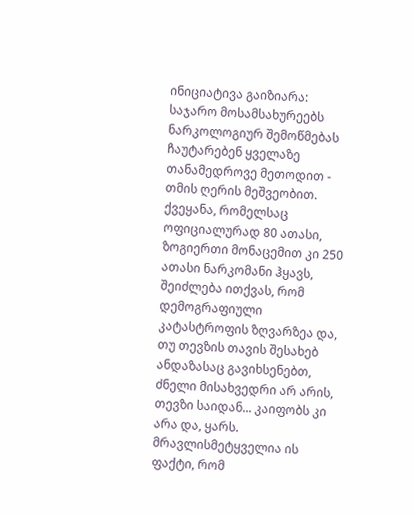ინიციატივა გაიზიარა: საჯარო მოსამსახურეებს ნარკოლოგიურ შემოწმებას ჩაუტარებენ ყველაზე თანამედროვე მეთოდით - თმის ღერის მეშვეობით.
ქვეყანა, რომელსაც ოფიციალურად 80 ათასი, ზოგიერთი მონაცემით კი 250 ათასი ნარკომანი ჰყავს, შეიძლება ითქვას, რომ დემოგრაფიული კატასტროფის ზღვარზეა და, თუ თევზის თავის შესახებ ანდაზასაც გავიხსენებთ, ძნელი მისახვედრი არ არის, თევზი საიდან... კაიფობს კი არა და, ყარს.
მრავლისმეტყველია ის ფაქტი, რომ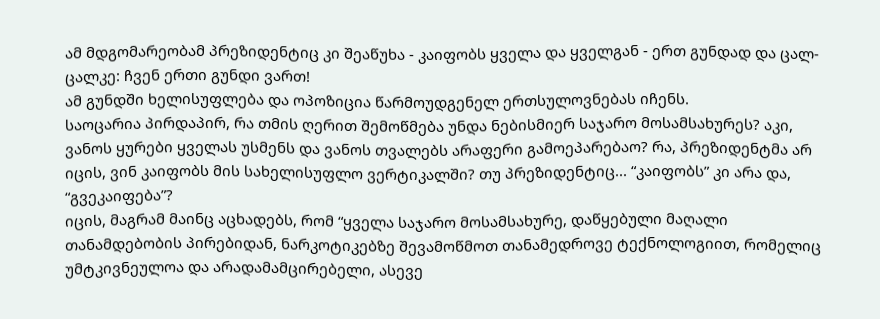ამ მდგომარეობამ პრეზიდენტიც კი შეაწუხა - კაიფობს ყველა და ყველგან - ერთ გუნდად და ცალ-ცალკე: ჩვენ ერთი გუნდი ვართ!
ამ გუნდში ხელისუფლება და ოპოზიცია წარმოუდგენელ ერთსულოვნებას იჩენს.
საოცარია პირდაპირ, რა თმის ღერით შემოწმება უნდა ნებისმიერ საჯარო მოსამსახურეს? აკი, ვანოს ყურები ყველას უსმენს და ვანოს თვალებს არაფერი გამოეპარებაო? რა, პრეზიდენტმა არ იცის, ვინ კაიფობს მის სახელისუფლო ვერტიკალში? თუ პრეზიდენტიც... “კაიფობს” კი არა და, “გვეკაიფება”?
იცის, მაგრამ მაინც აცხადებს, რომ “ყველა საჯარო მოსამსახურე, დაწყებული მაღალი თანამდებობის პირებიდან, ნარკოტიკებზე შევამოწმოთ თანამედროვე ტექნოლოგიით, რომელიც უმტკივნეულოა და არადამამცირებელი, ასევე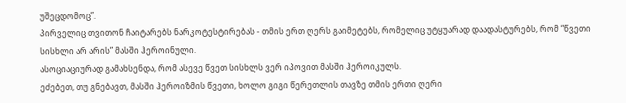უშეცდომოც”.
პირველიც თვითონ ჩაიტარებს ნარკოტესტირებას - თმის ერთ ღერს გაიმეტებს, რომელიც უტყუარად დაადასტურებს, რომ “წვეთი სისხლი არ არის” მასში ჰეროინული.
ასოციაციურად გამახსენდა, რომ ასევე წვეთ სისხლს ვერ იპოვით მასში ჰეროიკულს.
ეძებეთ, თუ გნებავთ, მასში ჰეროიზმის წვეთი, ხოლო გიგი წერეთლის თავზე თმის ერთი ღერი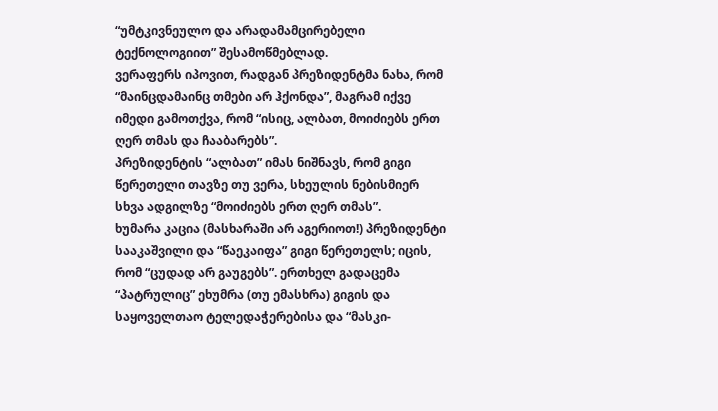“უმტკივნეულო და არადამამცირებელი ტექნოლოგიით” შესამოწმებლად.
ვერაფერს იპოვით, რადგან პრეზიდენტმა ნახა, რომ “მაინცდამაინც თმები არ ჰქონდა”, მაგრამ იქვე იმედი გამოთქვა, რომ “ისიც, ალბათ, მოიძიებს ერთ ღერ თმას და ჩააბარებს”.
პრეზიდენტის “ალბათ” იმას ნიშნავს, რომ გიგი წერეთელი თავზე თუ ვერა, სხეულის ნებისმიერ სხვა ადგილზე “მოიძიებს ერთ ღერ თმას”.
ხუმარა კაცია (მასხარაში არ აგერიოთ!) პრეზიდენტი სააკაშვილი და “წაეკაიფა” გიგი წერეთელს; იცის, რომ “ცუდად არ გაუგებს”. ერთხელ გადაცემა “პატრულიც” ეხუმრა (თუ ემასხრა) გიგის და საყოველთაო ტელედაჭერებისა და “მასკი-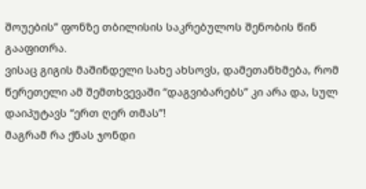შოუების” ფონზე თბილისის საკრებულოს შენობის წინ გააფითრა.
ვისაც გიგის მაშინდელი სახე ახსოვს, დამეთანხმება, რომ წერეთელი ამ შემთხვევაში “დაგვიბარებს” კი არა და, სულ დაიპუტავს “ერთ ღერ თმას”!
მაგრამ რა ქნას ჯონდი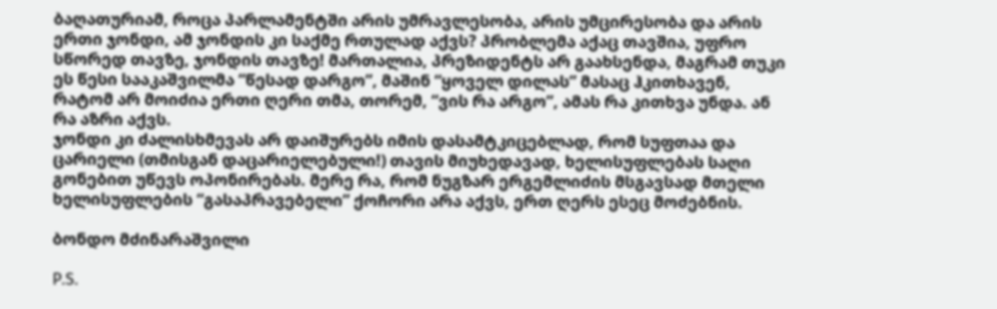ბაღათურიამ, როცა პარლამენტში არის უმრავლესობა, არის უმცირესობა და არის ერთი ჯონდი, ამ ჯონდის კი საქმე რთულად აქვს? პრობლემა აქაც თავშია, უფრო სწორედ თავზე, ჯონდის თავზე! მართალია, პრეზიდენტს არ გაახსენდა, მაგრამ თუკი ეს წესი სააკაშვილმა “წესად დარგო”, მაშინ “ყოველ დილას” მასაც ჰკითხავენ, რატომ არ მოიძია ერთი ღერი თმა, თორემ, “ვის რა არგო”, ამას რა კითხვა უნდა. ან რა აზრი აქვს.
ჯონდი კი ძალისხმევას არ დაიშურებს იმის დასამტკიცებლად, რომ სუფთაა და ცარიელი (თმისგან დაცარიელებული!) თავის მიუხედავად, ხელისუფლებას საღი გონებით უწევს ოპონირებას. მერე რა, რომ ნუგზარ ერგემლიძის მსგავსად მთელი ხელისუფლების “გასაპრავებელი” ქოჩორი არა აქვს, ერთ ღერს ესეც მოძებნის.

ბონდო მძინარაშვილი

P.S.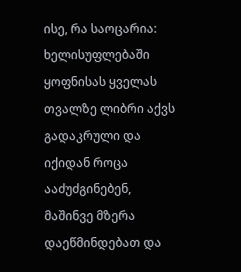ისე, რა საოცარია: ხელისუფლებაში ყოფნისას ყველას თვალზე ლიბრი აქვს გადაკრული და იქიდან როცა ააძუძგინებენ, მაშინვე მზერა დაეწმინდებათ და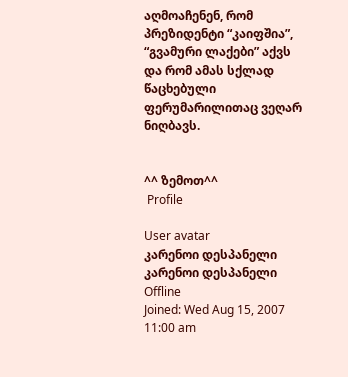აღმოაჩენენ, რომ პრეზიდენტი “კაიფშია”, “გვამური ლაქები” აქვს და რომ ამას სქლად წაცხებული ფერუმარილითაც ვეღარ ნიღბავს.


^^ ზემოთ^^
 Profile

User avatar
კარენოი დესპანელი
კარენოი დესპანელი
Offline
Joined: Wed Aug 15, 2007 11:00 am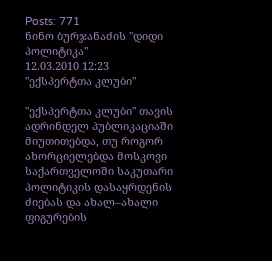Posts: 771
ნინო ბურჯანაძის "დიდი პოლიტიკა"
12.03.2010 12:23
"ექსპერტთა კლუბი"

"ექსპერტთა კლუბი" თავის ადრინდელ პუბლიკაციაში მიუთითებდა, თუ როგორ ახორციელებდა მოსკოვი საქართველოში საკუთარი პოლიტიკის დასაყრდენის ძიებას და ახალ–ახალი ფიგურების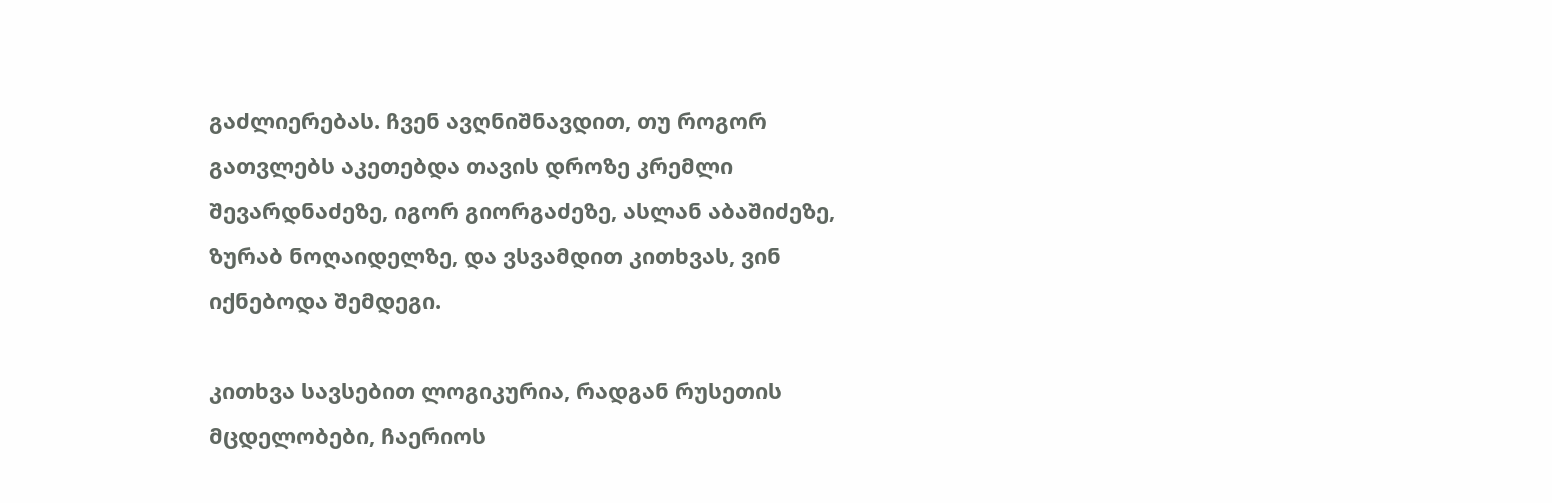გაძლიერებას. ჩვენ ავღნიშნავდით, თუ როგორ გათვლებს აკეთებდა თავის დროზე კრემლი შევარდნაძეზე, იგორ გიორგაძეზე, ასლან აბაშიძეზე, ზურაბ ნოღაიდელზე, და ვსვამდით კითხვას, ვინ იქნებოდა შემდეგი.

კითხვა სავსებით ლოგიკურია, რადგან რუსეთის მცდელობები, ჩაერიოს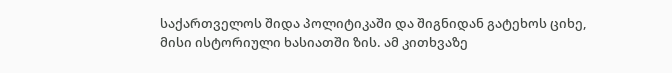საქართველოს შიდა პოლიტიკაში და შიგნიდან გატეხოს ციხე, მისი ისტორიული ხასიათში ზის. ამ კითხვაზე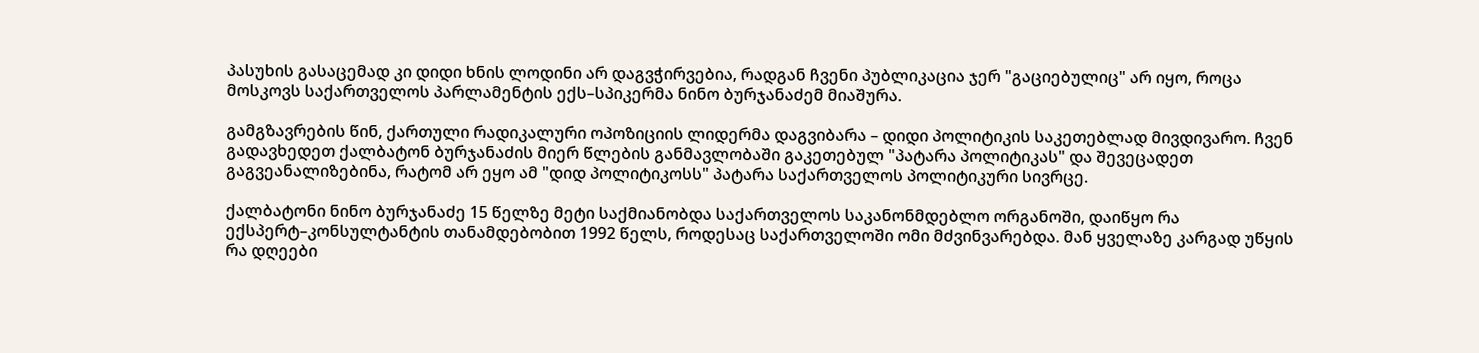პასუხის გასაცემად კი დიდი ხნის ლოდინი არ დაგვჭირვებია, რადგან ჩვენი პუბლიკაცია ჯერ "გაციებულიც" არ იყო, როცა მოსკოვს საქართველოს პარლამენტის ექს–სპიკერმა ნინო ბურჯანაძემ მიაშურა.

გამგზავრების წინ, ქართული რადიკალური ოპოზიციის ლიდერმა დაგვიბარა – დიდი პოლიტიკის საკეთებლად მივდივარო. ჩვენ გადავხედეთ ქალბატონ ბურჯანაძის მიერ წლების განმავლობაში გაკეთებულ "პატარა პოლიტიკას" და შევეცადეთ გაგვეანალიზებინა, რატომ არ ეყო ამ "დიდ პოლიტიკოსს" პატარა საქართველოს პოლიტიკური სივრცე.

ქალბატონი ნინო ბურჯანაძე 15 წელზე მეტი საქმიანობდა საქართველოს საკანონმდებლო ორგანოში, დაიწყო რა ექსპერტ–კონსულტანტის თანამდებობით 1992 წელს, როდესაც საქართველოში ომი მძვინვარებდა. მან ყველაზე კარგად უწყის რა დღეები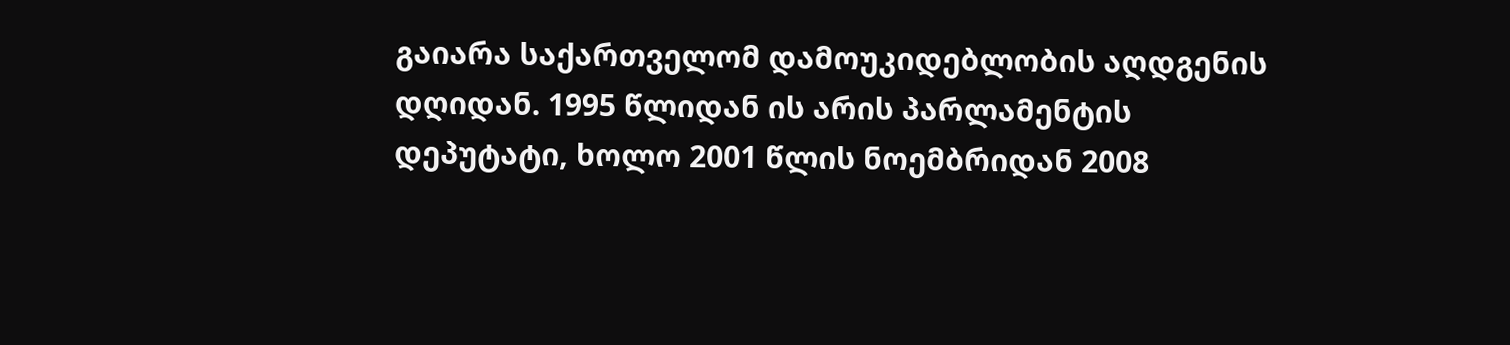გაიარა საქართველომ დამოუკიდებლობის აღდგენის დღიდან. 1995 წლიდან ის არის პარლამენტის დეპუტატი, ხოლო 2001 წლის ნოემბრიდან 2008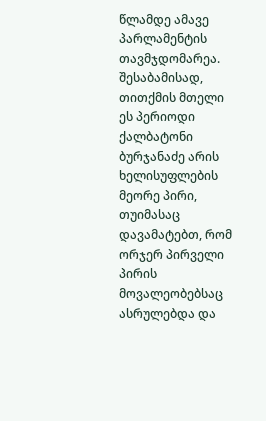წლამდე ამავე პარლამენტის თავმჯდომარეა. შესაბამისად, თითქმის მთელი ეს პერიოდი ქალბატონი ბურჯანაძე არის ხელისუფლების მეორე პირი, თუიმასაც დავამატებთ, რომ ორჯერ პირველი პირის მოვალეობებსაც ასრულებდა და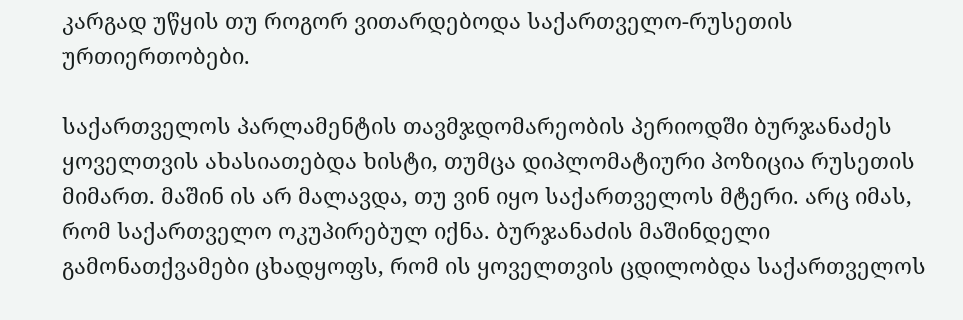კარგად უწყის თუ როგორ ვითარდებოდა საქართველო-რუსეთის ურთიერთობები.

საქართველოს პარლამენტის თავმჯდომარეობის პერიოდში ბურჯანაძეს ყოველთვის ახასიათებდა ხისტი, თუმცა დიპლომატიური პოზიცია რუსეთის მიმართ. მაშინ ის არ მალავდა, თუ ვინ იყო საქართველოს მტერი. არც იმას, რომ საქართველო ოკუპირებულ იქნა. ბურჯანაძის მაშინდელი გამონათქვამები ცხადყოფს, რომ ის ყოველთვის ცდილობდა საქართველოს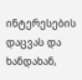ინტერესების დაცვას და ხანდახან,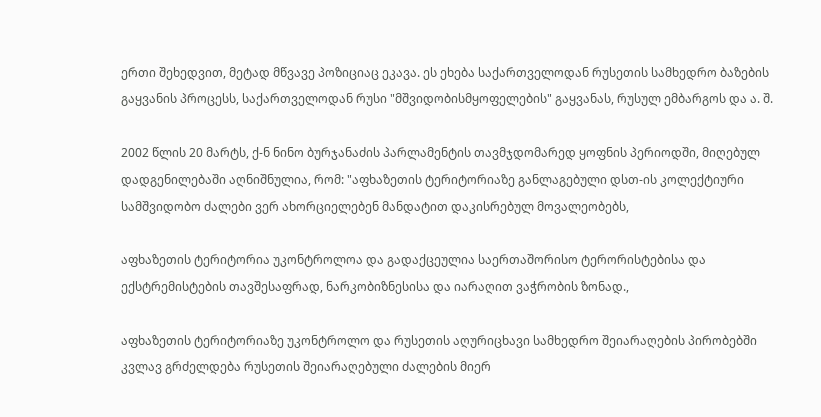ერთი შეხედვით, მეტად მწვავე პოზიციაც ეკავა. ეს ეხება საქართველოდან რუსეთის სამხედრო ბაზების გაყვანის პროცესს, საქართველოდან რუსი "მშვიდობისმყოფელების" გაყვანას, რუსულ ემბარგოს და ა. შ.

2002 წლის 20 მარტს, ქ-ნ ნინო ბურჯანაძის პარლამენტის თავმჯდომარედ ყოფნის პერიოდში, მიღებულ დადგენილებაში აღნიშნულია, რომ: "აფხაზეთის ტერიტორიაზე განლაგებული დსთ-ის კოლექტიური სამშვიდობო ძალები ვერ ახორციელებენ მანდატით დაკისრებულ მოვალეობებს,

აფხაზეთის ტერიტორია უკონტროლოა და გადაქცეულია საერთაშორისო ტერორისტებისა და ექსტრემისტების თავშესაფრად, ნარკობიზნესისა და იარაღით ვაჭრობის ზონად.,

აფხაზეთის ტერიტორიაზე უკონტროლო და რუსეთის აღურიცხავი სამხედრო შეიარაღების პირობებში კვლავ გრძელდება რუსეთის შეიარაღებული ძალების მიერ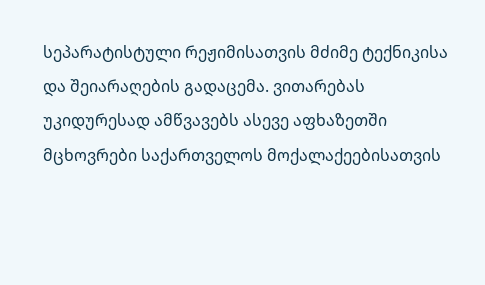სეპარატისტული რეჟიმისათვის მძიმე ტექნიკისა და შეიარაღების გადაცემა. ვითარებას უკიდურესად ამწვავებს ასევე აფხაზეთში მცხოვრები საქართველოს მოქალაქეებისათვის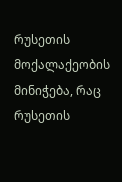რუსეთის მოქალაქეობის მინიჭება, რაც რუსეთის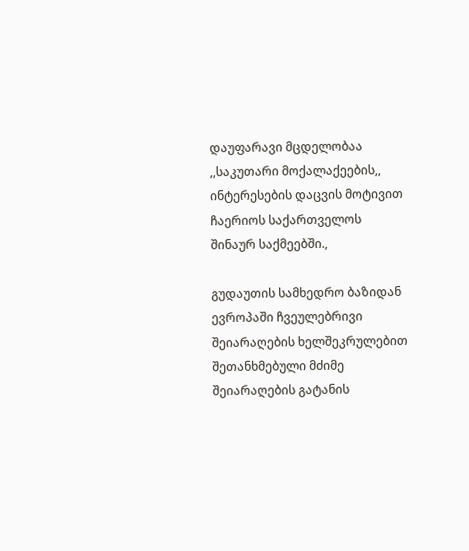დაუფარავი მცდელობაა ,,საკუთარი მოქალაქეების,, ინტერესების დაცვის მოტივით ჩაერიოს საქართველოს შინაურ საქმეებში.,

გუდაუთის სამხედრო ბაზიდან ევროპაში ჩვეულებრივი შეიარაღების ხელშეკრულებით შეთანხმებული მძიმე შეიარაღების გატანის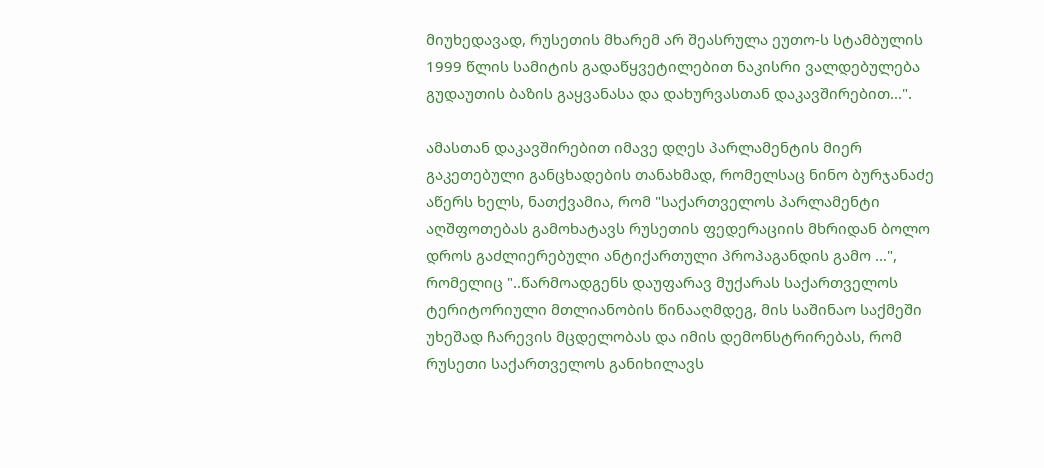მიუხედავად, რუსეთის მხარემ არ შეასრულა ეუთო-ს სტამბულის 1999 წლის სამიტის გადაწყვეტილებით ნაკისრი ვალდებულება გუდაუთის ბაზის გაყვანასა და დახურვასთან დაკავშირებით...".

ამასთან დაკავშირებით იმავე დღეს პარლამენტის მიერ გაკეთებული განცხადების თანახმად, რომელსაც ნინო ბურჯანაძე აწერს ხელს, ნათქვამია, რომ "საქართველოს პარლამენტი აღშფოთებას გამოხატავს რუსეთის ფედერაციის მხრიდან ბოლო დროს გაძლიერებული ანტიქართული პროპაგანდის გამო ...", რომელიც "..წარმოადგენს დაუფარავ მუქარას საქართველოს ტერიტორიული მთლიანობის წინააღმდეგ, მის საშინაო საქმეში უხეშად ჩარევის მცდელობას და იმის დემონსტრირებას, რომ რუსეთი საქართველოს განიხილავს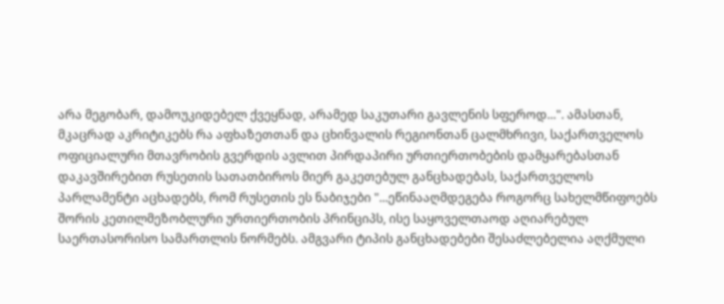არა მეგობარ, დამოუკიდებელ ქვეყნად, არამედ საკუთარი გავლენის სფეროდ...". ამასთან, მკაცრად აკრიტიკებს რა აფხაზეთთან და ცხინვალის რეგიონთან ცალმხრივი, საქართველოს ოფიციალური მთავრობის გვერდის ავლით პირდაპირი ურთიერთობების დამყარებასთან დაკავშირებით რუსეთის სათათბიროს მიერ გაკეთებულ განცხადებას, საქართველოს პარლამენტი აცხადებს, რომ რუსეთის ეს ნაბიჯები "...ეწინააღმდეგება როგორც სახელმწიფოებს შორის კეთილმეზობლური ურთიერთობის პრინციპს, ისე საყოველთაოდ აღიარებულ საერთასორისო სამართლის ნორმებს. ამგვარი ტიპის განცხადებები შესაძლებელია აღქმული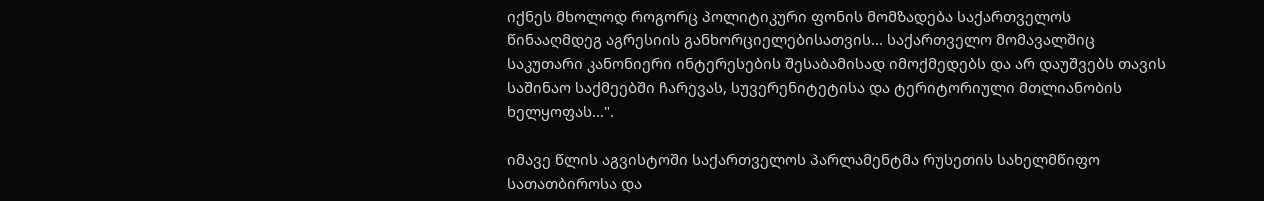იქნეს მხოლოდ როგორც პოლიტიკური ფონის მომზადება საქართველოს წინააღმდეგ აგრესიის განხორციელებისათვის... საქართველო მომავალშიც საკუთარი კანონიერი ინტერესების შესაბამისად იმოქმედებს და არ დაუშვებს თავის საშინაო საქმეებში ჩარევას, სუვერენიტეტისა და ტერიტორიული მთლიანობის ხელყოფას...".

იმავე წლის აგვისტოში საქართველოს პარლამენტმა რუსეთის სახელმწიფო სათათბიროსა და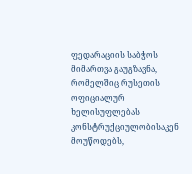ფედარაციის საბჭოს მიმართვა გაუგზავნა, რომელშიც რუსეთის ოფიციალურ ხელისუფლებას კონსტრუქციულობისაკენ მოუწოდებს,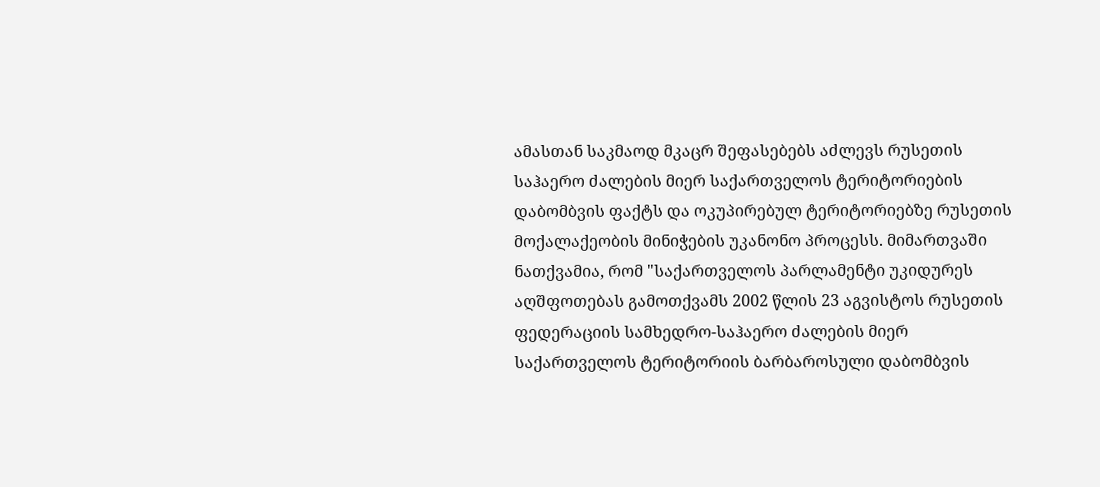ამასთან საკმაოდ მკაცრ შეფასებებს აძლევს რუსეთის საჰაერო ძალების მიერ საქართველოს ტერიტორიების დაბომბვის ფაქტს და ოკუპირებულ ტერიტორიებზე რუსეთის მოქალაქეობის მინიჭების უკანონო პროცესს. მიმართვაში ნათქვამია, რომ "საქართველოს პარლამენტი უკიდურეს აღშფოთებას გამოთქვამს 2002 წლის 23 აგვისტოს რუსეთის ფედერაციის სამხედრო-საჰაერო ძალების მიერ საქართველოს ტერიტორიის ბარბაროსული დაბომბვის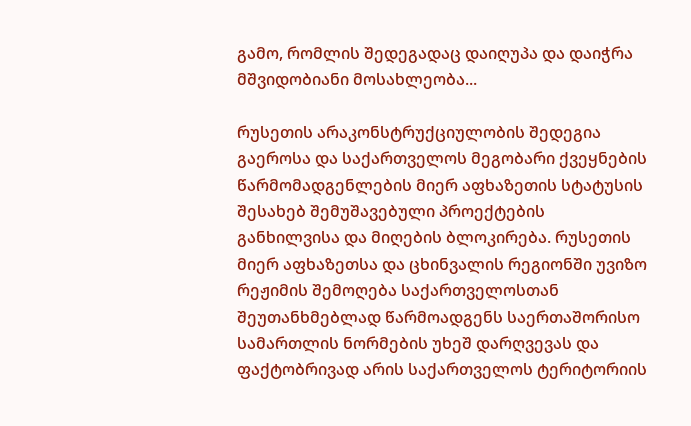გამო, რომლის შედეგადაც დაიღუპა და დაიჭრა მშვიდობიანი მოსახლეობა...

რუსეთის არაკონსტრუქციულობის შედეგია გაეროსა და საქართველოს მეგობარი ქვეყნების წარმომადგენლების მიერ აფხაზეთის სტატუსის შესახებ შემუშავებული პროექტების განხილვისა და მიღების ბლოკირება. რუსეთის მიერ აფხაზეთსა და ცხინვალის რეგიონში უვიზო რეჟიმის შემოღება საქართველოსთან შეუთანხმებლად წარმოადგენს საერთაშორისო სამართლის ნორმების უხეშ დარღვევას და ფაქტობრივად არის საქართველოს ტერიტორიის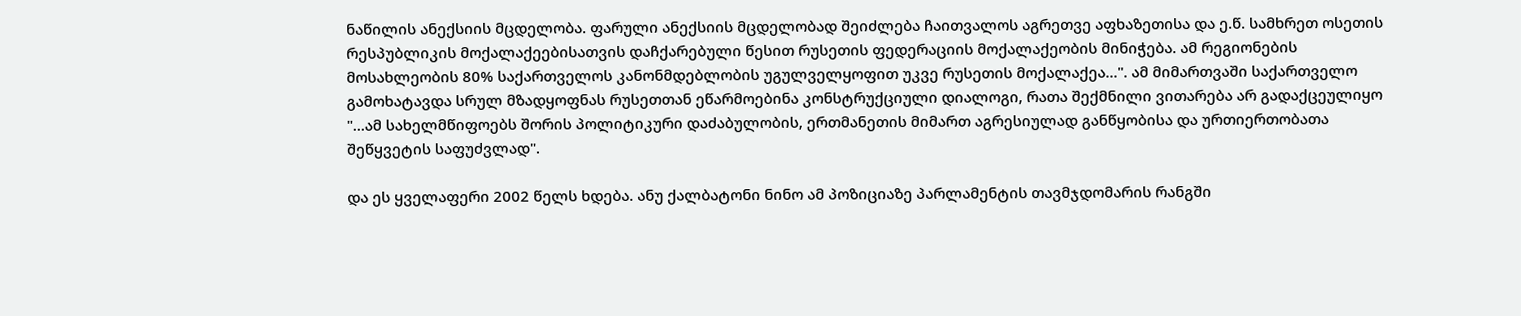ნაწილის ანექსიის მცდელობა. ფარული ანექსიის მცდელობად შეიძლება ჩაითვალოს აგრეთვე აფხაზეთისა და ე.წ. სამხრეთ ოსეთის რესპუბლიკის მოქალაქეებისათვის დაჩქარებული წესით რუსეთის ფედერაციის მოქალაქეობის მინიჭება. ამ რეგიონების მოსახლეობის 80% საქართველოს კანონმდებლობის უგულველყოფით უკვე რუსეთის მოქალაქეა...". ამ მიმართვაში საქართველო გამოხატავდა სრულ მზადყოფნას რუსეთთან ეწარმოებინა კონსტრუქციული დიალოგი, რათა შექმნილი ვითარება არ გადაქცეულიყო "...ამ სახელმწიფოებს შორის პოლიტიკური დაძაბულობის, ერთმანეთის მიმართ აგრესიულად განწყობისა და ურთიერთობათა შეწყვეტის საფუძვლად".

და ეს ყველაფერი 2002 წელს ხდება. ანუ ქალბატონი ნინო ამ პოზიციაზე პარლამენტის თავმჯდომარის რანგში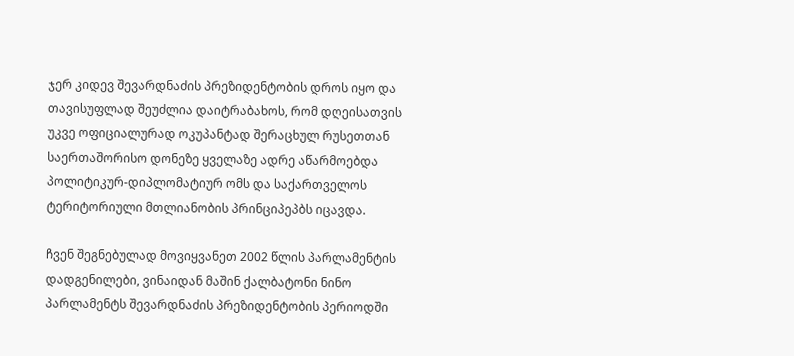ჯერ კიდევ შევარდნაძის პრეზიდენტობის დროს იყო და თავისუფლად შეუძლია დაიტრაბახოს, რომ დღეისათვის უკვე ოფიციალურად ოკუპანტად შერაცხულ რუსეთთან საერთაშორისო დონეზე ყველაზე ადრე აწარმოებდა პოლიტიკურ-დიპლომატიურ ომს და საქართველოს ტერიტორიული მთლიანობის პრინციპეპბს იცავდა.

ჩვენ შეგნებულად მოვიყვანეთ 2002 წლის პარლამენტის დადგენილები, ვინაიდან მაშინ ქალბატონი ნინო პარლამენტს შევარდნაძის პრეზიდენტობის პერიოდში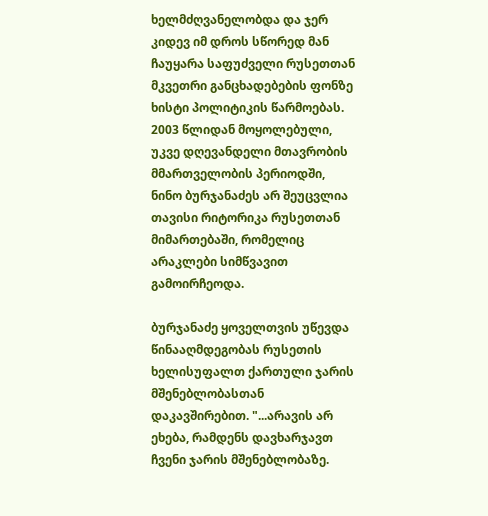ხელმძღვანელობდა და ჯერ კიდევ იმ დროს სწორედ მან ჩაუყარა საფუძველი რუსეთთან მკვეთრი განცხადებების ფონზე ხისტი პოლიტიკის წარმოებას. 2003 წლიდან მოყოლებული, უკვე დღევანდელი მთავრობის მმართველობის პერიოდში, ნინო ბურჯანაძეს არ შეუცვლია თავისი რიტორიკა რუსეთთან მიმართებაში, რომელიც არაკლები სიმწვავით გამოირჩეოდა.

ბურჯანაძე ყოველთვის უწევდა წინააღმდეგობას რუსეთის ხელისუფალთ ქართული ჯარის მშენებლობასთან დაკავშირებით. "...არავის არ ეხება, რამდენს დავხარჯავთ ჩვენი ჯარის მშენებლობაზე.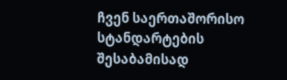ჩვენ საერთაშორისო სტანდარტების შესაბამისად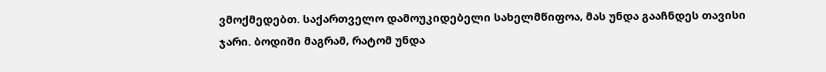ვმოქმედებთ. საქართველო დამოუკიდებელი სახელმწიფოა, მას უნდა გააჩნდეს თავისი ჯარი. ბოდიში მაგრამ, რატომ უნდა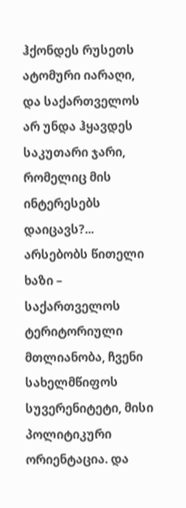ჰქონდეს რუსეთს ატომური იარაღი, და საქართველოს არ უნდა ჰყავდეს საკუთარი ჯარი, რომელიც მის ინტერესებს დაიცავს?... არსებობს წითელი ხაზი – საქართველოს ტერიტორიული მთლიანობა, ჩვენი სახელმწიფოს სუვერენიტეტი, მისი პოლიტიკური ორიენტაცია. და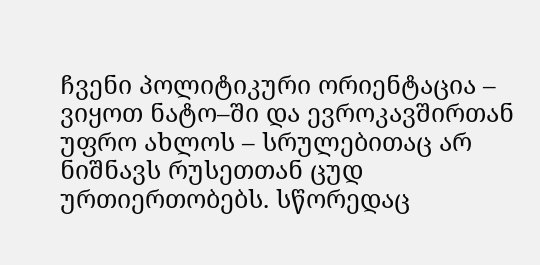ჩვენი პოლიტიკური ორიენტაცია – ვიყოთ ნატო–ში და ევროკავშირთან უფრო ახლოს – სრულებითაც არ ნიშნავს რუსეთთან ცუდ ურთიერთობებს. სწორედაც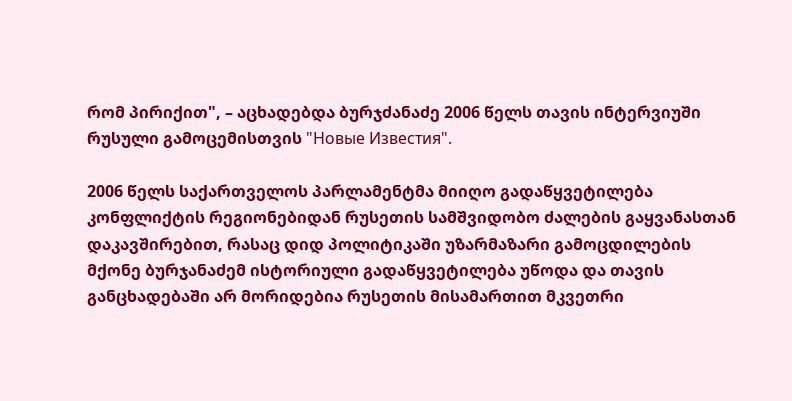რომ პირიქით", – აცხადებდა ბურჯძანაძე 2006 წელს თავის ინტერვიუში რუსული გამოცემისთვის "Новые Известия".

2006 წელს საქართველოს პარლამენტმა მიიღო გადაწყვეტილება კონფლიქტის რეგიონებიდან რუსეთის სამშვიდობო ძალების გაყვანასთან დაკავშირებით, რასაც დიდ პოლიტიკაში უზარმაზარი გამოცდილების მქონე ბურჯანაძემ ისტორიული გადაწყვეტილება უწოდა და თავის განცხადებაში არ მორიდებია რუსეთის მისამართით მკვეთრი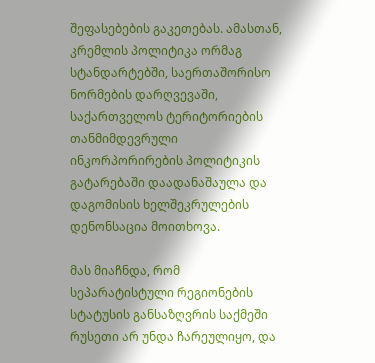შეფასებების გაკეთებას. ამასთან, კრემლის პოლიტიკა ორმაგ სტანდარტებში, საერთაშორისო ნორმების დარღვევაში, საქართველოს ტერიტორიების თანმიმდევრული ინკორპორირების პოლიტიკის გატარებაში დაადანაშაულა და დაგომისის ხელშეკრულების დენონსაცია მოითხოვა.

მას მიაჩნდა, რომ სეპარატისტული რეგიონების სტატუსის განსაზღვრის საქმეში რუსეთი არ უნდა ჩარეულიყო, და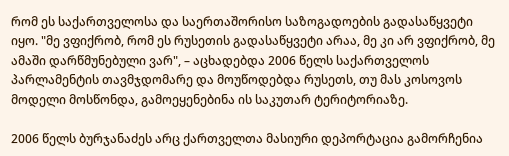რომ ეს საქართველოსა და საერთაშორისო საზოგადოების გადასაწყვეტი იყო. "მე ვფიქრობ, რომ ეს რუსეთის გადასაწყვეტი არაა, მე კი არ ვფიქრობ, მე ამაში დარწმუნებული ვარ", – აცხადებდა 2006 წელს საქართველოს პარლამენტის თავმჯდომარე და მოუწოდებდა რუსეთს, თუ მას კოსოვოს მოდელი მოსწონდა, გამოეყენებინა ის საკუთარ ტერიტორიაზე.

2006 წელს ბურჯანაძეს არც ქართველთა მასიური დეპორტაცია გამორჩენია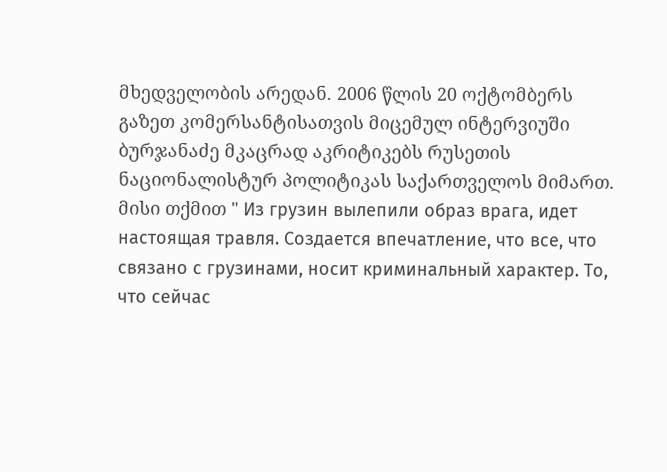მხედველობის არედან. 2006 წლის 20 ოქტომბერს გაზეთ კომერსანტისათვის მიცემულ ინტერვიუში ბურჯანაძე მკაცრად აკრიტიკებს რუსეთის ნაციონალისტურ პოლიტიკას საქართველოს მიმართ. მისი თქმით " Из грузин вылепили образ врага, идет настоящая травля. Создается впечатление, что все, что связано с грузинами, носит криминальный характер. То, что сейчас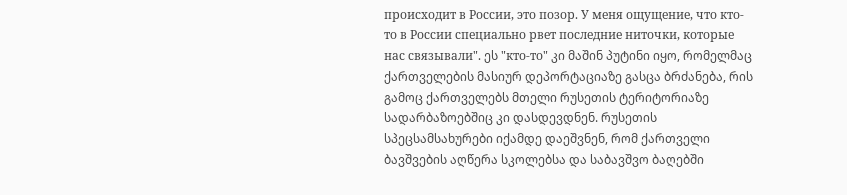происходит в России, это позор. У меня ощущение, что кто-то в России специально рвет последние ниточки, которые нас связывали". ეს "кто-то" კი მაშინ პუტინი იყო, რომელმაც ქართველების მასიურ დეპორტაციაზე გასცა ბრძანება, რის გამოც ქართველებს მთელი რუსეთის ტერიტორიაზე სადარბაზოებშიც კი დასდევდნენ. რუსეთის სპეცსამსახურები იქამდე დაეშვნენ, რომ ქართველი ბავშვების აღწერა სკოლებსა და საბავშვო ბაღებში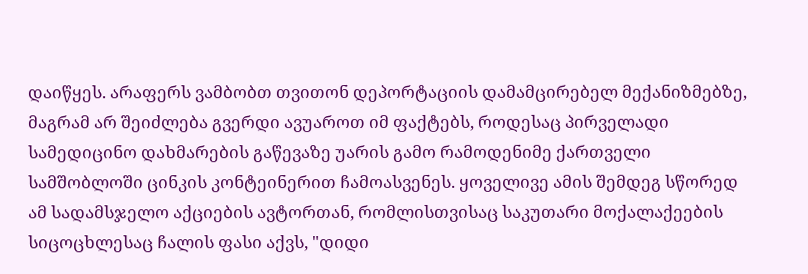დაიწყეს. არაფერს ვამბობთ თვითონ დეპორტაციის დამამცირებელ მექანიზმებზე, მაგრამ არ შეიძლება გვერდი ავუაროთ იმ ფაქტებს, როდესაც პირველადი სამედიცინო დახმარების გაწევაზე უარის გამო რამოდენიმე ქართველი სამშობლოში ცინკის კონტეინერით ჩამოასვენეს. ყოველივე ამის შემდეგ სწორედ ამ სადამსჯელო აქციების ავტორთან, რომლისთვისაც საკუთარი მოქალაქეების სიცოცხლესაც ჩალის ფასი აქვს, "დიდი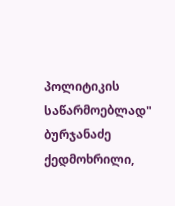პოლიტიკის საწარმოებლად" ბურჯანაძე ქედმოხრილი,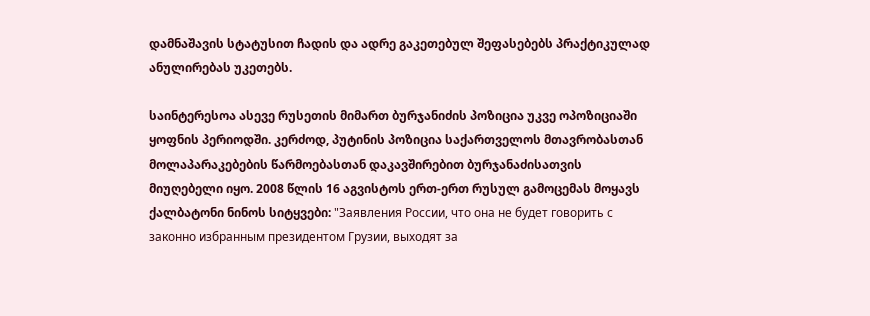დამნაშავის სტატუსით ჩადის და ადრე გაკეთებულ შეფასებებს პრაქტიკულად ანულირებას უკეთებს.

საინტერესოა ასევე რუსეთის მიმართ ბურჯანიძის პოზიცია უკვე ოპოზიციაში ყოფნის პერიოდში. კერძოდ, პუტინის პოზიცია საქართველოს მთავრობასთან მოლაპარაკებების წარმოებასთან დაკავშირებით ბურჯანაძისათვის მიუღებელი იყო. 2008 წლის 16 აგვისტოს ერთ-ერთ რუსულ გამოცემას მოყავს ქალბატონი ნინოს სიტყვები: "Заявления России, что она не будет говорить с законно избранным президентом Грузии, выходят за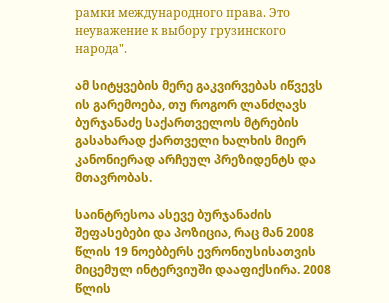рамки международного права. Это неуважение к выбору грузинского народа".

ამ სიტყვების მერე გაკვირვებას იწვევს ის გარემოება, თუ როგორ ლანძღავს ბურჯანაძე საქართველოს მტრების გასახარად ქართველი ხალხის მიერ კანონიერად არჩეულ პრეზიდენტს და მთავრობას.

საინტრესოა ასევე ბურჯანაძის შეფასებები და პოზიცია, რაც მან 2008 წლის 19 ნოებბერს ევრონიუსისათვის მიცემულ ინტერვიუში დააფიქსირა. 2008 წლის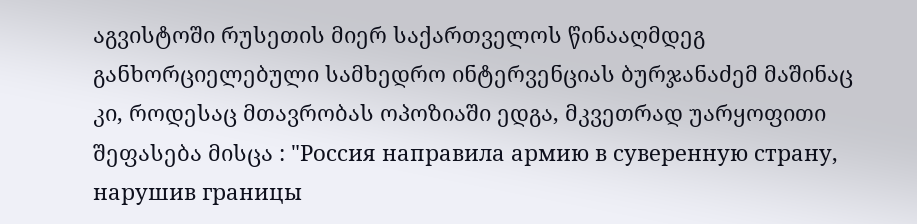აგვისტოში რუსეთის მიერ საქართველოს წინააღმდეგ განხორციელებული სამხედრო ინტერვენციას ბურჯანაძემ მაშინაც კი, როდესაც მთავრობას ოპოზიაში ედგა, მკვეთრად უარყოფითი შეფასება მისცა : "Россия направила армию в суверенную страну, нарушив границы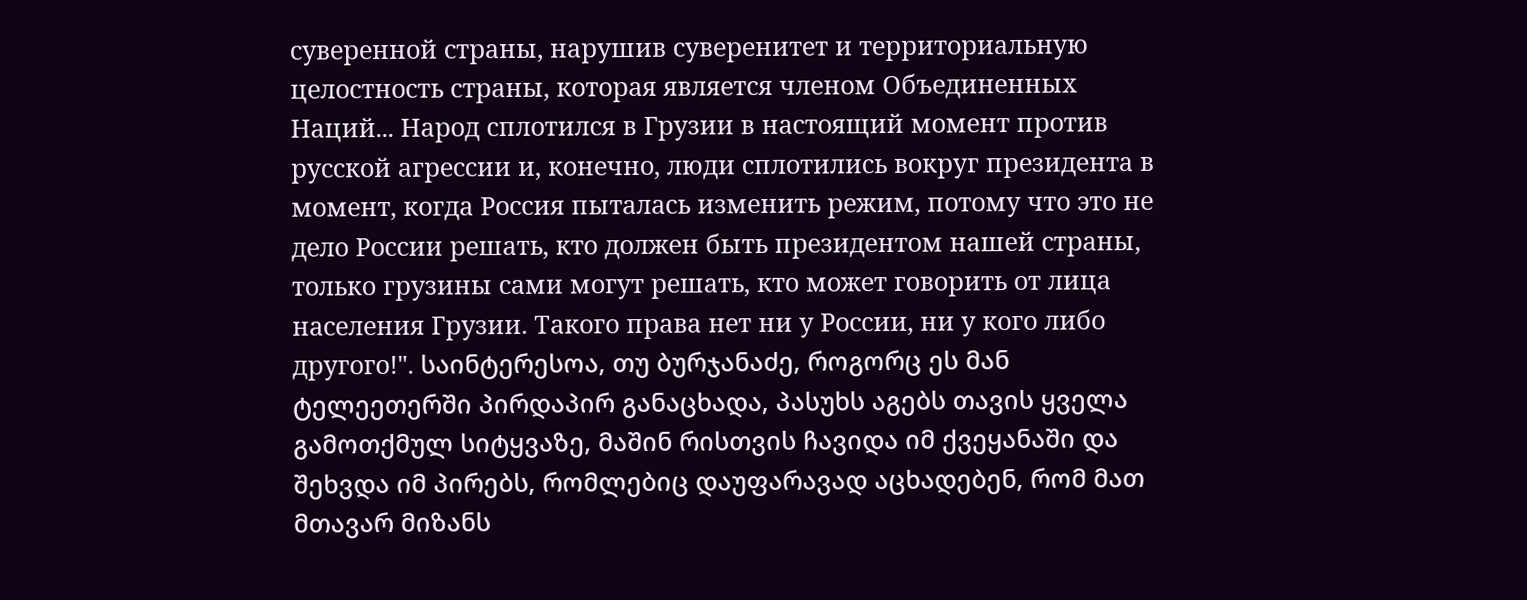суверенной страны, нарушив суверенитет и территориальную целостность страны, которая является членом Объединенных Наций... Народ сплотился в Грузии в настоящий момент против русской агрессии и, конечно, люди сплотились вокруг президента в момент, когда Россия пыталась изменить режим, потому что это не дело России решать, кто должен быть президентом нашей страны, только грузины сами могут решать, кто может говорить от лица населения Грузии. Такого права нет ни у России, ни у кого либо другого!". საინტერესოა, თუ ბურჯანაძე, როგორც ეს მან ტელეეთერში პირდაპირ განაცხადა, პასუხს აგებს თავის ყველა გამოთქმულ სიტყვაზე, მაშინ რისთვის ჩავიდა იმ ქვეყანაში და შეხვდა იმ პირებს, რომლებიც დაუფარავად აცხადებენ, რომ მათ მთავარ მიზანს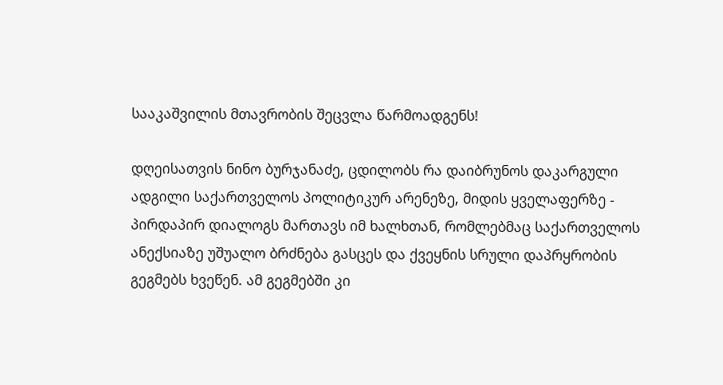სააკაშვილის მთავრობის შეცვლა წარმოადგენს!

დღეისათვის ნინო ბურჯანაძე, ცდილობს რა დაიბრუნოს დაკარგული ადგილი საქართველოს პოლიტიკურ არენეზე, მიდის ყველაფერზე - პირდაპირ დიალოგს მართავს იმ ხალხთან, რომლებმაც საქართველოს ანექსიაზე უშუალო ბრძნება გასცეს და ქვეყნის სრული დაპრყრობის გეგმებს ხვეწენ. ამ გეგმებში კი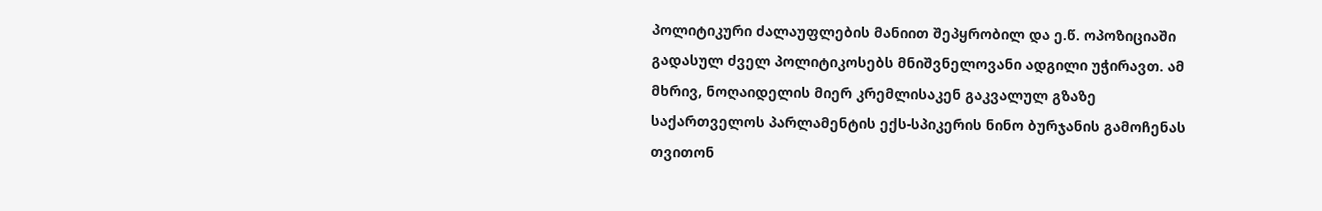პოლიტიკური ძალაუფლების მანიით შეპყრობილ და ე.წ. ოპოზიციაში გადასულ ძველ პოლიტიკოსებს მნიშვნელოვანი ადგილი უჭირავთ. ამ მხრივ, ნოღაიდელის მიერ კრემლისაკენ გაკვალულ გზაზე საქართველოს პარლამენტის ექს-სპიკერის ნინო ბურჯანის გამოჩენას თვითონ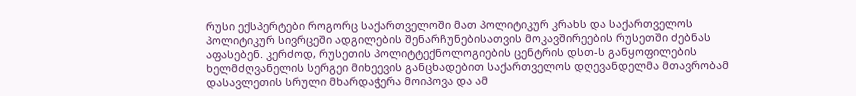რუსი ექსპერტები როგორც საქართველოში მათ პოლიტიკურ კრახს და საქართველოს პოლიტიკურ სივრცეში ადგილების შენარჩუნებისათვის მოკავშირეების რუსეთში ძებნას აფასებენ. კერძოდ, რუსეთის პოლიტტექნოლოგიების ცენტრის დსთ-ს განყოფილების ხელმძღვანელის სერგეი მიხეევის განცხადებით საქართველოს დღევანდელმა მთავრობამ დასავლეთის სრული მხარდაჭერა მოიპოვა და ამ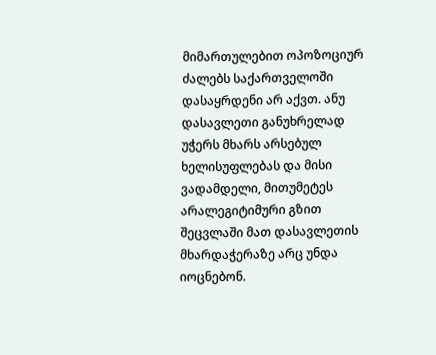მიმართულებით ოპოზოციურ ძალებს საქართველოში დასაყრდენი არ აქვთ. ანუ დასავლეთი განუხრელად უჭერს მხარს არსებულ ხელისუფლებას და მისი ვადამდელი, მითუმეტეს არალეგიტიმური გზით შეცვლაში მათ დასავლეთის მხარდაჭერაზე არც უნდა იოცნებონ.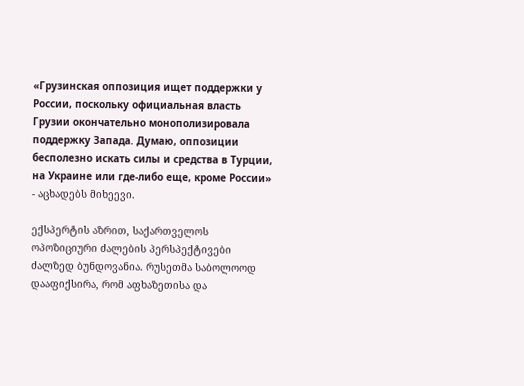«Грузинская оппозиция ищет поддержки у России, поскольку официальная власть Грузии окончательно монополизировала поддержку Запада. Думаю, оппозиции бесполезно искать силы и средства в Турции, на Украине или где-либо еще, кроме России» - აცხადებს მიხეევი.

ექსპერტის აზრით, საქართველოს ოპოზიციური ძალების პერსპექტივები ძალზედ ბუნდოვანია. რუსეთმა საბოლოოდ დააფიქსირა, რომ აფხაზეთისა და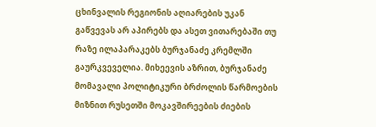ცხინვალის რეგიონის აღიარების უკან გაწვევას არ აპირებს და ასეთ ვითარებაში თუ რაზე ილაპარაკებს ბურჯანაძე კრემლში გაურკვეველია. მიხეევის აზრით, ბურჯანაძე მომავალი პოლიტიკური ბრძოლის წარმოების მიზნით რუსეთში მოკავშირეების ძიების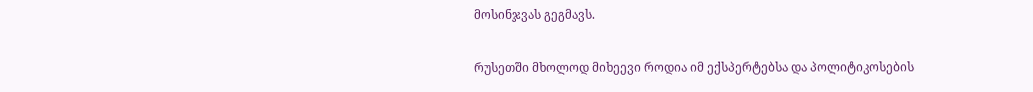მოსინჯვას გეგმავს.

რუსეთში მხოლოდ მიხეევი როდია იმ ექსპერტებსა და პოლიტიკოსების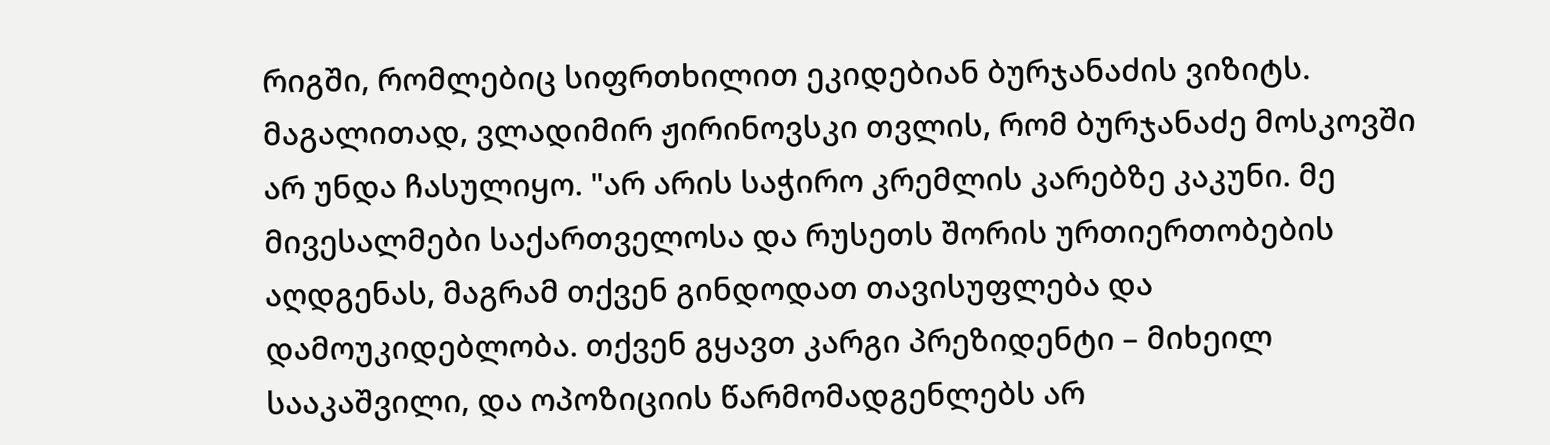რიგში, რომლებიც სიფრთხილით ეკიდებიან ბურჯანაძის ვიზიტს. მაგალითად, ვლადიმირ ჟირინოვსკი თვლის, რომ ბურჯანაძე მოსკოვში არ უნდა ჩასულიყო. "არ არის საჭირო კრემლის კარებზე კაკუნი. მე მივესალმები საქართველოსა და რუსეთს შორის ურთიერთობების აღდგენას, მაგრამ თქვენ გინდოდათ თავისუფლება და დამოუკიდებლობა. თქვენ გყავთ კარგი პრეზიდენტი – მიხეილ სააკაშვილი, და ოპოზიციის წარმომადგენლებს არ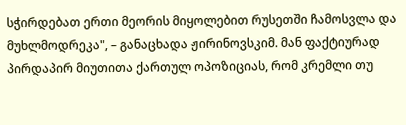სჭირდებათ ერთი მეორის მიყოლებით რუსეთში ჩამოსვლა და მუხლმოდრეკა", – განაცხადა ჟირინოვსკიმ. მან ფაქტიურად პირდაპირ მიუთითა ქართულ ოპოზიციას, რომ კრემლი თუ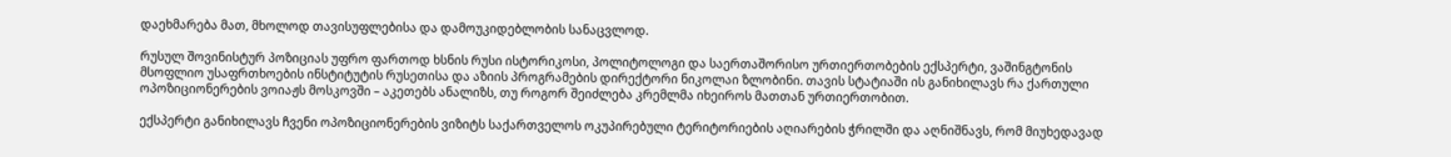დაეხმარება მათ, მხოლოდ თავისუფლებისა და დამოუკიდებლობის სანაცვლოდ.

რუსულ შოვინისტურ პოზიციას უფრო ფართოდ ხსნის რუსი ისტორიკოსი, პოლიტოლოგი და საერთაშორისო ურთიერთობების ექსპერტი, ვაშინგტონის მსოფლიო უსაფრთხოების ინსტიტუტის რუსეთისა და აზიის პროგრამების დირექტორი ნიკოლაი ზლობინი. თავის სტატიაში ის განიხილავს რა ქართული ოპოზიციონერების ვოიაჟს მოსკოვში – აკეთებს ანალიზს, თუ როგორ შეიძლება კრემლმა იხეიროს მათთან ურთიერთობით.

ექსპერტი განიხილავს ჩვენი ოპოზიციონერების ვიზიტს საქართველოს ოკუპირებული ტერიტორიების აღიარების ჭრილში და აღნიშნავს, რომ მიუხედავად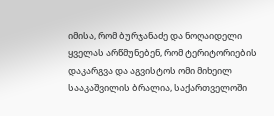იმისა, რომ ბურჯანაძე და ნოღაიდელი ყველას არწმუნებენ, რომ ტერიტორიების დაკარგვა და აგვისტოს ომი მიხეილ სააკაშვილის ბრალია, საქართველოში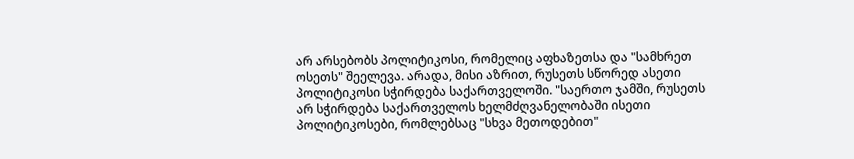არ არსებობს პოლიტიკოსი, რომელიც აფხაზეთსა და "სამხრეთ ოსეთს" შეელევა. არადა, მისი აზრით, რუსეთს სწორედ ასეთი პოლიტიკოსი სჭირდება საქართველოში. "საერთო ჯამში, რუსეთს არ სჭირდება საქართველოს ხელმძღვანელობაში ისეთი პოლიტიკოსები, რომლებსაც "სხვა მეთოდებით"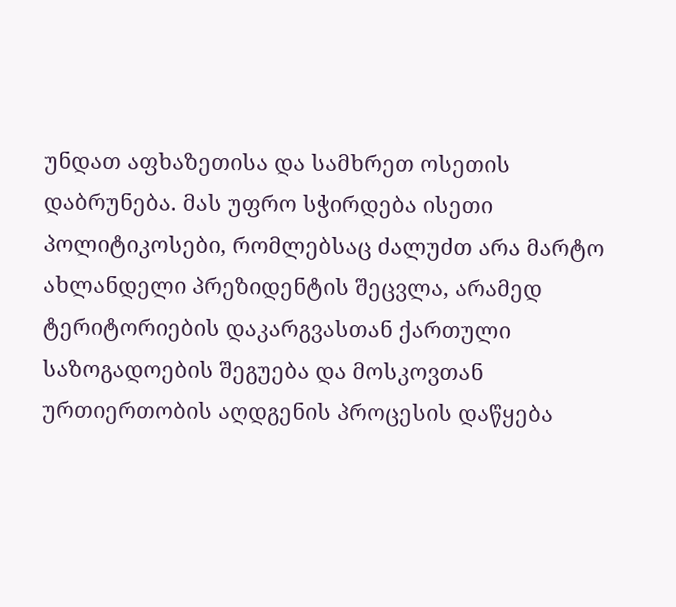უნდათ აფხაზეთისა და სამხრეთ ოსეთის დაბრუნება. მას უფრო სჭირდება ისეთი პოლიტიკოსები, რომლებსაც ძალუძთ არა მარტო ახლანდელი პრეზიდენტის შეცვლა, არამედ ტერიტორიების დაკარგვასთან ქართული საზოგადოების შეგუება და მოსკოვთან ურთიერთობის აღდგენის პროცესის დაწყება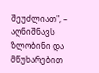შეუძლიათ", – აღნიშნავს ზლობინი და მწუხარებით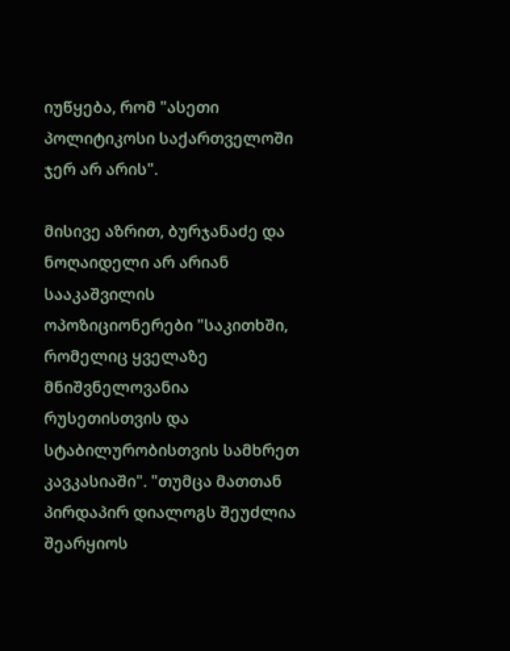იუწყება, რომ "ასეთი პოლიტიკოსი საქართველოში ჯერ არ არის".

მისივე აზრით, ბურჯანაძე და ნოღაიდელი არ არიან სააკაშვილის ოპოზიციონერები "საკითხში, რომელიც ყველაზე მნიშვნელოვანია რუსეთისთვის და სტაბილურობისთვის სამხრეთ კავკასიაში". "თუმცა მათთან პირდაპირ დიალოგს შეუძლია შეარყიოს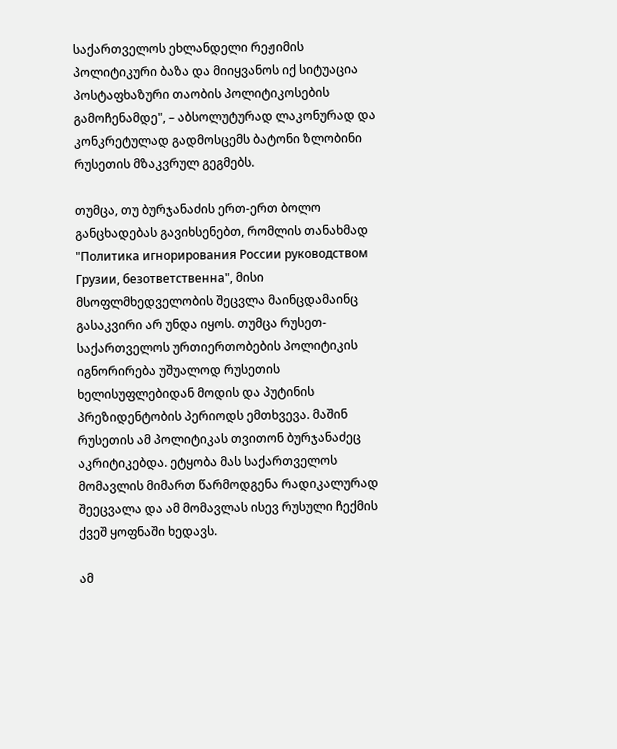საქართველოს ეხლანდელი რეჟიმის პოლიტიკური ბაზა და მიიყვანოს იქ სიტუაცია პოსტაფხაზური თაობის პოლიტიკოსების გამოჩენამდე", – აბსოლუტურად ლაკონურად და კონკრეტულად გადმოსცემს ბატონი ზლობინი რუსეთის მზაკვრულ გეგმებს.

თუმცა, თუ ბურჯანაძის ერთ-ერთ ბოლო განცხადებას გავიხსენებთ, რომლის თანახმად "Политика игнорирования России руководством Грузии, безответственна", მისი მსოფლმხედველობის შეცვლა მაინცდამაინც გასაკვირი არ უნდა იყოს. თუმცა რუსეთ-საქართველოს ურთიერთობების პოლიტიკის იგნორირება უშუალოდ რუსეთის ხელისუფლებიდან მოდის და პუტინის პრეზიდენტობის პერიოდს ემთხვევა. მაშინ რუსეთის ამ პოლიტიკას თვითონ ბურჯანაძეც აკრიტიკებდა. ეტყობა მას საქართველოს მომავლის მიმართ წარმოდგენა რადიკალურად შეეცვალა და ამ მომავლას ისევ რუსული ჩექმის ქვეშ ყოფნაში ხედავს.

ამ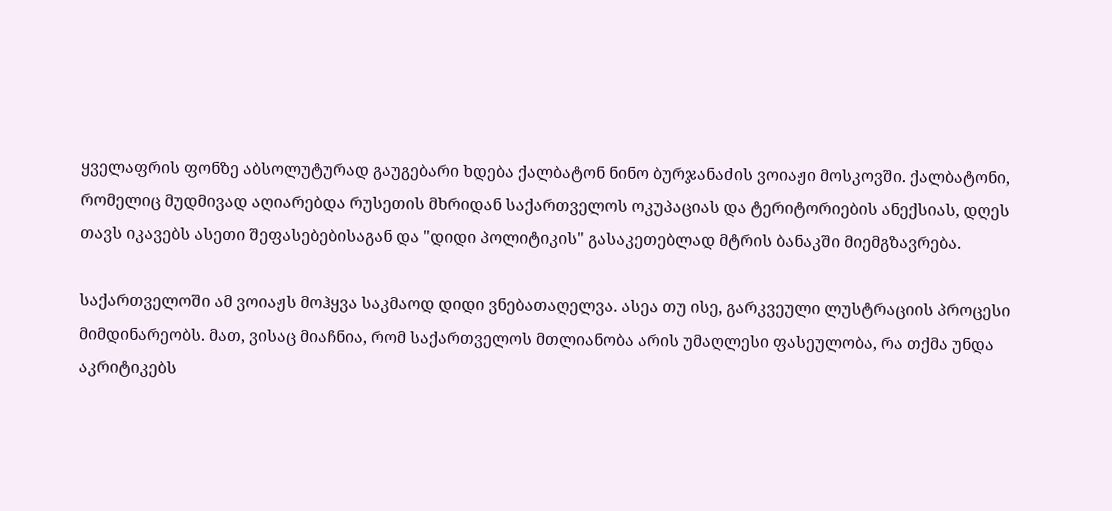ყველაფრის ფონზე აბსოლუტურად გაუგებარი ხდება ქალბატონ ნინო ბურჯანაძის ვოიაჟი მოსკოვში. ქალბატონი, რომელიც მუდმივად აღიარებდა რუსეთის მხრიდან საქართველოს ოკუპაციას და ტერიტორიების ანექსიას, დღეს თავს იკავებს ასეთი შეფასებებისაგან და "დიდი პოლიტიკის" გასაკეთებლად მტრის ბანაკში მიემგზავრება.

საქართველოში ამ ვოიაჟს მოჰყვა საკმაოდ დიდი ვნებათაღელვა. ასეა თუ ისე, გარკვეული ლუსტრაციის პროცესი მიმდინარეობს. მათ, ვისაც მიაჩნია, რომ საქართველოს მთლიანობა არის უმაღლესი ფასეულობა, რა თქმა უნდა აკრიტიკებს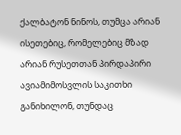ქალბატონ ნინოს, თუმცა არიან ისეთებიც, რომელებიც მზად არიან რუსეთთან პირდაპირი ავიამიმოსვლის საკითხი განიხილონ, თუნდაც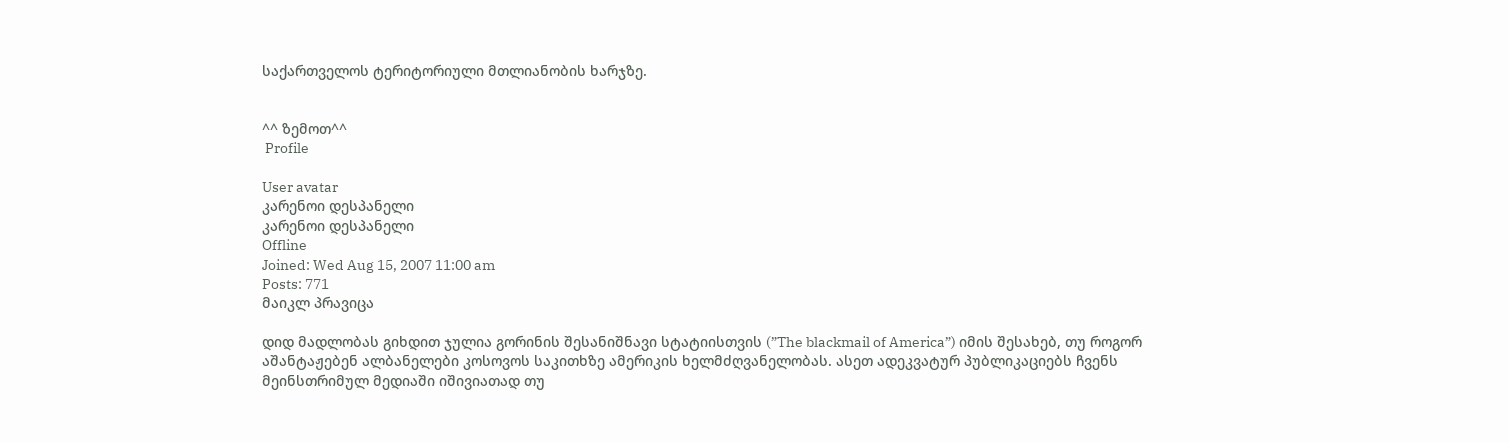საქართველოს ტერიტორიული მთლიანობის ხარჯზე.


^^ ზემოთ^^
 Profile

User avatar
კარენოი დესპანელი
კარენოი დესპანელი
Offline
Joined: Wed Aug 15, 2007 11:00 am
Posts: 771
მაიკლ პრავიცა

დიდ მადლობას გიხდით ჯულია გორინის შესანიშნავი სტატიისთვის (”The blackmail of America”) იმის შესახებ, თუ როგორ აშანტაჟებენ ალბანელები კოსოვოს საკითხზე ამერიკის ხელმძღვანელობას. ასეთ ადეკვატურ პუბლიკაციებს ჩვენს მეინსთრიმულ მედიაში იშივიათად თუ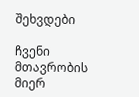შეხვდები

ჩვენი მთავრობის მიერ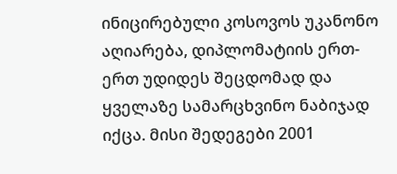ინიცირებული კოსოვოს უკანონო აღიარება, დიპლომატიის ერთ-ერთ უდიდეს შეცდომად და ყველაზე სამარცხვინო ნაბიჯად იქცა. მისი შედეგები 2001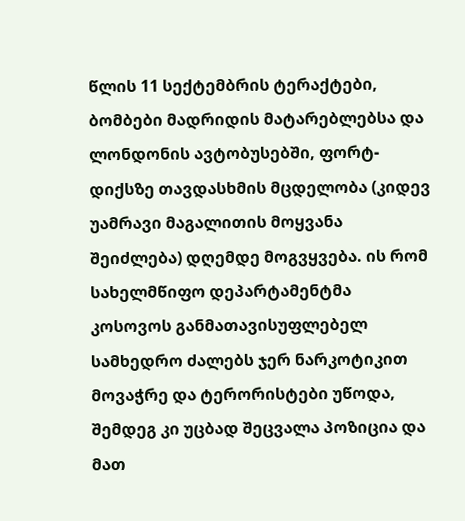წლის 11 სექტემბრის ტერაქტები, ბომბები მადრიდის მატარებლებსა და ლონდონის ავტობუსებში, ფორტ-დიქსზე თავდასხმის მცდელობა (კიდევ უამრავი მაგალითის მოყვანა შეიძლება) დღემდე მოგვყვება. ის რომ სახელმწიფო დეპარტამენტმა კოსოვოს განმათავისუფლებელ სამხედრო ძალებს ჯერ ნარკოტიკით მოვაჭრე და ტერორისტები უწოდა, შემდეგ კი უცბად შეცვალა პოზიცია და მათ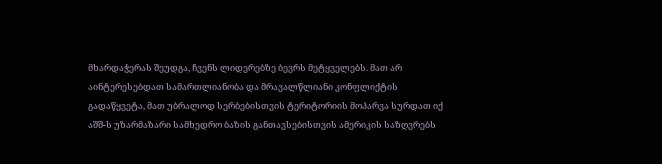მხარდაჭერას შეუდგა, ჩვენს ლიდერებზე ბევრს მეტყველებს. მათ არ აინტერესებდათ სამართლიანობა და მრავალწლიანი კონფლიქტის გადაწყვეტა, მათ უბრალოდ სერბებისთვის ტერიტორიის მოპარვა სურდათ იქ აშშ-ს უზარმაზარი სამხედრო ბაზის განთავსებისთვის ამერიკის საზღვრებს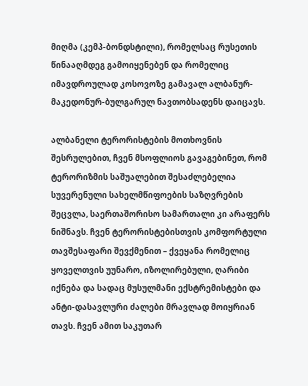მიღმა (კემპ-ბონდსტილი), რომელსაც რუსეთის წინააღმდეგ გამოიყენებენ და რომელიც იმავდროულად კოსოვოზე გამავალ ალბანურ-მაკედონურ-ბულგარულ ნავთობსადენს დაიცავს.

ალბანელი ტერორისტების მოთხოვნის შესრულებით, ჩვენ მსოფლიოს გავაგებინეთ, რომ ტერორიზმის საშუალებით შესაძლებელია სუვერენული სახელმწიფოების საზღვრების შეცვლა, საერთაშორისო სამართალი კი არაფერს ნიშნავს. ჩვენ ტერორისტებისთვის კომფორტული თავშესაფარი შევქმენით – ქვეყანა რომელიც ყოველთვის უუნარო, იზოლირებული, ღარიბი იქნება და სადაც მუსულმანი ექსტრემისტები და ანტი-დასავლური ძალები მრავლად მოიყრიან თავს. ჩვენ ამით საკუთარ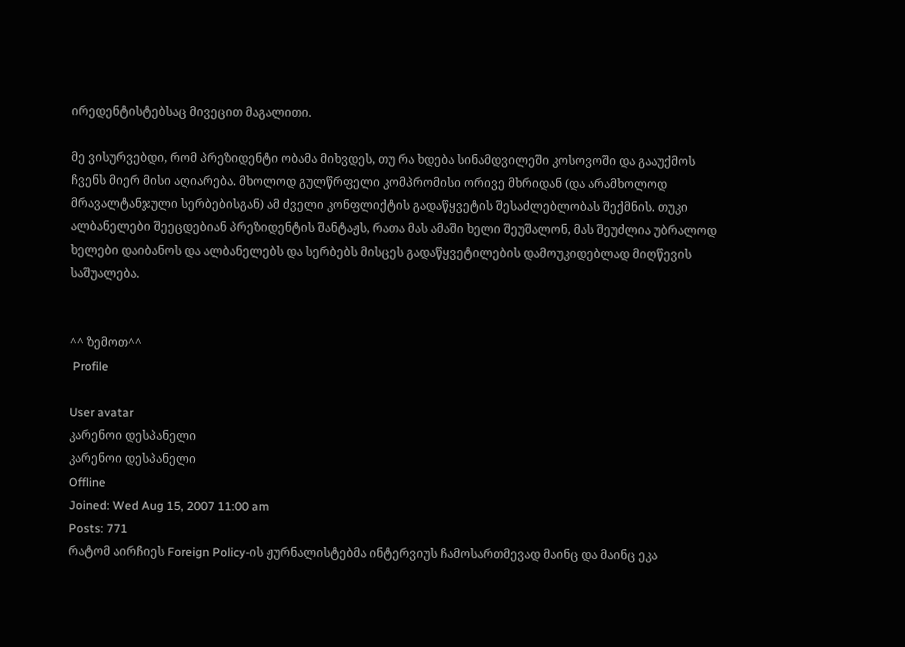ირედენტისტებსაც მივეცით მაგალითი.

მე ვისურვებდი, რომ პრეზიდენტი ობამა მიხვდეს, თუ რა ხდება სინამდვილეში კოსოვოში და გააუქმოს ჩვენს მიერ მისი აღიარება. მხოლოდ გულწრფელი კომპრომისი ორივე მხრიდან (და არამხოლოდ მრავალტანჯული სერბებისგან) ამ ძველი კონფლიქტის გადაწყვეტის შესაძლებლობას შექმნის. თუკი ალბანელები შეეცდებიან პრეზიდენტის შანტაჟს, რათა მას ამაში ხელი შეუშალონ, მას შეუძლია უბრალოდ ხელები დაიბანოს და ალბანელებს და სერბებს მისცეს გადაწყვეტილების დამოუკიდებლად მიღწევის საშუალება.


^^ ზემოთ^^
 Profile

User avatar
კარენოი დესპანელი
კარენოი დესპანელი
Offline
Joined: Wed Aug 15, 2007 11:00 am
Posts: 771
რატომ აირჩიეს Foreign Policy-ის ჟურნალისტებმა ინტერვიუს ჩამოსართმევად მაინც და მაინც ეკა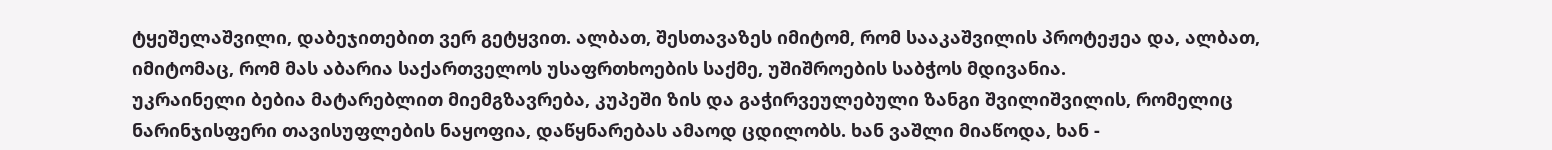ტყეშელაშვილი, დაბეჯითებით ვერ გეტყვით. ალბათ, შესთავაზეს იმიტომ, რომ სააკაშვილის პროტეჟეა და, ალბათ, იმიტომაც, რომ მას აბარია საქართველოს უსაფრთხოების საქმე, უშიშროების საბჭოს მდივანია.
უკრაინელი ბებია მატარებლით მიემგზავრება, კუპეში ზის და გაჭირვეულებული ზანგი შვილიშვილის, რომელიც ნარინჯისფერი თავისუფლების ნაყოფია, დაწყნარებას ამაოდ ცდილობს. ხან ვაშლი მიაწოდა, ხან -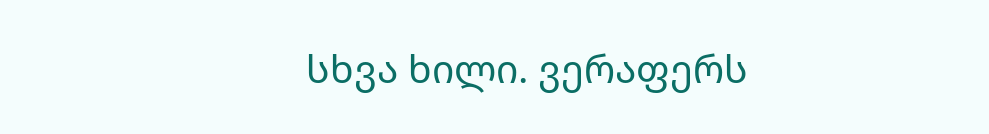სხვა ხილი. ვერაფერს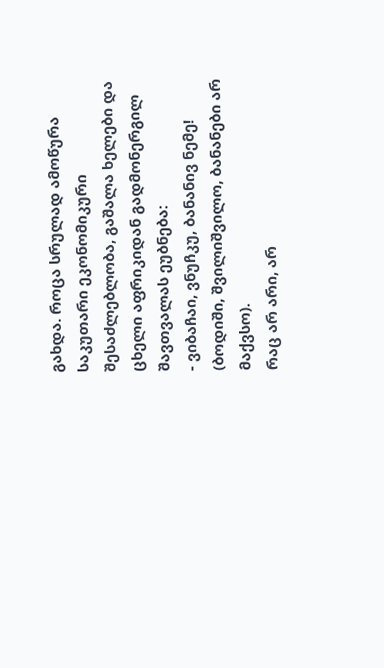გახდა. როცა სრულად ამოწურა საკუთარი ეკონომიკური შესაძლებლობა, გაშალა ხელები და ცხელი აფრიკიდან გადმონერგილ შავთვალას ეუბნება:
- ვიბაჩაი, ვნუჩკუ, ბანანივ ნემე! (ბოდიში, შვილიშვილო, ბანანები არ მაქვსო).
რაც არ არი, არ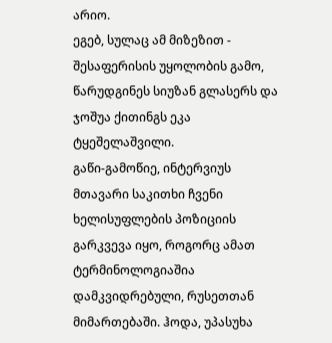არიო.
ეგებ, სულაც ამ მიზეზით - შესაფერისის უყოლობის გამო, წარუდგინეს სიუზან გლასერს და ჯოშუა ქითინგს ეკა ტყეშელაშვილი.
გაწი-გამოწიე, ინტერვიუს მთავარი საკითხი ჩვენი ხელისუფლების პოზიციის გარკვევა იყო, როგორც ამათ ტერმინოლოგიაშია დამკვიდრებული, რუსეთთან მიმართებაში. ჰოდა, უპასუხა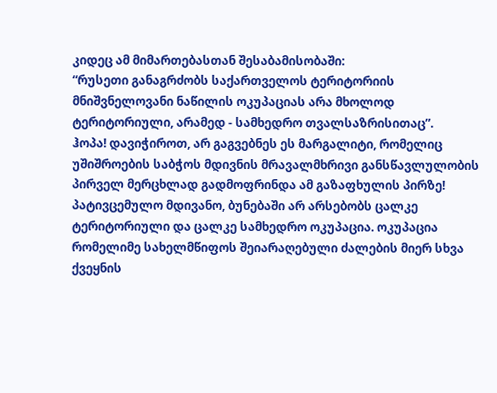კიდეც ამ მიმართებასთან შესაბამისობაში:
“რუსეთი განაგრძობს საქართველოს ტერიტორიის მნიშვნელოვანი ნაწილის ოკუპაციას არა მხოლოდ ტერიტორიული, არამედ - სამხედრო თვალსაზრისითაც”.
ჰოპა! დავიჭიროთ, არ გაგვებნეს ეს მარგალიტი, რომელიც უშიშროების საბჭოს მდივნის მრავალმხრივი განსწავლულობის პირველ მერცხლად გადმოფრინდა ამ გაზაფხულის პირზე!
პატივცემულო მდივანო, ბუნებაში არ არსებობს ცალკე ტერიტორიული და ცალკე სამხედრო ოკუპაცია. ოკუპაცია რომელიმე სახელმწიფოს შეიარაღებული ძალების მიერ სხვა ქვეყნის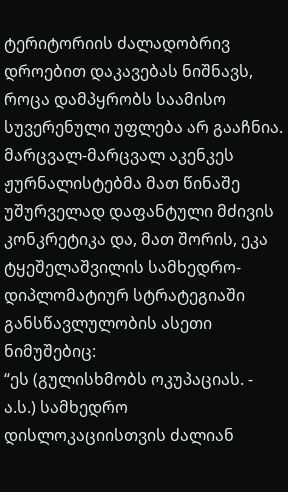ტერიტორიის ძალადობრივ დროებით დაკავებას ნიშნავს, როცა დამპყრობს საამისო სუვერენული უფლება არ გააჩნია.
მარცვალ-მარცვალ აკენკეს ჟურნალისტებმა მათ წინაშე უშურველად დაფანტული მძივის კონკრეტიკა და, მათ შორის, ეკა ტყეშელაშვილის სამხედრო-დიპლომატიურ სტრატეგიაში განსწავლულობის ასეთი ნიმუშებიც:
“ეს (გულისხმობს ოკუპაციას. - ა.ს.) სამხედრო დისლოკაციისთვის ძალიან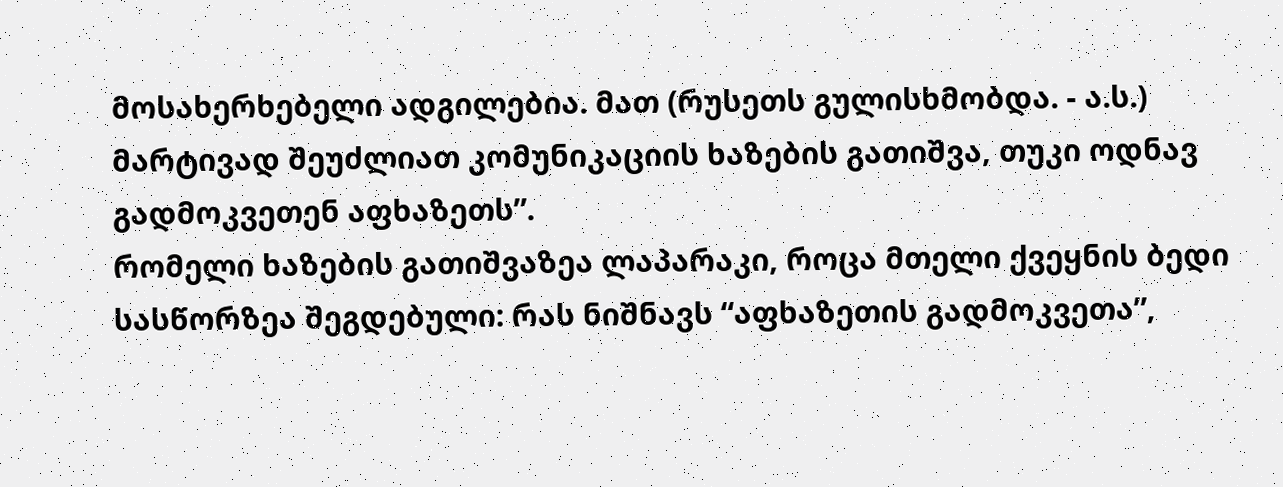მოსახერხებელი ადგილებია. მათ (რუსეთს გულისხმობდა. - ა.ს.) მარტივად შეუძლიათ კომუნიკაციის ხაზების გათიშვა, თუკი ოდნავ გადმოკვეთენ აფხაზეთს”.
რომელი ხაზების გათიშვაზეა ლაპარაკი, როცა მთელი ქვეყნის ბედი სასწორზეა შეგდებული: რას ნიშნავს “აფხაზეთის გადმოკვეთა”,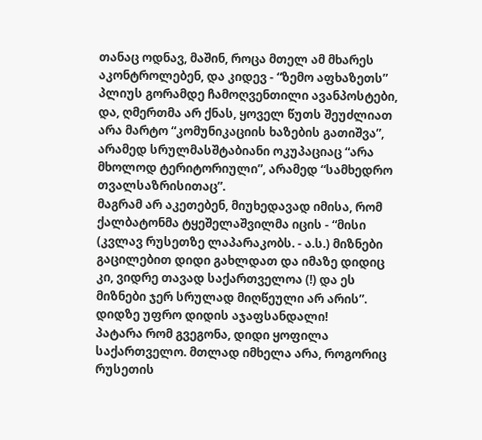თანაც ოდნავ, მაშინ, როცა მთელ ამ მხარეს აკონტროლებენ, და კიდევ - “ზემო აფხაზეთს” პლიუს გორამდე ჩამოღვენთილი ავანპოსტები, და, ღმერთმა არ ქნას, ყოველ წუთს შეუძლიათ არა მარტო “კომუნიკაციის ხაზების გათიშვა”, არამედ სრულმასშტაბიანი ოკუპაციაც “არა მხოლოდ ტერიტორიული”, არამედ “სამხედრო თვალსაზრისითაც”.
მაგრამ არ აკეთებენ, მიუხედავად იმისა, რომ ქალბატონმა ტყეშელაშვილმა იცის - “მისი (კვლავ რუსეთზე ლაპარაკობს. - ა.ს.) მიზნები გაცილებით დიდი გახლდათ და იმაზე დიდიც კი, ვიდრე თავად საქართველოა (!) და ეს მიზნები ჯერ სრულად მიღწეული არ არის”.
დიდზე უფრო დიდის აჯაფსანდალი!
პატარა რომ გვეგონა, დიდი ყოფილა საქართველო. მთლად იმხელა არა, როგორიც რუსეთის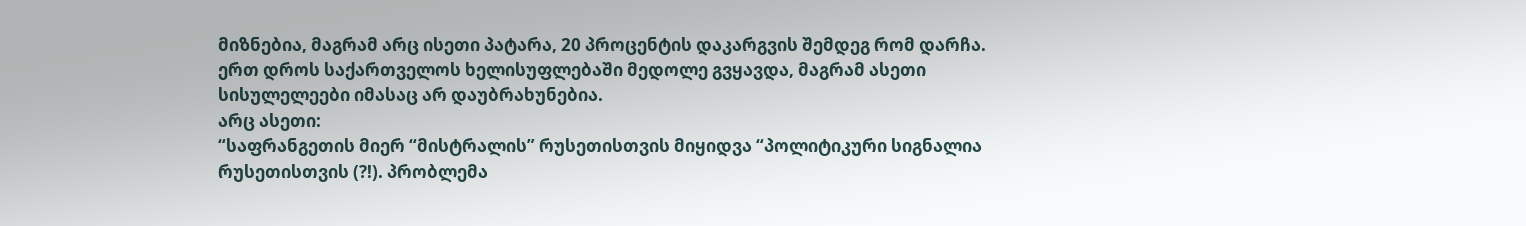მიზნებია, მაგრამ არც ისეთი პატარა, 20 პროცენტის დაკარგვის შემდეგ რომ დარჩა.
ერთ დროს საქართველოს ხელისუფლებაში მედოლე გვყავდა, მაგრამ ასეთი სისულელეები იმასაც არ დაუბრახუნებია.
არც ასეთი:
“საფრანგეთის მიერ “მისტრალის” რუსეთისთვის მიყიდვა “პოლიტიკური სიგნალია რუსეთისთვის (?!). პრობლემა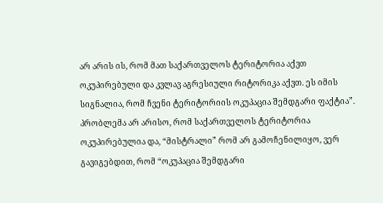არ არის ის, რომ მათ საქართველოს ტერიტორია აქვთ ოკუპირებული და კვლავ აგრესიული რიტორიკა აქვთ. ეს იმის სიგნალია, რომ ჩვენი ტერიტორიის ოკუპაცია შემდგარი ფაქტია”.
პრობლემა არ არისო, რომ საქართველოს ტერიტორია ოკუპირებულია და, “მისტრალი” რომ არ გამოჩენილიყო, ვერ გავიგებდით, რომ “ოკუპაცია შემდგარი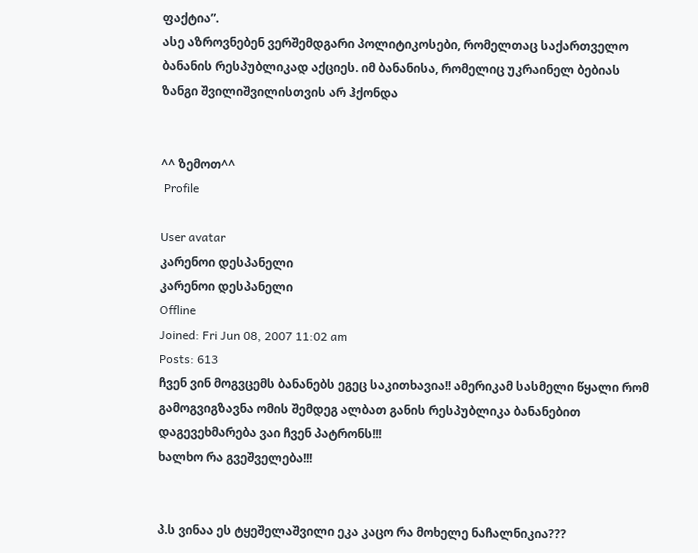ფაქტია”.
ასე აზროვნებენ ვერშემდგარი პოლიტიკოსები, რომელთაც საქართველო ბანანის რესპუბლიკად აქციეს. იმ ბანანისა, რომელიც უკრაინელ ბებიას ზანგი შვილიშვილისთვის არ ჰქონდა


^^ ზემოთ^^
 Profile

User avatar
კარენოი დესპანელი
კარენოი დესპანელი
Offline
Joined: Fri Jun 08, 2007 11:02 am
Posts: 613
ჩვენ ვინ მოგვცემს ბანანებს ეგეც საკითხავია!! ამერიკამ სასმელი წყალი რომ გამოგვიგზავნა ომის შემდეგ ალბათ განის რესპუბლიკა ბანანებით დაგევეხმარება ვაი ჩვენ პატრონს!!!
ხალხო რა გვეშველება!!!


პ.ს ვინაა ეს ტყეშელაშვილი ეკა კაცო რა მოხელე ნაჩალნიკია???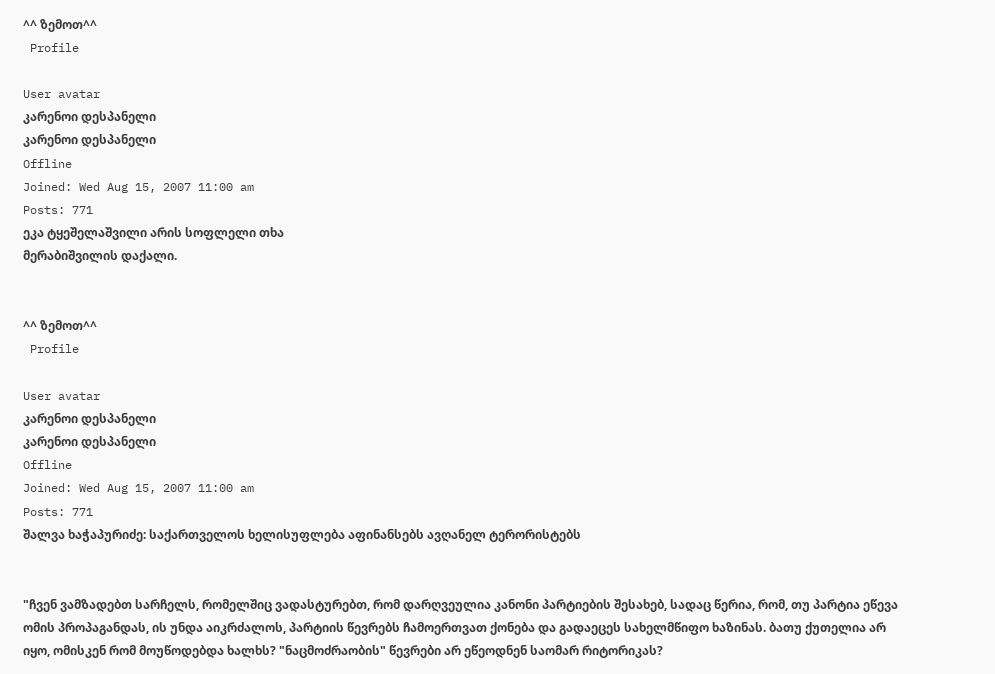^^ ზემოთ^^
 Profile

User avatar
კარენოი დესპანელი
კარენოი დესპანელი
Offline
Joined: Wed Aug 15, 2007 11:00 am
Posts: 771
ეკა ტყეშელაშვილი არის სოფლელი თხა
მერაბიშვილის დაქალი.


^^ ზემოთ^^
 Profile

User avatar
კარენოი დესპანელი
კარენოი დესპანელი
Offline
Joined: Wed Aug 15, 2007 11:00 am
Posts: 771
შალვა ხაჭაპურიძე: საქართველოს ხელისუფლება აფინანსებს ავღანელ ტერორისტებს


"ჩვენ ვამზადებთ სარჩელს, რომელშიც ვადასტურებთ, რომ დარღვეულია კანონი პარტიების შესახებ, სადაც წერია, რომ, თუ პარტია ეწევა ომის პროპაგანდას, ის უნდა აიკრძალოს, პარტიის წევრებს ჩამოერთვათ ქონება და გადაეცეს სახელმწიფო ხაზინას. ბათუ ქუთელია არ იყო, ომისკენ რომ მოუწოდებდა ხალხს? "ნაცმოძრაობის" წევრები არ ეწეოდნენ საომარ რიტორიკას?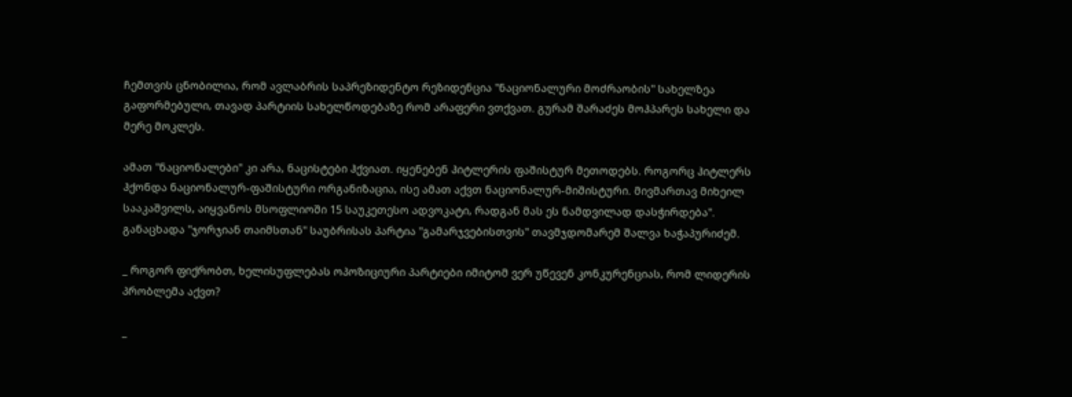ჩემთვის ცნობილია, რომ ავლაბრის საპრეზიდენტო რეზიდენცია "ნაციონალური მოძრაობის" სახელზეა გაფორმებული, თავად პარტიის სახელწოდებაზე რომ არაფერი ვთქვათ. გურამ შარაძეს მოჰპარეს სახელი და მერე მოკლეს.

ამათ "ნაციონალები" კი არა, ნაცისტები ჰქვიათ. იყენებენ ჰიტლერის ფაშისტურ მეთოდებს. როგორც ჰიტლერს ჰქონდა ნაციონალურ-ფაშისტური ორგანიზაცია, ისე ამათ აქვთ ნაციონალურ-მიშისტური. მივმართავ მიხეილ სააკაშვილს, აიყვანოს მსოფლიოში 15 საუკეთესო ადვოკატი, რადგან მას ეს ნამდვილად დასჭირდება". განაცხადა "ჯორჯიან თაიმსთან" საუბრისას პარტია "გამარჯვებისთვის" თავმჯდომარემ შალვა ხაჭაპურიძემ.

_ როგორ ფიქრობთ, ხელისუფლებას ოპოზიციური პარტიები იმიტომ ვერ უწევენ კონკურენციას, რომ ლიდერის პრობლემა აქვთ?

_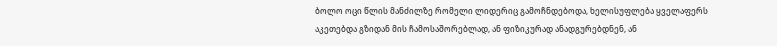ბოლო ოცი წლის მანძილზე რომელი ლიდერიც გამოჩნდებოდა, ხელისუფლება ყველაფერს აკეთებდა გზიდან მის ჩამოსაშორებლად, ან ფიზიკურად ანადგურებდნენ, ან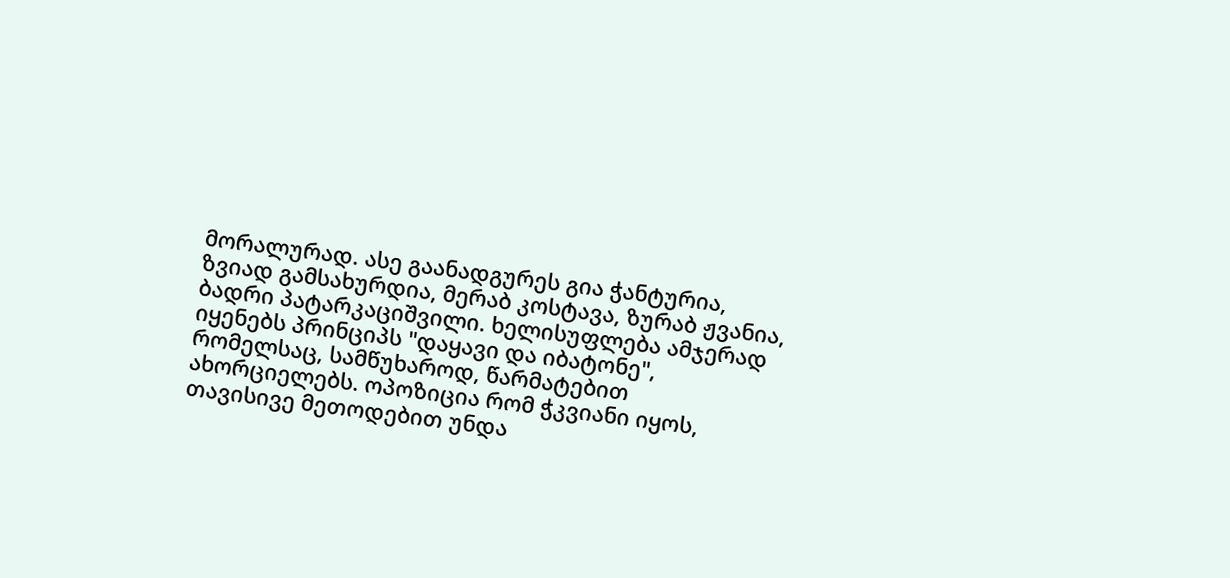მორალურად. ასე გაანადგურეს გია ჭანტურია, ზვიად გამსახურდია, მერაბ კოსტავა, ზურაბ ჟვანია, ბადრი პატარკაციშვილი. ხელისუფლება ამჯერად იყენებს პრინციპს "დაყავი და იბატონე", რომელსაც, სამწუხაროდ, წარმატებით ახორციელებს. ოპოზიცია რომ ჭკვიანი იყოს, თავისივე მეთოდებით უნდა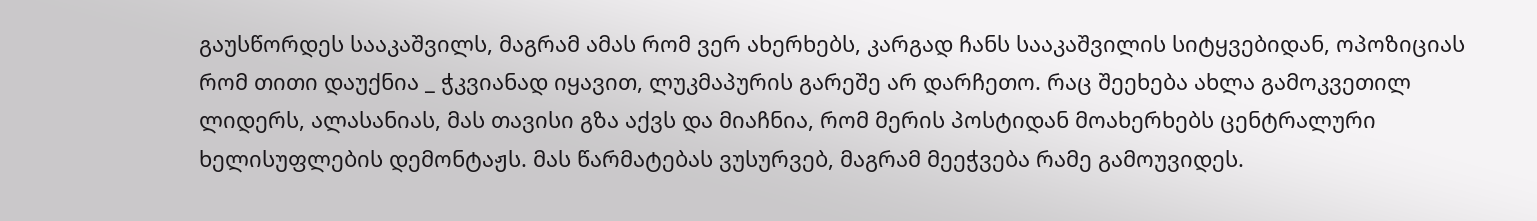გაუსწორდეს სააკაშვილს, მაგრამ ამას რომ ვერ ახერხებს, კარგად ჩანს სააკაშვილის სიტყვებიდან, ოპოზიციას რომ თითი დაუქნია _ ჭკვიანად იყავით, ლუკმაპურის გარეშე არ დარჩეთო. რაც შეეხება ახლა გამოკვეთილ ლიდერს, ალასანიას, მას თავისი გზა აქვს და მიაჩნია, რომ მერის პოსტიდან მოახერხებს ცენტრალური ხელისუფლების დემონტაჟს. მას წარმატებას ვუსურვებ, მაგრამ მეეჭვება რამე გამოუვიდეს.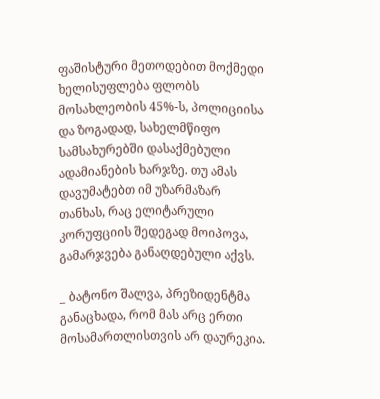ფაშისტური მეთოდებით მოქმედი ხელისუფლება ფლობს მოსახლეობის 45%-ს, პოლიციისა და ზოგადად, სახელმწიფო სამსახურებში დასაქმებული ადამიანების ხარჯზე. თუ ამას დავუმატებთ იმ უზარმაზარ თანხას, რაც ელიტარული კორუფციის შედეგად მოიპოვა, გამარჯვება განაღდებული აქვს.

_ ბატონო შალვა, პრეზიდენტმა განაცხადა, რომ მას არც ერთი მოსამართლისთვის არ დაურეკია.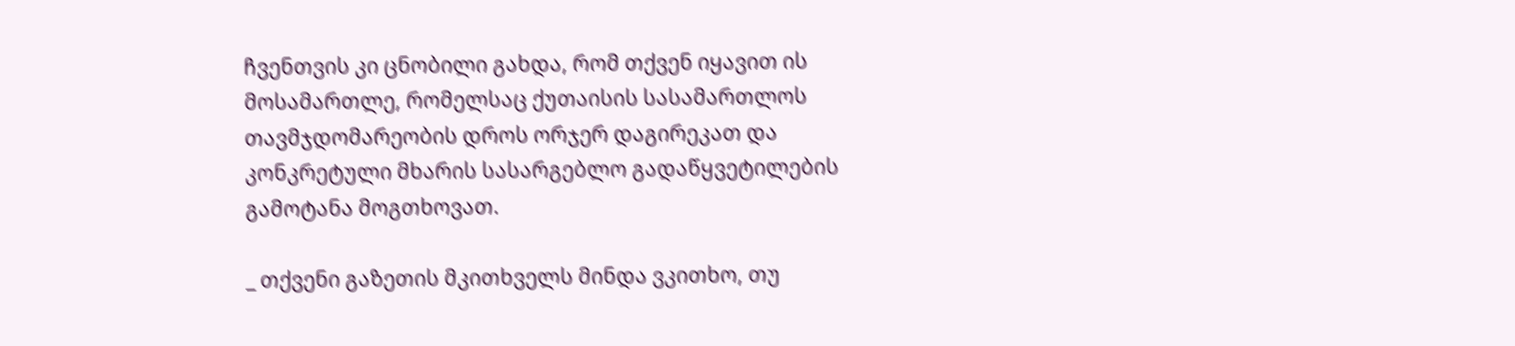ჩვენთვის კი ცნობილი გახდა, რომ თქვენ იყავით ის მოსამართლე, რომელსაც ქუთაისის სასამართლოს თავმჯდომარეობის დროს ორჯერ დაგირეკათ და კონკრეტული მხარის სასარგებლო გადაწყვეტილების გამოტანა მოგთხოვათ.

_ თქვენი გაზეთის მკითხველს მინდა ვკითხო, თუ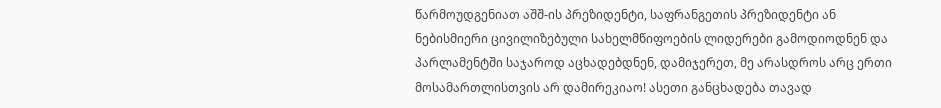წარმოუდგენიათ აშშ-ის პრეზიდენტი, საფრანგეთის პრეზიდენტი ან ნებისმიერი ცივილიზებული სახელმწიფოების ლიდერები გამოდიოდნენ და პარლამენტში საჯაროდ აცხადებდნენ, დამიჯერეთ, მე არასდროს არც ერთი მოსამართლისთვის არ დამირეკიაო! ასეთი განცხადება თავად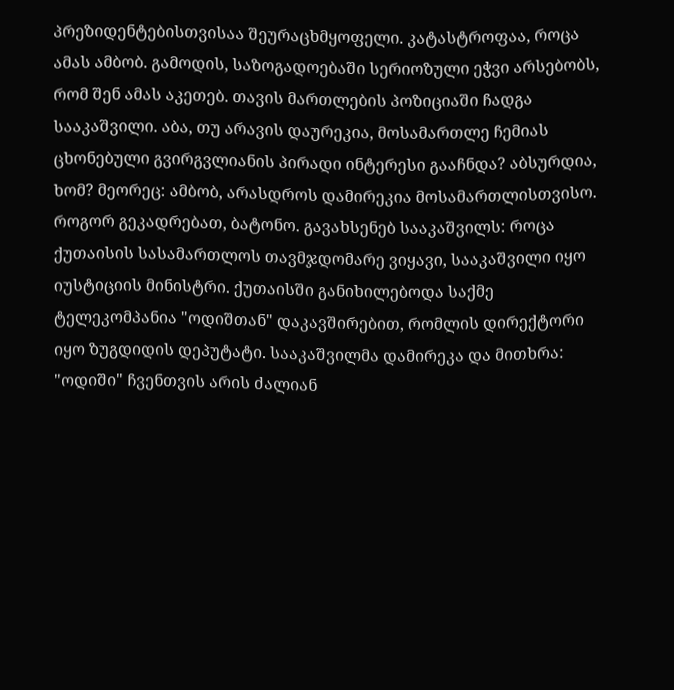პრეზიდენტებისთვისაა შეურაცხმყოფელი. კატასტროფაა, როცა ამას ამბობ. გამოდის, საზოგადოებაში სერიოზული ეჭვი არსებობს, რომ შენ ამას აკეთებ. თავის მართლების პოზიციაში ჩადგა სააკაშვილი. აბა, თუ არავის დაურეკია, მოსამართლე ჩემიას ცხონებული გვირგვლიანის პირადი ინტერესი გააჩნდა? აბსურდია, ხომ? მეორეც: ამბობ, არასდროს დამირეკია მოსამართლისთვისო. როგორ გეკადრებათ, ბატონო. გავახსენებ სააკაშვილს: როცა ქუთაისის სასამართლოს თავმჯდომარე ვიყავი, სააკაშვილი იყო იუსტიციის მინისტრი. ქუთაისში განიხილებოდა საქმე ტელეკომპანია "ოდიშთან" დაკავშირებით, რომლის დირექტორი იყო ზუგდიდის დეპუტატი. სააკაშვილმა დამირეკა და მითხრა: "ოდიში" ჩვენთვის არის ძალიან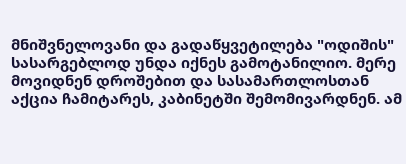მნიშვნელოვანი და გადაწყვეტილება "ოდიშის" სასარგებლოდ უნდა იქნეს გამოტანილიო. მერე მოვიდნენ დროშებით და სასამართლოსთან აქცია ჩამიტარეს, კაბინეტში შემომივარდნენ. ამ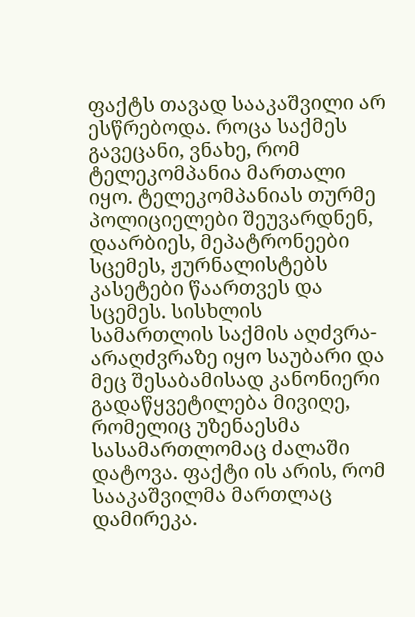ფაქტს თავად სააკაშვილი არ ესწრებოდა. როცა საქმეს გავეცანი, ვნახე, რომ ტელეკომპანია მართალი იყო. ტელეკომპანიას თურმე პოლიციელები შეუვარდნენ, დაარბიეს, მეპატრონეები სცემეს, ჟურნალისტებს კასეტები წაართვეს და სცემეს. სისხლის სამართლის საქმის აღძვრა-არაღძვრაზე იყო საუბარი და მეც შესაბამისად კანონიერი გადაწყვეტილება მივიღე, რომელიც უზენაესმა სასამართლომაც ძალაში დატოვა. ფაქტი ის არის, რომ სააკაშვილმა მართლაც დამირეკა.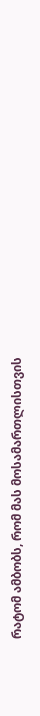რატომ ამბობს, რომ მას მოსამართლისთვის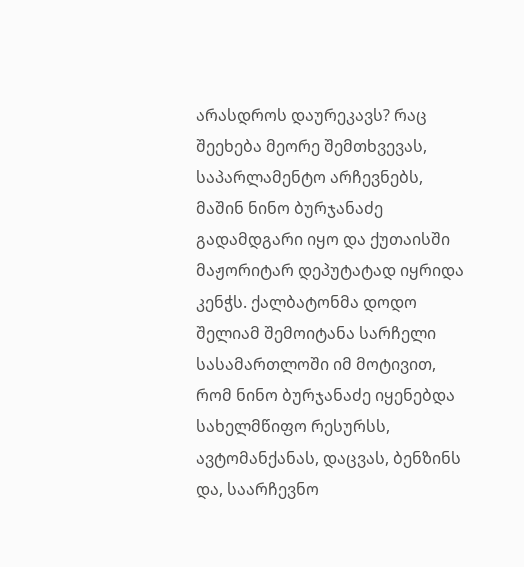არასდროს დაურეკავს? რაც შეეხება მეორე შემთხვევას, საპარლამენტო არჩევნებს, მაშინ ნინო ბურჯანაძე გადამდგარი იყო და ქუთაისში მაჟორიტარ დეპუტატად იყრიდა კენჭს. ქალბატონმა დოდო შელიამ შემოიტანა სარჩელი სასამართლოში იმ მოტივით, რომ ნინო ბურჯანაძე იყენებდა სახელმწიფო რესურსს, ავტომანქანას, დაცვას, ბენზინს და, საარჩევნო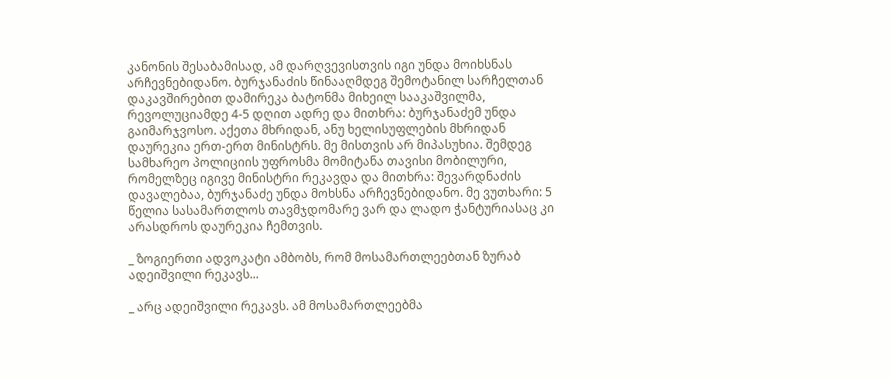კანონის შესაბამისად, ამ დარღვევისთვის იგი უნდა მოიხსნას არჩევნებიდანო. ბურჯანაძის წინააღმდეგ შემოტანილ სარჩელთან დაკავშირებით დამირეკა ბატონმა მიხეილ სააკაშვილმა, რევოლუციამდე 4-5 დღით ადრე და მითხრა: ბურჯანაძემ უნდა გაიმარჯვოსო. აქეთა მხრიდან, ანუ ხელისუფლების მხრიდან დაურეკია ერთ-ერთ მინისტრს. მე მისთვის არ მიპასუხია. შემდეგ სამხარეო პოლიციის უფროსმა მომიტანა თავისი მობილური, რომელზეც იგივე მინისტრი რეკავდა და მითხრა: შევარდნაძის დავალებაა, ბურჯანაძე უნდა მოხსნა არჩევნებიდანო. მე ვუთხარი: 5 წელია სასამართლოს თავმჯდომარე ვარ და ლადო ჭანტურიასაც კი არასდროს დაურეკია ჩემთვის.

_ ზოგიერთი ადვოკატი ამბობს, რომ მოსამართლეებთან ზურაბ ადეიშვილი რეკავს...

_ არც ადეიშვილი რეკავს. ამ მოსამართლეებმა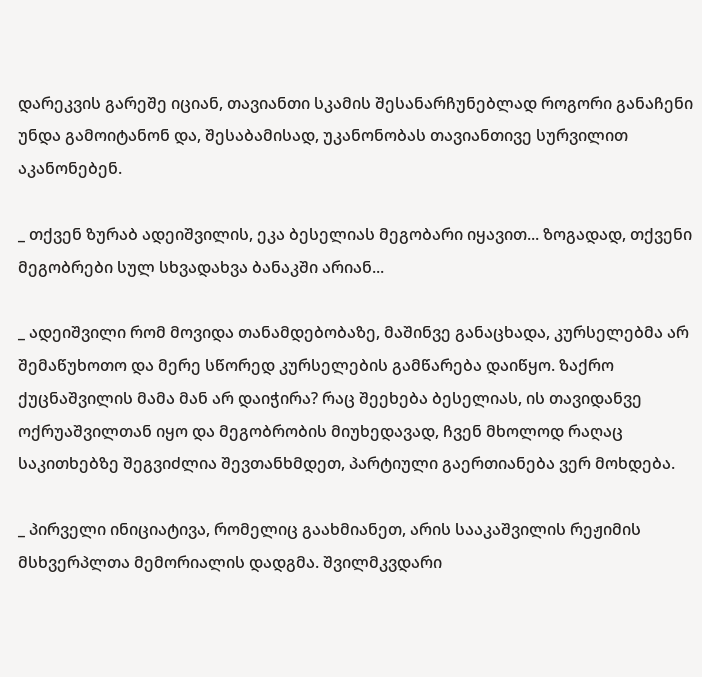დარეკვის გარეშე იციან, თავიანთი სკამის შესანარჩუნებლად როგორი განაჩენი უნდა გამოიტანონ და, შესაბამისად, უკანონობას თავიანთივე სურვილით აკანონებენ.

_ თქვენ ზურაბ ადეიშვილის, ეკა ბესელიას მეგობარი იყავით... ზოგადად, თქვენი მეგობრები სულ სხვადახვა ბანაკში არიან...

_ ადეიშვილი რომ მოვიდა თანამდებობაზე, მაშინვე განაცხადა, კურსელებმა არ შემაწუხოთო და მერე სწორედ კურსელების გამწარება დაიწყო. ზაქრო ქუცნაშვილის მამა მან არ დაიჭირა? რაც შეეხება ბესელიას, ის თავიდანვე ოქრუაშვილთან იყო და მეგობრობის მიუხედავად, ჩვენ მხოლოდ რაღაც საკითხებზე შეგვიძლია შევთანხმდეთ, პარტიული გაერთიანება ვერ მოხდება.

_ პირველი ინიციატივა, რომელიც გაახმიანეთ, არის სააკაშვილის რეჟიმის მსხვერპლთა მემორიალის დადგმა. შვილმკვდარი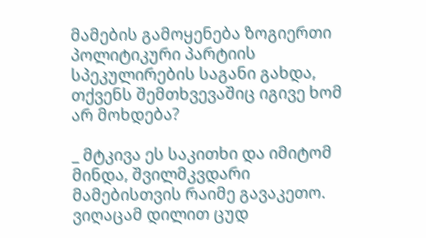მამების გამოყენება ზოგიერთი პოლიტიკური პარტიის სპეკულირების საგანი გახდა, თქვენს შემთხვევაშიც იგივე ხომ არ მოხდება?

_ მტკივა ეს საკითხი და იმიტომ მინდა, შვილმკვდარი მამებისთვის რაიმე გავაკეთო. ვიღაცამ დილით ცუდ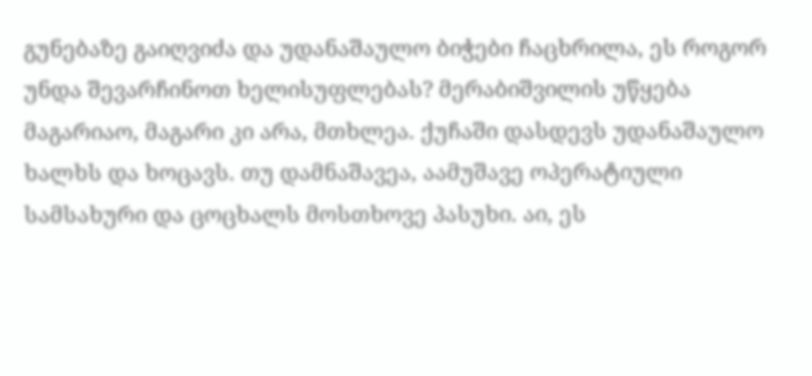გუნებაზე გაიღვიძა და უდანაშაულო ბიჭები ჩაცხრილა, ეს როგორ უნდა შევარჩინოთ ხელისუფლებას? მერაბიშვილის უწყება მაგარიაო, მაგარი კი არა, მთხლეა. ქუჩაში დასდევს უდანაშაულო ხალხს და ხოცავს. თუ დამნაშავეა, აამუშავე ოპერატიული სამსახური და ცოცხალს მოსთხოვე პასუხი. აი, ეს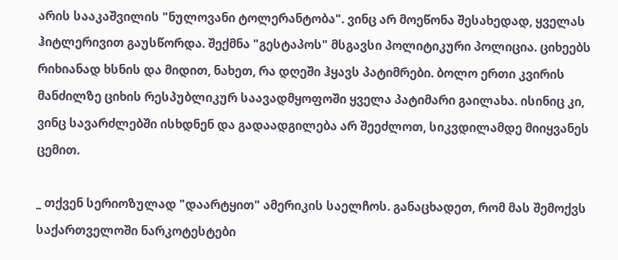არის სააკაშვილის "ნულოვანი ტოლერანტობა". ვინც არ მოეწონა შესახედად, ყველას ჰიტლერივით გაუსწორდა. შექმნა "გესტაპოს" მსგავსი პოლიტიკური პოლიცია. ციხეებს რიხიანად ხსნის და მიდით, ნახეთ, რა დღეში ჰყავს პატიმრები. ბოლო ერთი კვირის მანძილზე ციხის რესპუბლიკურ საავადმყოფოში ყველა პატიმარი გაილახა. ისინიც კი, ვინც სავარძლებში ისხდნენ და გადაადგილება არ შეეძლოთ, სიკვდილამდე მიიყვანეს ცემით.

_ თქვენ სერიოზულად "დაარტყით" ამერიკის საელჩოს. განაცხადეთ, რომ მას შემოქვს საქართველოში ნარკოტესტები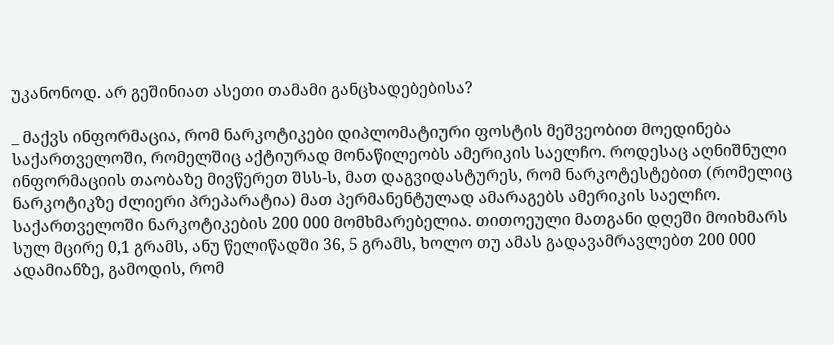უკანონოდ. არ გეშინიათ ასეთი თამამი განცხადებებისა?

_ მაქვს ინფორმაცია, რომ ნარკოტიკები დიპლომატიური ფოსტის მეშვეობით მოედინება საქართველოში, რომელშიც აქტიურად მონაწილეობს ამერიკის საელჩო. როდესაც აღნიშნული ინფორმაციის თაობაზე მივწერეთ შსს-ს, მათ დაგვიდასტურეს, რომ ნარკოტესტებით (რომელიც ნარკოტიკზე ძლიერი პრეპარატია) მათ პერმანენტულად ამარაგებს ამერიკის საელჩო. საქართველოში ნარკოტიკების 200 000 მომხმარებელია. თითოეული მათგანი დღეში მოიხმარს სულ მცირე 0,1 გრამს, ანუ წელიწადში 36, 5 გრამს, ხოლო თუ ამას გადავამრავლებთ 200 000 ადამიანზე, გამოდის, რომ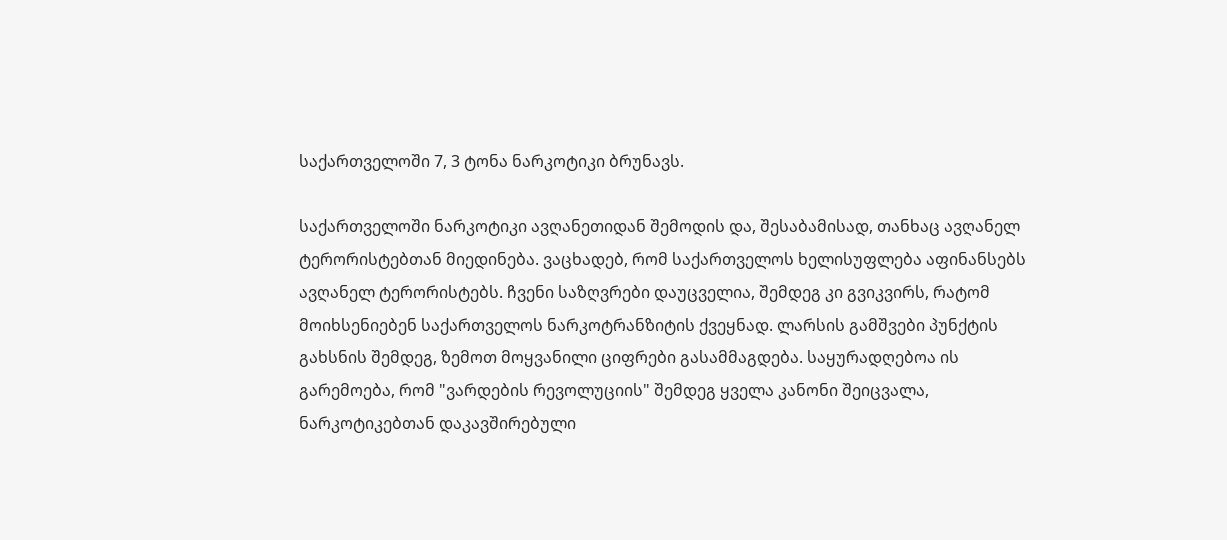საქართველოში 7, 3 ტონა ნარკოტიკი ბრუნავს.

საქართველოში ნარკოტიკი ავღანეთიდან შემოდის და, შესაბამისად, თანხაც ავღანელ ტერორისტებთან მიედინება. ვაცხადებ, რომ საქართველოს ხელისუფლება აფინანსებს ავღანელ ტერორისტებს. ჩვენი საზღვრები დაუცველია, შემდეგ კი გვიკვირს, რატომ მოიხსენიებენ საქართველოს ნარკოტრანზიტის ქვეყნად. ლარსის გამშვები პუნქტის გახსნის შემდეგ, ზემოთ მოყვანილი ციფრები გასამმაგდება. საყურადღებოა ის გარემოება, რომ "ვარდების რევოლუციის" შემდეგ ყველა კანონი შეიცვალა, ნარკოტიკებთან დაკავშირებული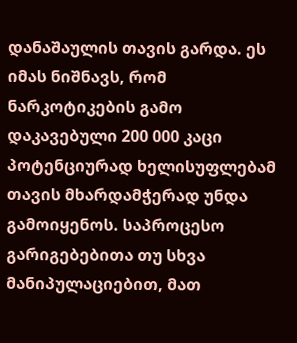დანაშაულის თავის გარდა. ეს იმას ნიშნავს, რომ ნარკოტიკების გამო დაკავებული 200 000 კაცი პოტენციურად ხელისუფლებამ თავის მხარდამჭერად უნდა გამოიყენოს. საპროცესო გარიგებებითა თუ სხვა მანიპულაციებით, მათ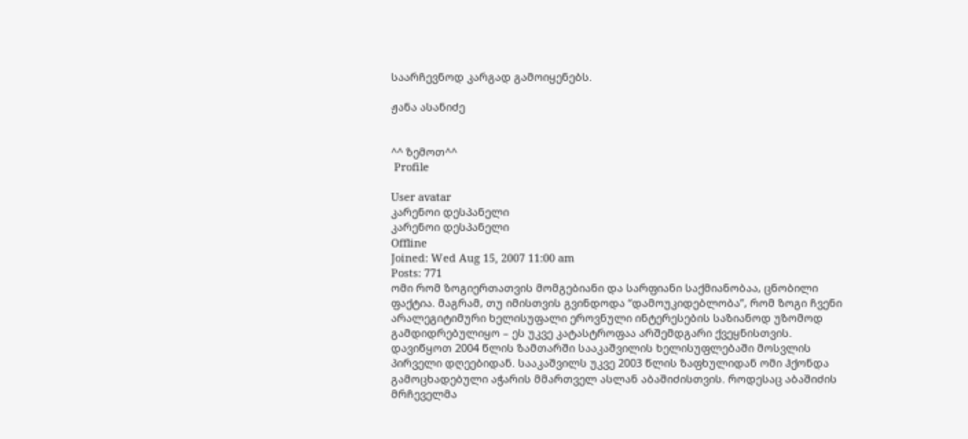საარჩევნოდ კარგად გამოიყენებს.

ჟანა ასანიძე


^^ ზემოთ^^
 Profile

User avatar
კარენოი დესპანელი
კარენოი დესპანელი
Offline
Joined: Wed Aug 15, 2007 11:00 am
Posts: 771
ომი რომ ზოგიერთათვის მომგებიანი და სარფიანი საქმიანობაა, ცნობილი ფაქტია. მაგრამ, თუ იმისთვის გვინდოდა “დამოუკიდებლობა”, რომ ზოგი ჩვენი არალეგიტიმური ხელისუფალი ეროვნული ინტერესების საზიანოდ უზომოდ გამდიდრებულიყო – ეს უკვე კატასტროფაა არშემდგარი ქვეყნისთვის.
დავიწყოთ 2004 წლის ზამთარში სააკაშვილის ხელისუფლებაში მოსვლის პირველი დღეებიდან. სააკაშვილს უკვე 2003 წლის ზაფხულიდან ომი ჰქონდა გამოცხადებული აჭარის მმართველ ასლან აბაშიძისთვის. როდესაც აბაშიძის მრჩეველმა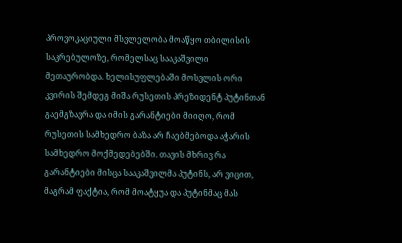პროვოკაციული მსვლელობა მოაწყო თბილისის საკრებულოზე, რომელსაც სააკაშვილი მეთაურობდა. ხელისუფლებაში მოსვლის ორი კვირის შემდეგ მიშა რუსეთის პრეზიდენტ პუტინთან გაემგზავრა და იმის გარანტიები მიიღო, რომ რუსეთის სამხედრო ბაზა არ ჩაებმებოდა აჭარის სამხედრო მოქმედებებში. თავის მხრივ რა გარანტიები მისცა სააკაშვილმა პუტინს, არ ვიცით, მაგრამ ფაქტია, რომ მოატყუა და პუტინმაც მას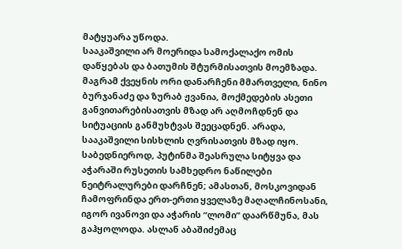მატყუარა უწოდა.
სააკაშვილი არ მოერიდა სამოქალაქო ომის დაწყებას და ბათუმის შტურმისათვის მოემზადა. მაგრამ ქვეყნის ორი დანარჩენი მმართველი, ნინო ბურჯანაძე და ზურაბ ჟვანია, მოქმედების ასეთი განვითარებისათვის მზად არ აღმოჩდნენ და სიტუაციის განმუხტვას შეეცადნენ. არადა, სააკაშვილი სისხლის ღვრისათვის მზად იყო.
საბედნიეროდ, პუტინმა შეასრულა სიტყვა და აჭარაში რუსეთის სამხედრო ნაწილები ნეიტრალურები დარჩნენ; ამასთან, მოსკოვიდან ჩამოფრინდა ერთ-ერთი ყველაზე მაღალჩინოსანი, იგორ ივანოვი და აჭარის “ლომი” დაარწმუნა, მას გაჰყოლოდა. ასლან აბაშიძემაც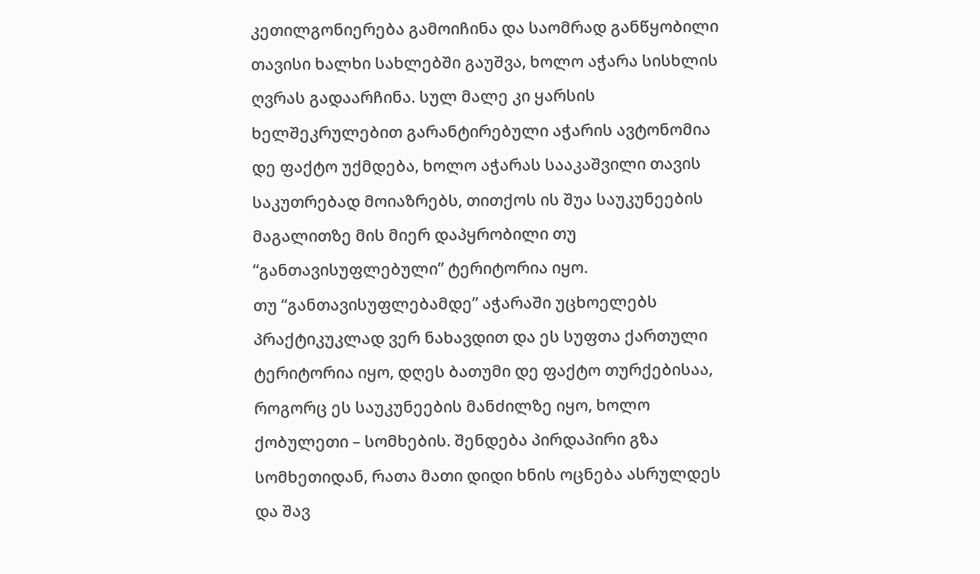კეთილგონიერება გამოიჩინა და საომრად განწყობილი თავისი ხალხი სახლებში გაუშვა, ხოლო აჭარა სისხლის ღვრას გადაარჩინა. სულ მალე კი ყარსის ხელშეკრულებით გარანტირებული აჭარის ავტონომია დე ფაქტო უქმდება, ხოლო აჭარას სააკაშვილი თავის საკუთრებად მოიაზრებს, თითქოს ის შუა საუკუნეების მაგალითზე მის მიერ დაპყრობილი თუ “განთავისუფლებული” ტერიტორია იყო.
თუ “განთავისუფლებამდე” აჭარაში უცხოელებს პრაქტიკუკლად ვერ ნახავდით და ეს სუფთა ქართული ტერიტორია იყო, დღეს ბათუმი დე ფაქტო თურქებისაა, როგორც ეს საუკუნეების მანძილზე იყო, ხოლო ქობულეთი – სომხების. შენდება პირდაპირი გზა სომხეთიდან, რათა მათი დიდი ხნის ოცნება ასრულდეს და შავ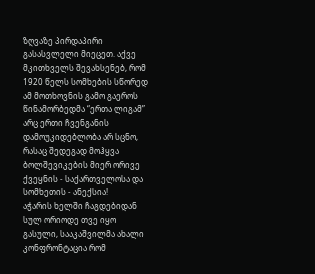ზღვაზე პირდაპირი გასასვლელი მიეცეთ. აქვე მკითხველს შევახსენებ, რომ 1920 წელს სომხების სწორედ ამ მოთხოვნის გამო გაეროს წინამორბედმა “ერთა ლიგამ” არც ერთი ჩვენგანის დამოუკიდებლობა არ სცნო, რასაც შედეგად მოჰყვა ბოლშევიკების მიერ ორივე ქვეყნის - საქართველოსა და სომხეთის - ანექსია!
აჭარის ხელში ჩაგდებიდან სულ ორიოდე თვე იყო გასული, სააკაშვილმა ახალი კონფრონტაცია რომ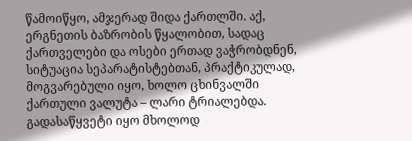წამოიწყო, ამჯერად შიდა ქართლში. აქ, ერგნეთის ბაზრობის წყალობით, სადაც ქართველები და ოსები ერთად ვაჭრობდნენ, სიტუაცია სეპარატისტებთან, პრაქტიკულად, მოგვარებული იყო, ხოლო ცხინვალში ქართული ვალუტა – ლარი ტრიალებდა. გადასაწყვეტი იყო მხოლოდ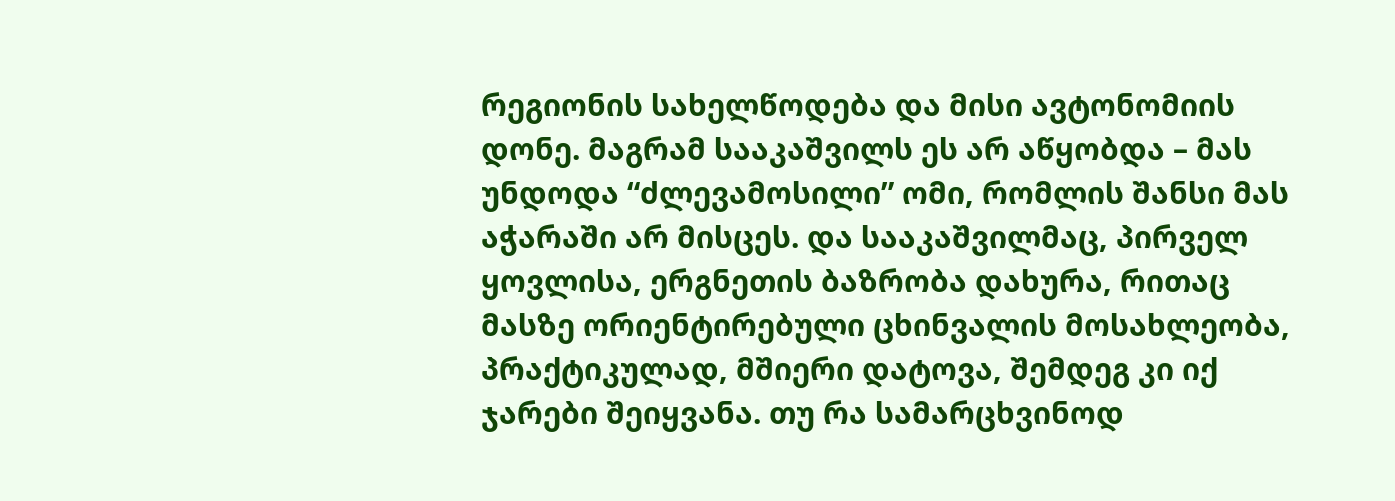რეგიონის სახელწოდება და მისი ავტონომიის დონე. მაგრამ სააკაშვილს ეს არ აწყობდა – მას უნდოდა “ძლევამოსილი” ომი, რომლის შანსი მას აჭარაში არ მისცეს. და სააკაშვილმაც, პირველ ყოვლისა, ერგნეთის ბაზრობა დახურა, რითაც მასზე ორიენტირებული ცხინვალის მოსახლეობა, პრაქტიკულად, მშიერი დატოვა, შემდეგ კი იქ ჯარები შეიყვანა. თუ რა სამარცხვინოდ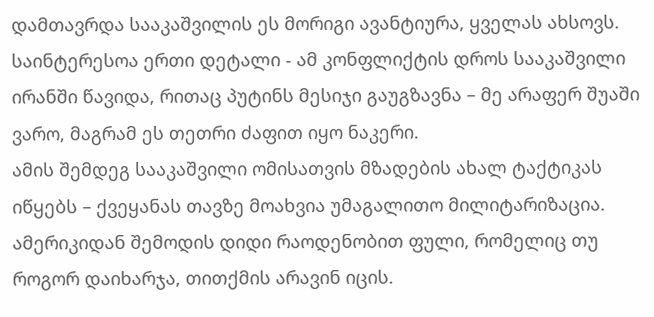დამთავრდა სააკაშვილის ეს მორიგი ავანტიურა, ყველას ახსოვს. საინტერესოა ერთი დეტალი - ამ კონფლიქტის დროს სააკაშვილი ირანში წავიდა, რითაც პუტინს მესიჯი გაუგზავნა – მე არაფერ შუაში ვარო, მაგრამ ეს თეთრი ძაფით იყო ნაკერი.
ამის შემდეგ სააკაშვილი ომისათვის მზადების ახალ ტაქტიკას იწყებს – ქვეყანას თავზე მოახვია უმაგალითო მილიტარიზაცია. ამერიკიდან შემოდის დიდი რაოდენობით ფული, რომელიც თუ როგორ დაიხარჯა, თითქმის არავინ იცის.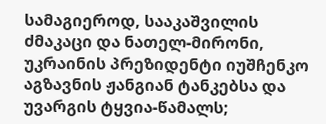სამაგიეროდ, სააკაშვილის ძმაკაცი და ნათელ-მირონი, უკრაინის პრეზიდენტი იუშჩენკო აგზავნის ჟანგიან ტანკებსა და უვარგის ტყვია-წამალს;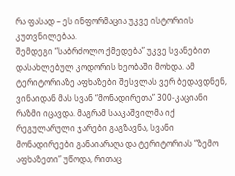რა ფასად – ეს ინფორმაცია უკვე ისტორიის კუთვნილებაა.
შემდეგი “საბრძოლო ქმედება” უკვე სვანებით დასახლებულ კოდორის ხეობაში მოხდა. ამ ტერიტორიაზე აფხაზები შესვლას ვერ ბედავდნენ, ვინაიდან მას სვან “მონადირეთა” 300-კაციანი რაზმი იცავდა. მაგრამ სააკაშვილმა იქ რეგულარული ჯარები გაგზავნა, სვანი მონადირეები განაიარაღა და ტერიტორიას “ზემო აფხაზეთი” უწოდა, რითაც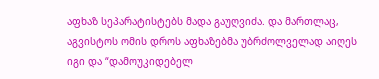აფხაზ სეპარატისტებს მადა გაუღვიძა. და მართლაც, აგვისტოს ომის დროს აფხაზებმა უბრძოლველად აიღეს იგი და “დამოუკიდებელ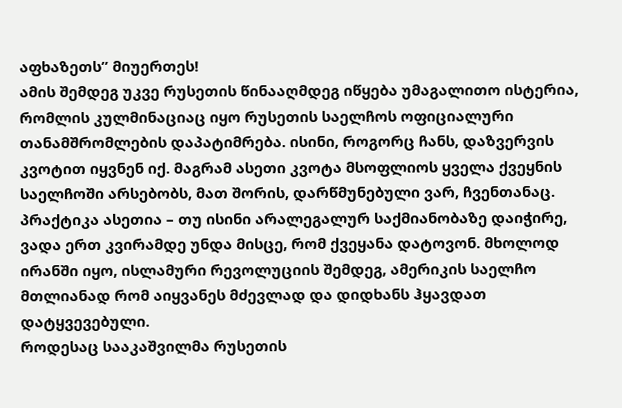აფხაზეთს” მიუერთეს!
ამის შემდეგ უკვე რუსეთის წინააღმდეგ იწყება უმაგალითო ისტერია, რომლის კულმინაციაც იყო რუსეთის საელჩოს ოფიციალური თანამშრომლების დაპატიმრება. ისინი, როგორც ჩანს, დაზვერვის კვოტით იყვნენ იქ. მაგრამ ასეთი კვოტა მსოფლიოს ყველა ქვეყნის საელჩოში არსებობს, მათ შორის, დარწმუნებული ვარ, ჩვენთანაც. პრაქტიკა ასეთია – თუ ისინი არალეგალურ საქმიანობაზე დაიჭირე, ვადა ერთ კვირამდე უნდა მისცე, რომ ქვეყანა დატოვონ. მხოლოდ ირანში იყო, ისლამური რევოლუციის შემდეგ, ამერიკის საელჩო მთლიანად რომ აიყვანეს მძევლად და დიდხანს ჰყავდათ დატყვევებული.
როდესაც სააკაშვილმა რუსეთის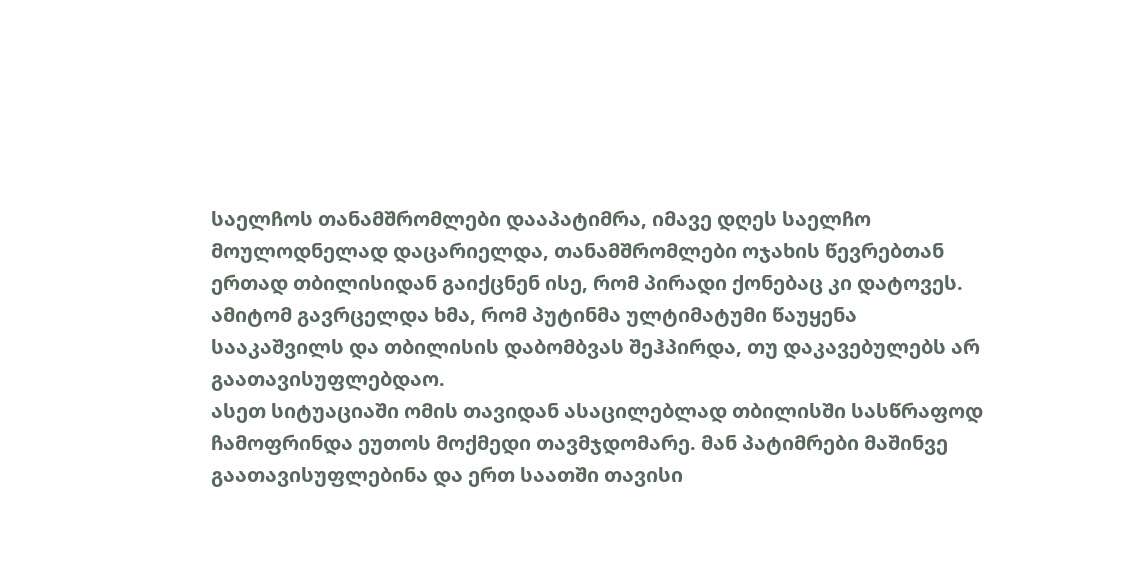საელჩოს თანამშრომლები დააპატიმრა, იმავე დღეს საელჩო მოულოდნელად დაცარიელდა, თანამშრომლები ოჯახის წევრებთან ერთად თბილისიდან გაიქცნენ ისე, რომ პირადი ქონებაც კი დატოვეს. ამიტომ გავრცელდა ხმა, რომ პუტინმა ულტიმატუმი წაუყენა სააკაშვილს და თბილისის დაბომბვას შეჰპირდა, თუ დაკავებულებს არ გაათავისუფლებდაო.
ასეთ სიტუაციაში ომის თავიდან ასაცილებლად თბილისში სასწრაფოდ ჩამოფრინდა ეუთოს მოქმედი თავმჯდომარე. მან პატიმრები მაშინვე გაათავისუფლებინა და ერთ საათში თავისი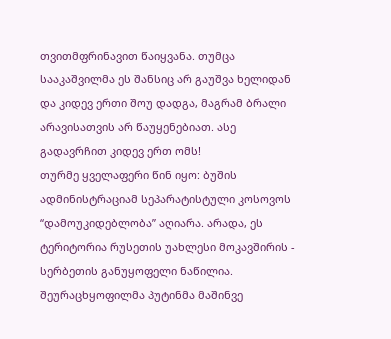თვითმფრინავით წაიყვანა. თუმცა სააკაშვილმა ეს შანსიც არ გაუშვა ხელიდან და კიდევ ერთი შოუ დადგა, მაგრამ ბრალი არავისათვის არ წაუყენებიათ. ასე გადავრჩით კიდევ ერთ ომს!
თურმე ყველაფერი წინ იყო: ბუშის ადმინისტრაციამ სეპარატისტული კოსოვოს “დამოუკიდებლობა” აღიარა. არადა, ეს ტერიტორია რუსეთის უახლესი მოკავშირის - სერბეთის განუყოფელი ნაწილია. შეურაცხყოფილმა პუტინმა მაშინვე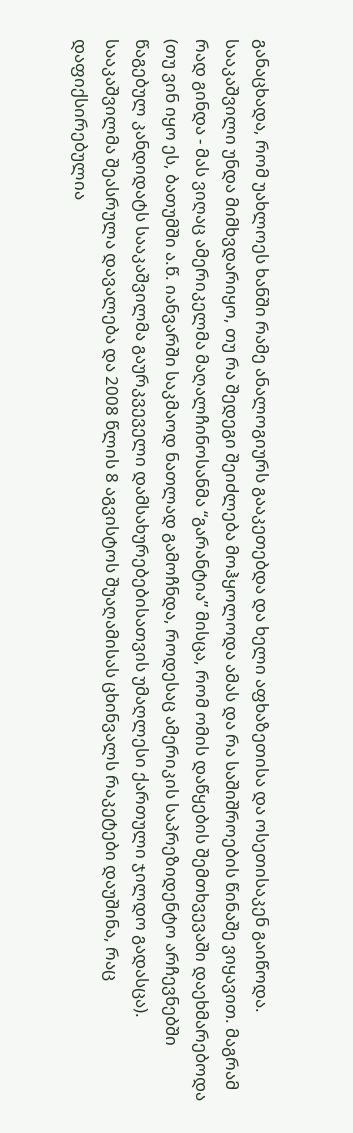განაცხადა, რომ უახლოეს ხანში რამე ანალოგიურს გააკეთებდა და ხელი აფხაზეთისა და ოსეთისაკენ გაიწოდა. სააკაშვილი უნდა მიმხვდარიყო, თუ რა შედეგი შეიძლება მოჰყოლოდა ამას და რა საშიშროების წინაშე ვიყავით. მაგრამ რად გინდა - მას ვიღაც ამერიკელმა მაღალჩინოსანმა “გარანტია” მისცა, რომ ომის დაწყების შემთხვევაში დაეხმარებოდა (თუ ვინ იყო ეს, ბათუმში ა.წ. იანვარში საკმაოდ ნათლად გამოჩნდა, როდესაც ამერიკის საპრეზიდენტო არჩევნებში წაგებულ კანდიდატს სააკაშვილმა გაურკვეველი დამსახურებებისათვის უმაღლესი ქართული ჯილდო გადასცა).
სააკაშვილმა შეასრულა დავალება და 2008 წლის 8 აგვისტოს შუაღამისას ცხინვალს რაკეტები დაუშინა, რაც დაფიქსირებულია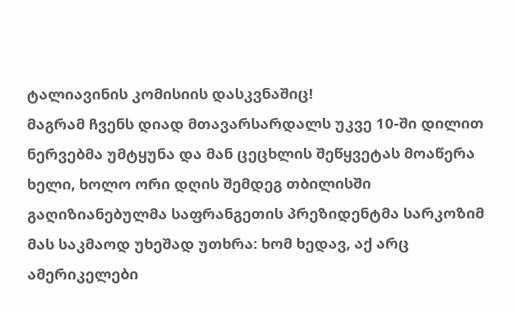ტალიავინის კომისიის დასკვნაშიც!
მაგრამ ჩვენს დიად მთავარსარდალს უკვე 10-ში დილით ნერვებმა უმტყუნა და მან ცეცხლის შეწყვეტას მოაწერა ხელი, ხოლო ორი დღის შემდეგ თბილისში გაღიზიანებულმა საფრანგეთის პრეზიდენტმა სარკოზიმ მას საკმაოდ უხეშად უთხრა: ხომ ხედავ, აქ არც ამერიკელები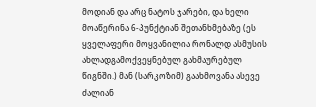მოდიან და არც ნატოს ჯარები, და ხელი მოაწერინა 6-პუნქტიან შეთანხმებაზე (ეს ყველაფერი მოყვანილია რონალდ ასმუსის ახლადგამოქვეყნებულ გახმაურებულ წიგნში.) მან (სარკოზიმ) გაახმოვანა ასევე ძალიან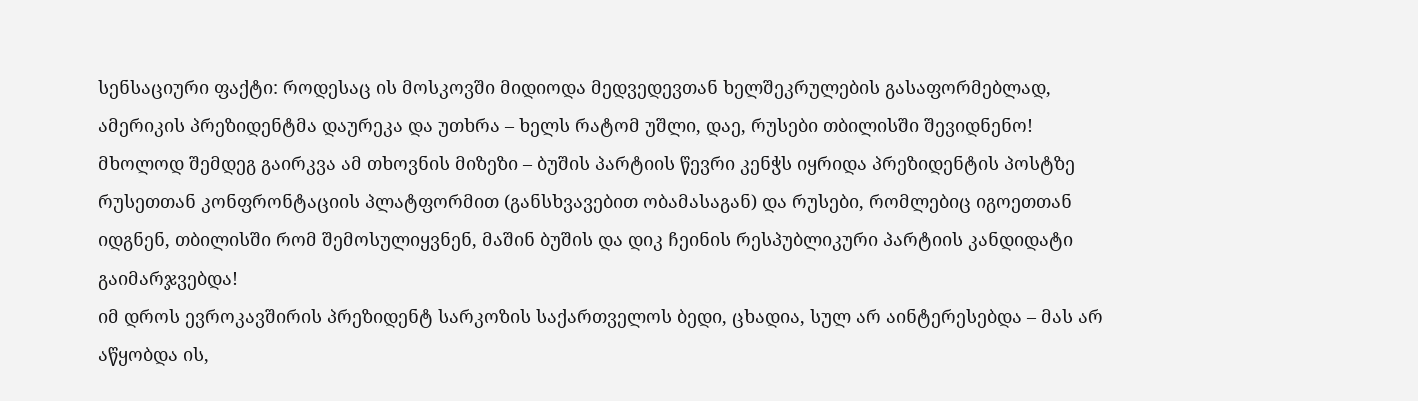სენსაციური ფაქტი: როდესაც ის მოსკოვში მიდიოდა მედვედევთან ხელშეკრულების გასაფორმებლად, ამერიკის პრეზიდენტმა დაურეკა და უთხრა – ხელს რატომ უშლი, დაე, რუსები თბილისში შევიდნენო! მხოლოდ შემდეგ გაირკვა ამ თხოვნის მიზეზი – ბუშის პარტიის წევრი კენჭს იყრიდა პრეზიდენტის პოსტზე რუსეთთან კონფრონტაციის პლატფორმით (განსხვავებით ობამასაგან) და რუსები, რომლებიც იგოეთთან იდგნენ, თბილისში რომ შემოსულიყვნენ, მაშინ ბუშის და დიკ ჩეინის რესპუბლიკური პარტიის კანდიდატი გაიმარჯვებდა!
იმ დროს ევროკავშირის პრეზიდენტ სარკოზის საქართველოს ბედი, ცხადია, სულ არ აინტერესებდა – მას არ აწყობდა ის,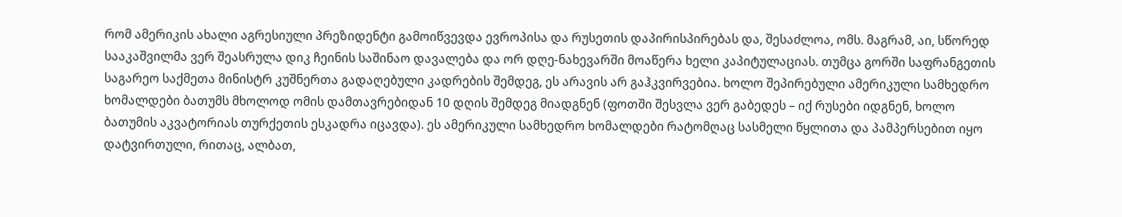რომ ამერიკის ახალი აგრესიული პრეზიდენტი გამოიწვევდა ევროპისა და რუსეთის დაპირისპირებას და, შესაძლოა, ომს. მაგრამ, აი, სწორედ სააკაშვილმა ვერ შეასრულა დიკ ჩეინის საშინაო დავალება და ორ დღე-ნახევარში მოაწერა ხელი კაპიტულაციას. თუმცა გორში საფრანგეთის საგარეო საქმეთა მინისტრ კუშნერთა გადაღებული კადრების შემდეგ, ეს არავის არ გაჰკვირვებია. ხოლო შეპირებული ამერიკული სამხედრო ხომალდები ბათუმს მხოლოდ ომის დამთავრებიდან 10 დღის შემდეგ მიადგნენ (ფოთში შესვლა ვერ გაბედეს – იქ რუსები იდგნენ, ხოლო ბათუმის აკვატორიას თურქეთის ესკადრა იცავდა). ეს ამერიკული სამხედრო ხომალდები რატომღაც სასმელი წყლითა და პამპერსებით იყო დატვირთული, რითაც, ალბათ,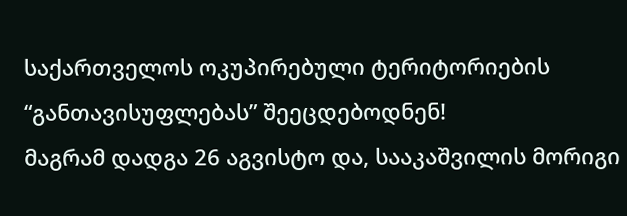საქართველოს ოკუპირებული ტერიტორიების “განთავისუფლებას” შეეცდებოდნენ!
მაგრამ დადგა 26 აგვისტო და, სააკაშვილის მორიგი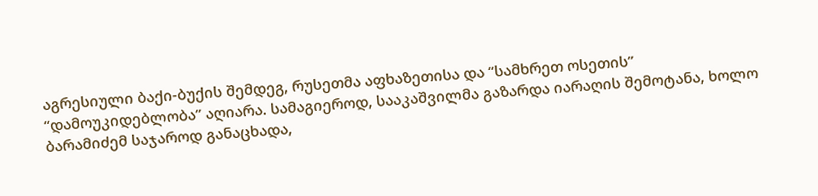აგრესიული ბაქი-ბუქის შემდეგ, რუსეთმა აფხაზეთისა და “სამხრეთ ოსეთის” “დამოუკიდებლობა” აღიარა. სამაგიეროდ, სააკაშვილმა გაზარდა იარაღის შემოტანა, ხოლო ბარამიძემ საჯაროდ განაცხადა,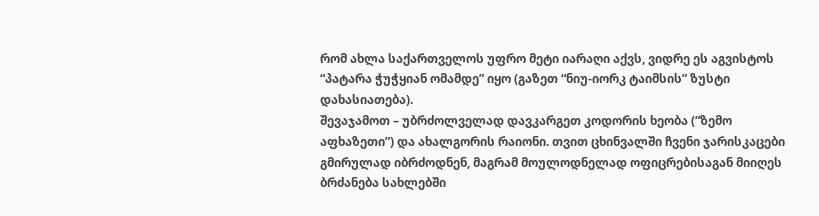რომ ახლა საქართველოს უფრო მეტი იარაღი აქვს, ვიდრე ეს აგვისტოს “პატარა ჭუჭყიან ომამდე” იყო (გაზეთ “ნიუ-იორკ ტაიმსის” ზუსტი დახასიათება).
შევაჯამოთ – უბრძოლველად დავკარგეთ კოდორის ხეობა (“ზემო აფხაზეთი”) და ახალგორის რაიონი. თვით ცხინვალში ჩვენი ჯარისკაცები გმირულად იბრძოდნენ, მაგრამ მოულოდნელად ოფიცრებისაგან მიიღეს ბრძანება სახლებში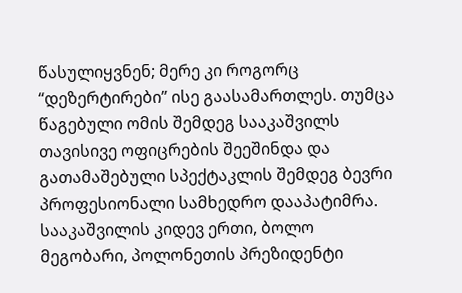წასულიყვნენ; მერე კი როგორც “დეზერტირები” ისე გაასამართლეს. თუმცა წაგებული ომის შემდეგ სააკაშვილს თავისივე ოფიცრების შეეშინდა და გათამაშებული სპექტაკლის შემდეგ ბევრი პროფესიონალი სამხედრო დააპატიმრა.
სააკაშვილის კიდევ ერთი, ბოლო მეგობარი, პოლონეთის პრეზიდენტი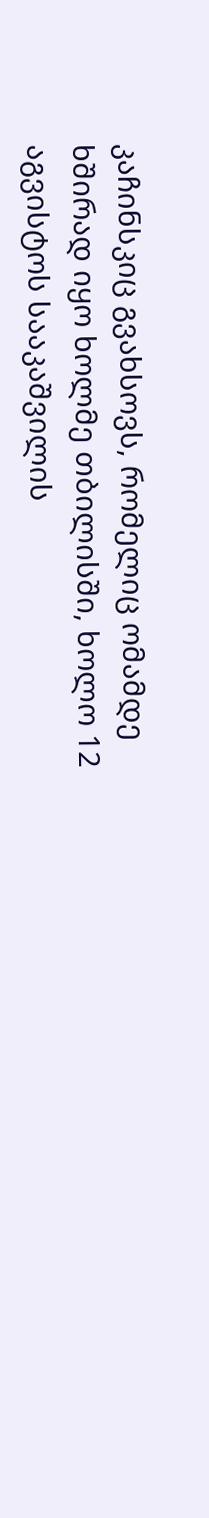კაჩინსკიც გვახსოვს, რომელიც ომამდე ხშირად იყო ხოლმე თბილისში, ხოლო 12 აგვისტოს სააკაშვილის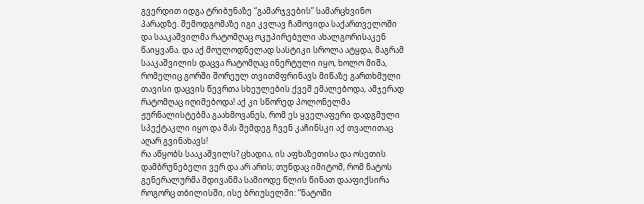გვერდით იდგა ტრიბუნაზე “გამარჯვების” სამარცხვინო პარადზე. შემოდგომაზე იგი კვლავ ჩამოვიდა საქართველოში და სააკაშვილმა რატომღაც ოკუპირებული ახალგორისაკენ წაიყვანა. და აქ მოულოდნელად სასტიკი სროლა ატყდა, მაგრამ სააკაშვილის დაცვა რატომღაც ინერტული იყო, ხოლო მიშა, რომელიც გორში შორეულ თვითმფრინავს მიწაზე გართხმული თავისი დაცვის წევრთა სხეულების ქვეშ ემალებოდა, ამჯერად რატომღაც იღიმებოდა! აქ კი სწორედ პოლონელმა ჟურნალისტებმა გაახმოვანეს, რომ ეს ყველაფერი დადგმული სპექტაკლი იყო და მას შემდეგ ჩვენ კაჩინსკი აქ თვალითაც აღარ გვინახავს!
რა აწყობს სააკაშვილს? ცხადია, ის აფხაზეთისა და ოსეთის დამბრუნებელი ვერ და არ არის; თუნდაც იმიტომ, რომ ნატოს გენერალურმა მდივანმა სამიოდე წლის წინათ დააფიქსირა როგორც თბილისში, ისე ბრიუსელში: “ნატოში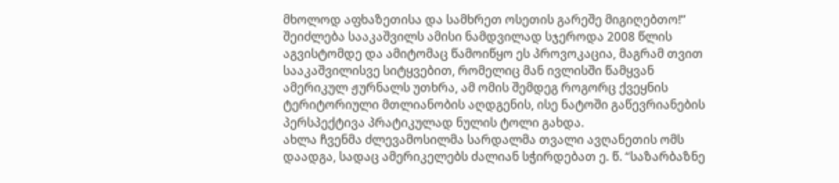მხოლოდ აფხაზეთისა და სამხრეთ ოსეთის გარეშე მიგიღებთო!” შეიძლება სააკაშვილს ამისი ნამდვილად სჯეროდა 2008 წლის აგვისტომდე და ამიტომაც წამოიწყო ეს პროვოკაცია, მაგრამ თვით სააკაშვილისვე სიტყვებით, რომელიც მან ივლისში წამყვან ამერიკულ ჟურნალს უთხრა, ამ ომის შემდეგ როგორც ქვეყნის ტერიტორიული მთლიანობის აღდგენის, ისე ნატოში გაწევრიანების პერსპექტივა პრატიკულად ნულის ტოლი გახდა.
ახლა ჩვენმა ძლევამოსილმა სარდალმა თვალი ავღანეთის ომს დაადგა, სადაც ამერიკელებს ძალიან სჭირდებათ ე. წ. “საზარბაზნე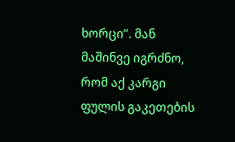ხორცი”. მან მაშინვე იგრძნო, რომ აქ კარგი ფულის გაკეთების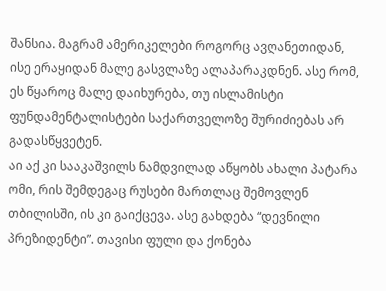შანსია. მაგრამ ამერიკელები როგორც ავღანეთიდან, ისე ერაყიდან მალე გასვლაზე ალაპარაკდნენ. ასე რომ, ეს წყაროც მალე დაიხურება, თუ ისლამისტი ფუნდამენტალისტები საქართველოზე შურიძიებას არ გადასწყვეტენ.
აი აქ კი სააკაშვილს ნამდვილად აწყობს ახალი პატარა ომი, რის შემდეგაც რუსები მართლაც შემოვლენ თბილისში, ის კი გაიქცევა. ასე გახდება “დევნილი პრეზიდენტი”. თავისი ფული და ქონება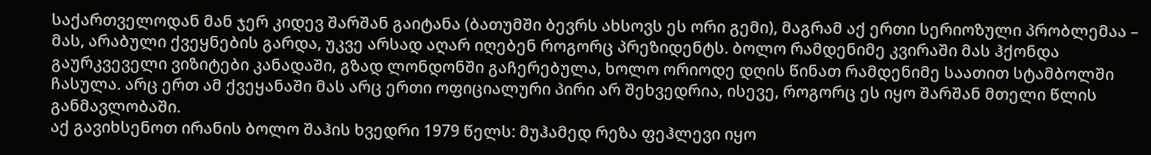საქართველოდან მან ჯერ კიდევ შარშან გაიტანა (ბათუმში ბევრს ახსოვს ეს ორი გემი), მაგრამ აქ ერთი სერიოზული პრობლემაა – მას, არაბული ქვეყნების გარდა, უკვე არსად აღარ იღებენ როგორც პრეზიდენტს. ბოლო რამდენიმე კვირაში მას ჰქონდა გაურკვეველი ვიზიტები კანადაში, გზად ლონდონში გაჩერებულა, ხოლო ორიოდე დღის წინათ რამდენიმე საათით სტამბოლში ჩასულა. არც ერთ ამ ქვეყანაში მას არც ერთი ოფიციალური პირი არ შეხვედრია, ისევე, როგორც ეს იყო შარშან მთელი წლის განმავლობაში.
აქ გავიხსენოთ ირანის ბოლო შაჰის ხვედრი 1979 წელს: მუჰამედ რეზა ფეჰლევი იყო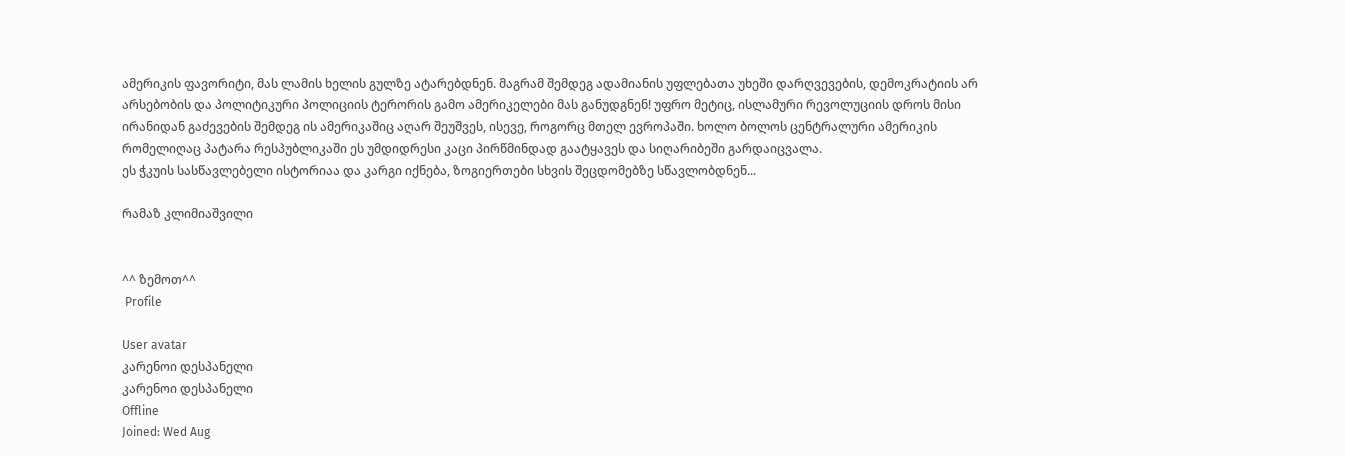ამერიკის ფავორიტი, მას ლამის ხელის გულზე ატარებდნენ. მაგრამ შემდეგ ადამიანის უფლებათა უხეში დარღვევების, დემოკრატიის არ არსებობის და პოლიტიკური პოლიციის ტერორის გამო ამერიკელები მას განუდგნენ! უფრო მეტიც, ისლამური რევოლუციის დროს მისი ირანიდან გაძევების შემდეგ ის ამერიკაშიც აღარ შეუშვეს, ისევე, როგორც მთელ ევროპაში. ხოლო ბოლოს ცენტრალური ამერიკის რომელიღაც პატარა რესპუბლიკაში ეს უმდიდრესი კაცი პირწმინდად გაატყავეს და სიღარიბეში გარდაიცვალა.
ეს ჭკუის სასწავლებელი ისტორიაა და კარგი იქნება, ზოგიერთები სხვის შეცდომებზე სწავლობდნენ...

რამაზ კლიმიაშვილი


^^ ზემოთ^^
 Profile

User avatar
კარენოი დესპანელი
კარენოი დესპანელი
Offline
Joined: Wed Aug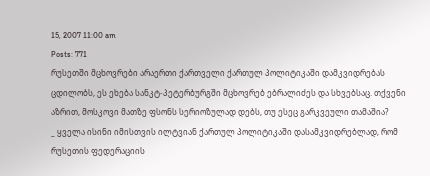15, 2007 11:00 am
Posts: 771
რუსეთში მცხოვრები არაერთი ქართველი ქართულ პოლიტიკაში დამკვიდრებას ცდილობს, ეს ეხება სანკტ-პეტერბურგში მცხოვრებ ებრალიძეს და სხვებსაც. თქვენი აზრით, მოსკოვი მათზე ფსონს სერიოზულად დებს, თუ ესეც გარკვეული თამაშია?
_ ყველა ისინი იმისთვის ილტვიან ქართულ პოლიტიკაში დასამკვიდრებლად, რომ რუსეთის ფედერაციის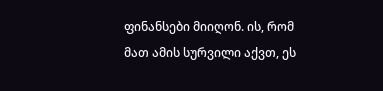ფინანსები მიიღონ. ის, რომ მათ ამის სურვილი აქვთ, ეს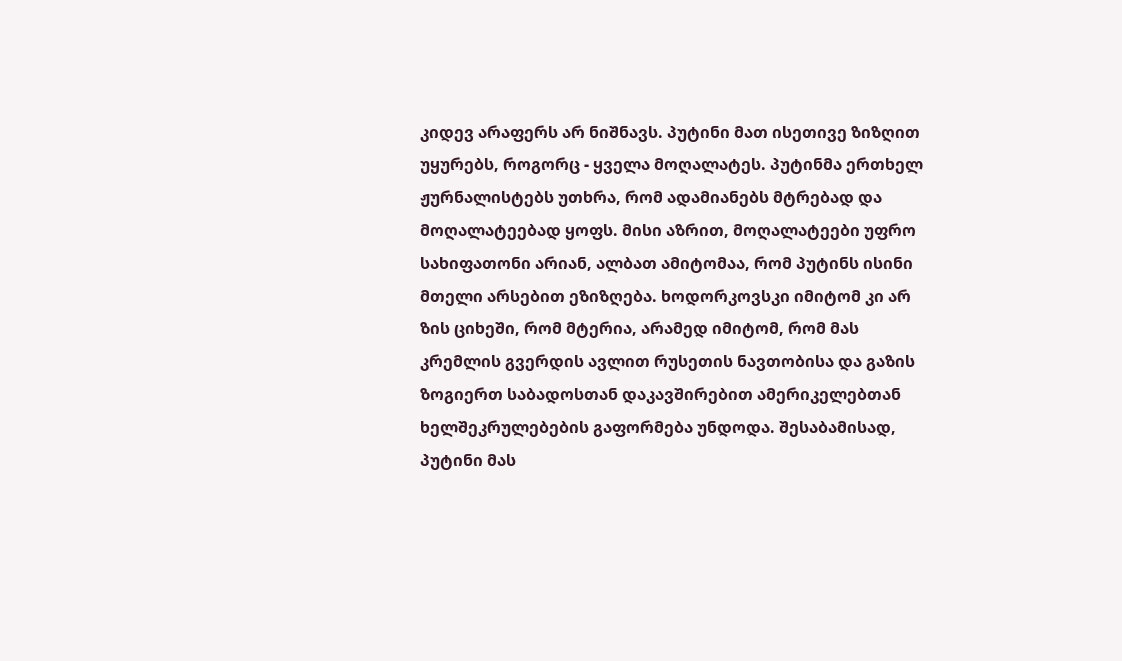კიდევ არაფერს არ ნიშნავს. პუტინი მათ ისეთივე ზიზღით უყურებს, როგორც - ყველა მოღალატეს. პუტინმა ერთხელ ჟურნალისტებს უთხრა, რომ ადამიანებს მტრებად და მოღალატეებად ყოფს. მისი აზრით, მოღალატეები უფრო სახიფათონი არიან, ალბათ ამიტომაა, რომ პუტინს ისინი მთელი არსებით ეზიზღება. ხოდორკოვსკი იმიტომ კი არ ზის ციხეში, რომ მტერია, არამედ იმიტომ, რომ მას კრემლის გვერდის ავლით რუსეთის ნავთობისა და გაზის ზოგიერთ საბადოსთან დაკავშირებით ამერიკელებთან ხელშეკრულებების გაფორმება უნდოდა. შესაბამისად, პუტინი მას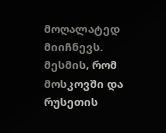მოღალატედ მიიჩნევს.
მესმის, რომ მოსკოვში და რუსეთის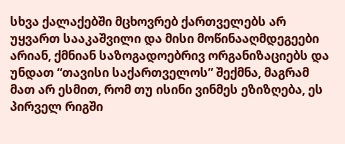სხვა ქალაქებში მცხოვრებ ქართველებს არ უყვართ სააკაშვილი და მისი მოწინააღმდეგეები არიან, ქმნიან საზოგადოებრივ ორგანიზაციებს და უნდათ “თავისი საქართველოს” შექმნა, მაგრამ მათ არ ესმით, რომ თუ ისინი ვინმეს ეზიზღება, ეს პირველ რიგში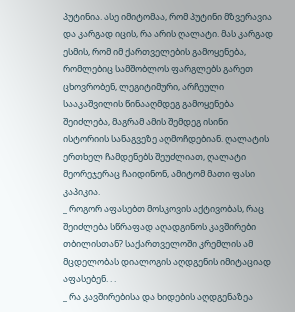პუტინია. ასე იმიტომაა, რომ პუტინი მზვერავია და კარგად იცის, რა არის ღალატი. მას კარგად ესმის, რომ იმ ქართველების გამოყენება, რომლებიც სამშობლოს ფარგლებს გარეთ ცხოვრობენ, ლეგიტიმური, არჩეული სააკაშვილის წინააღმდეგ გამოყენება შეიძლება, მაგრამ ამის შემდეგ ისინი ისტორიის სანაგვეზე აღმოჩდებიან. ღალატის ერთხელ ჩამდენებს შეუძლიათ, ღალატი მეორეჯერაც ჩაიდინონ, ამიტომ მათი ფასი კაპიკია.
_ როგორ აფასებთ მოსკოვის აქტივობას, რაც შეიძლება სწრაფად აღადგინოს კავშირები თბილისთან? საქართველოში კრემლის ამ მცდელობას დიალოგის აღდგენის იმიტაციად აფასებენ. . .
_ რა კავშირებისა და ხიდების აღდგენაზეა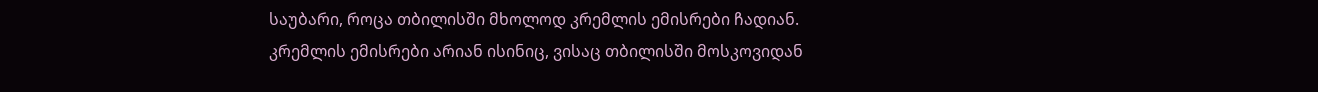საუბარი, როცა თბილისში მხოლოდ კრემლის ემისრები ჩადიან. კრემლის ემისრები არიან ისინიც, ვისაც თბილისში მოსკოვიდან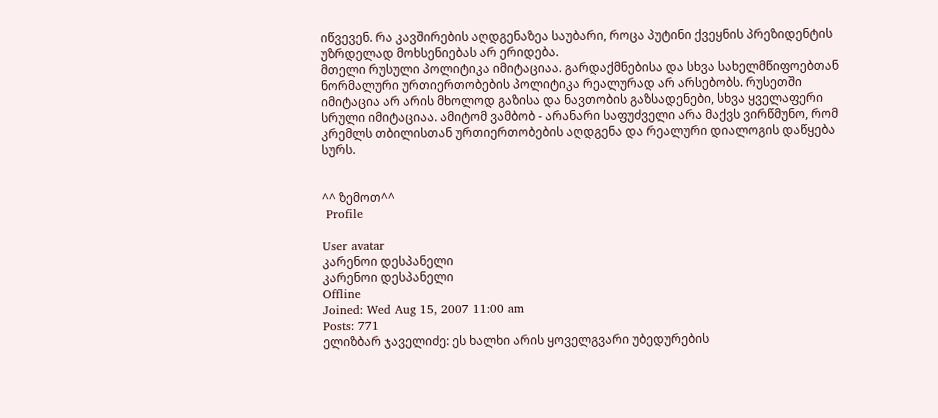იწვევენ. რა კავშირების აღდგენაზეა საუბარი, როცა პუტინი ქვეყნის პრეზიდენტის უზრდელად მოხსენიებას არ ერიდება.
მთელი რუსული პოლიტიკა იმიტაციაა. გარდაქმნებისა და სხვა სახელმწიფოებთან ნორმალური ურთიერთობების პოლიტიკა რეალურად არ არსებობს. რუსეთში იმიტაცია არ არის მხოლოდ გაზისა და ნავთობის გაზსადენები, სხვა ყველაფერი სრული იმიტაციაა. ამიტომ ვამბობ - არანარი საფუძველი არა მაქვს ვირწმუნო, რომ კრემლს თბილისთან ურთიერთობების აღდგენა და რეალური დიალოგის დაწყება სურს.


^^ ზემოთ^^
 Profile

User avatar
კარენოი დესპანელი
კარენოი დესპანელი
Offline
Joined: Wed Aug 15, 2007 11:00 am
Posts: 771
ელიზბარ ჯაველიძე: ეს ხალხი არის ყოველგვარი უბედურების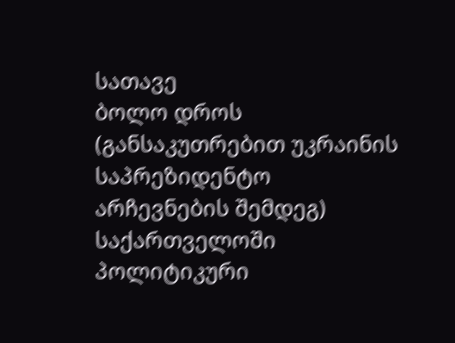სათავე
ბოლო დროს (განსაკუთრებით უკრაინის საპრეზიდენტო არჩევნების შემდეგ) საქართველოში პოლიტიკური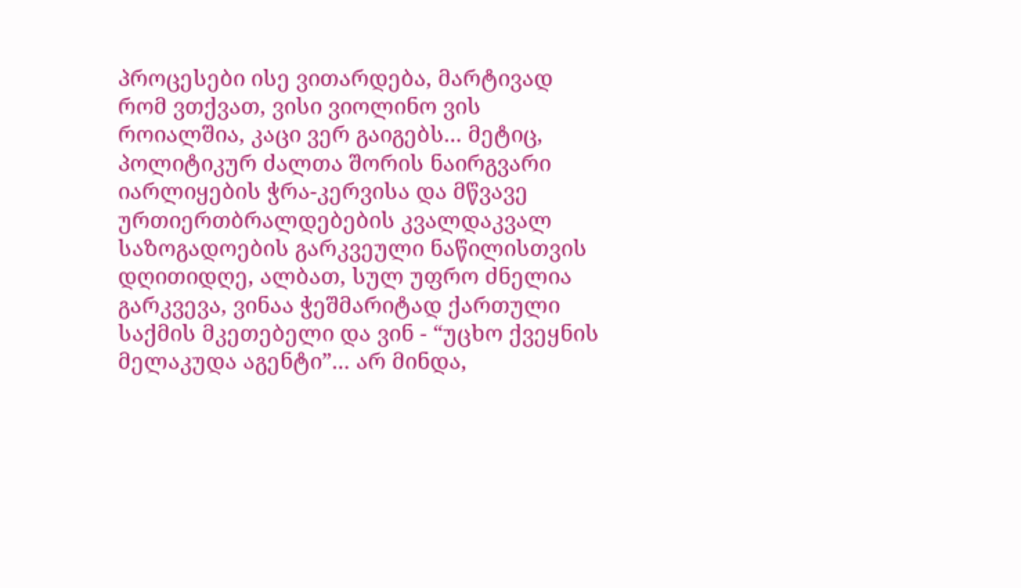პროცესები ისე ვითარდება, მარტივად რომ ვთქვათ, ვისი ვიოლინო ვის როიალშია, კაცი ვერ გაიგებს... მეტიც, პოლიტიკურ ძალთა შორის ნაირგვარი იარლიყების ჭრა-კერვისა და მწვავე ურთიერთბრალდებების კვალდაკვალ საზოგადოების გარკვეული ნაწილისთვის დღითიდღე, ალბათ, სულ უფრო ძნელია გარკვევა, ვინაა ჭეშმარიტად ქართული საქმის მკეთებელი და ვინ - “უცხო ქვეყნის მელაკუდა აგენტი”... არ მინდა,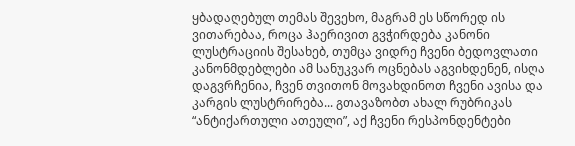ყბადაღებულ თემას შევეხო, მაგრამ ეს სწორედ ის ვითარებაა, როცა ჰაერივით გვჭირდება კანონი ლუსტრაციის შესახებ, თუმცა ვიდრე ჩვენი ბედოვლათი კანონმდებლები ამ სანუკვარ ოცნებას აგვიხდენენ, ისღა დაგვრჩენია, ჩვენ თვითონ მოვახდინოთ ჩვენი ავისა და კარგის ლუსტრირება... გთავაზობთ ახალ რუბრიკას “ანტიქართული ათეული”, აქ ჩვენი რესპონდენტები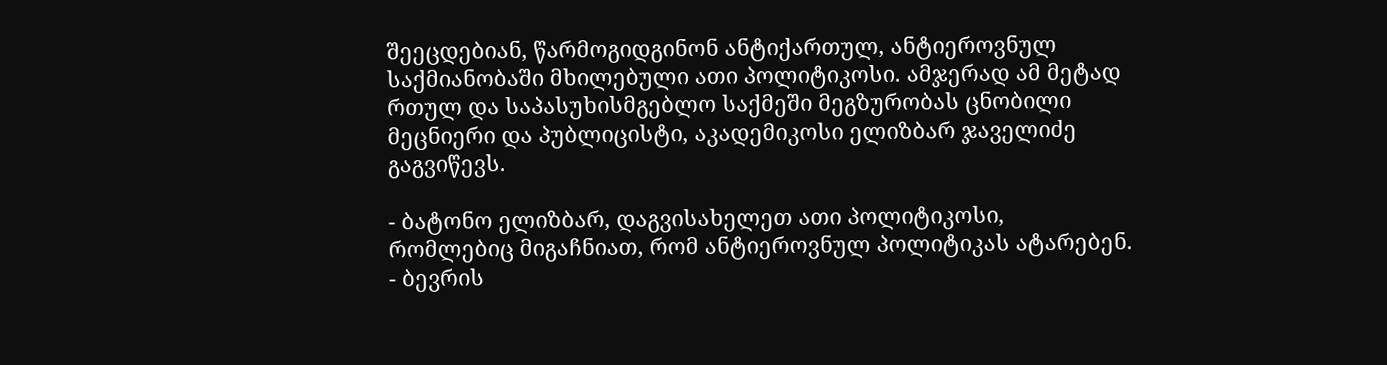შეეცდებიან, წარმოგიდგინონ ანტიქართულ, ანტიეროვნულ საქმიანობაში მხილებული ათი პოლიტიკოსი. ამჯერად ამ მეტად რთულ და საპასუხისმგებლო საქმეში მეგზურობას ცნობილი მეცნიერი და პუბლიცისტი, აკადემიკოსი ელიზბარ ჯაველიძე გაგვიწევს.

- ბატონო ელიზბარ, დაგვისახელეთ ათი პოლიტიკოსი, რომლებიც მიგაჩნიათ, რომ ანტიეროვნულ პოლიტიკას ატარებენ.
- ბევრის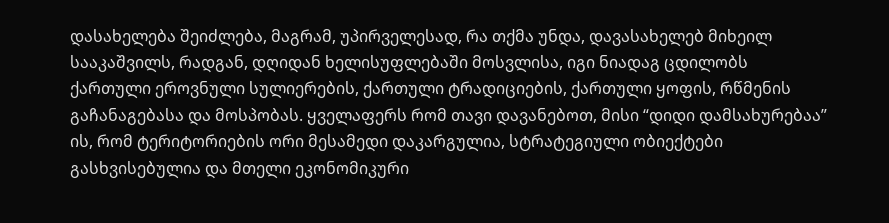დასახელება შეიძლება, მაგრამ, უპირველესად, რა თქმა უნდა, დავასახელებ მიხეილ სააკაშვილს, რადგან, დღიდან ხელისუფლებაში მოსვლისა, იგი ნიადაგ ცდილობს ქართული ეროვნული სულიერების, ქართული ტრადიციების, ქართული ყოფის, რწმენის გაჩანაგებასა და მოსპობას. ყველაფერს რომ თავი დავანებოთ, მისი “დიდი დამსახურებაა” ის, რომ ტერიტორიების ორი მესამედი დაკარგულია, სტრატეგიული ობიექტები გასხვისებულია და მთელი ეკონომიკური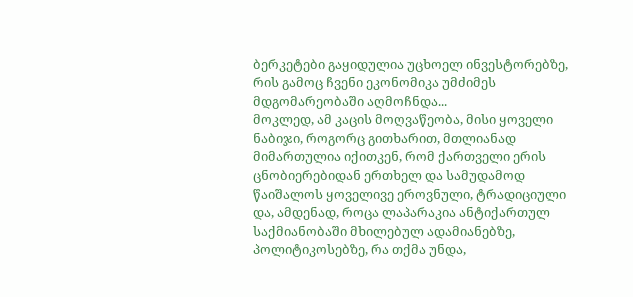ბერკეტები გაყიდულია უცხოელ ინვესტორებზე, რის გამოც ჩვენი ეკონომიკა უმძიმეს მდგომარეობაში აღმოჩნდა...
მოკლედ, ამ კაცის მოღვაწეობა, მისი ყოველი ნაბიჯი, როგორც გითხარით, მთლიანად მიმართულია იქითკენ, რომ ქართველი ერის ცნობიერებიდან ერთხელ და სამუდამოდ წაიშალოს ყოველივე ეროვნული, ტრადიციული და, ამდენად, როცა ლაპარაკია ანტიქართულ საქმიანობაში მხილებულ ადამიანებზე, პოლიტიკოსებზე, რა თქმა უნდა,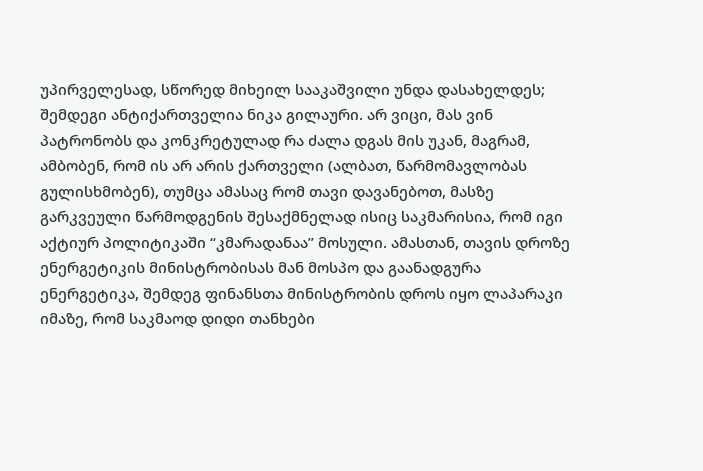უპირველესად, სწორედ მიხეილ სააკაშვილი უნდა დასახელდეს;
შემდეგი ანტიქართველია ნიკა გილაური. არ ვიცი, მას ვინ პატრონობს და კონკრეტულად რა ძალა დგას მის უკან, მაგრამ, ამბობენ, რომ ის არ არის ქართველი (ალბათ, წარმომავლობას გულისხმობენ), თუმცა ამასაც რომ თავი დავანებოთ, მასზე გარკვეული წარმოდგენის შესაქმნელად ისიც საკმარისია, რომ იგი აქტიურ პოლიტიკაში “კმარადანაა” მოსული. ამასთან, თავის დროზე ენერგეტიკის მინისტრობისას მან მოსპო და გაანადგურა ენერგეტიკა, შემდეგ ფინანსთა მინისტრობის დროს იყო ლაპარაკი იმაზე, რომ საკმაოდ დიდი თანხები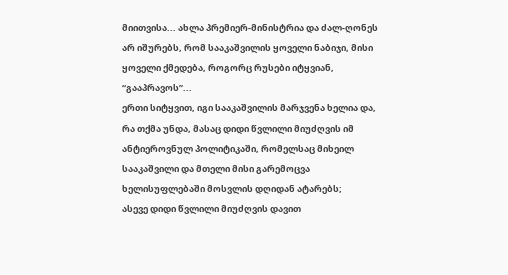მიითვისა... ახლა პრემიერ-მინისტრია და ძალ-ღონეს არ იშურებს, რომ სააკაშვილის ყოველი ნაბიჯი, მისი ყოველი ქმედება, როგორც რუსები იტყვიან, “გააპრავოს”...
ერთი სიტყვით, იგი სააკაშვილის მარჯვენა ხელია და, რა თქმა უნდა, მასაც დიდი წვლილი მიუძღვის იმ ანტიეროვნულ პოლიტიკაში, რომელსაც მიხეილ სააკაშვილი და მთელი მისი გარემოცვა ხელისუფლებაში მოსვლის დღიდან ატარებს;
ასევე დიდი წვლილი მიუძღვის დავით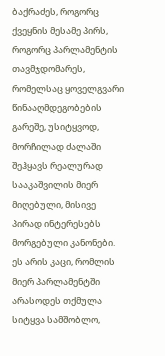ბაქრაძეს, როგორც ქვეყნის მესამე პირს, როგორც პარლამენტის თავმჯდომარეს, რომელსაც ყოველგვარი წინააღმდეგობების გარეშე, უსიტყვოდ, მორჩილად ძალაში შეჰყავს რეალურად სააკაშვილის მიერ მიღებული, მისივე პირად ინტერესებს მორგებული კანონები. ეს არის კაცი, რომლის მიერ პარლამენტში არასოდეს თქმულა სიტყვა სამშობლო,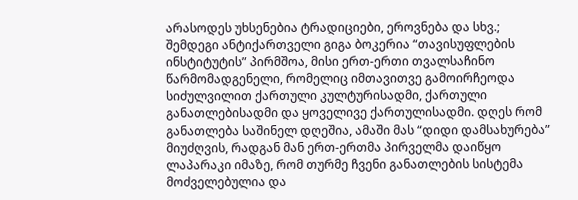არასოდეს უხსენებია ტრადიციები, ეროვნება და სხვ.;
შემდეგი ანტიქართველი გიგა ბოკერია “თავისუფლების ინსტიტუტის” პირმშოა, მისი ერთ-ერთი თვალსაჩინო წარმომადგენელი, რომელიც იმთავითვე გამოირჩეოდა სიძულვილით ქართული კულტურისადმი, ქართული განათლებისადმი და ყოველივე ქართულისადმი. დღეს რომ განათლება საშინელ დღეშია, ამაში მას “დიდი დამსახურება” მიუძღვის, რადგან მან ერთ-ერთმა პირველმა დაიწყო ლაპარაკი იმაზე, რომ თურმე ჩვენი განათლების სისტემა მოძველებულია და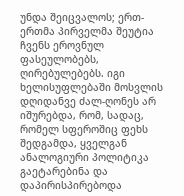უნდა შეიცვალოს; ერთ-ერთმა პირველმა შეუტია ჩვენს ეროვნულ ფასეულობებს, ღირებულებებს. იგი ხელისუფლებაში მოსვლის დღიდანვე ძალ-ღონეს არ იშურებდა, რომ, სადაც, რომელ სფეროშიც ფეხს შედგამდა, ყველგან ანალოგიური პოლიტიკა გაეტარებინა და დაპირისპირებოდა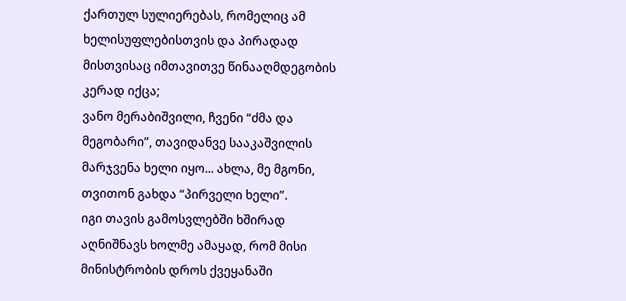ქართულ სულიერებას, რომელიც ამ ხელისუფლებისთვის და პირადად მისთვისაც იმთავითვე წინააღმდეგობის კერად იქცა;
ვანო მერაბიშვილი, ჩვენი “ძმა და მეგობარი”, თავიდანვე სააკაშვილის მარჯვენა ხელი იყო... ახლა, მე მგონი, თვითონ გახდა “პირველი ხელი”.
იგი თავის გამოსვლებში ხშირად აღნიშნავს ხოლმე ამაყად, რომ მისი მინისტრობის დროს ქვეყანაში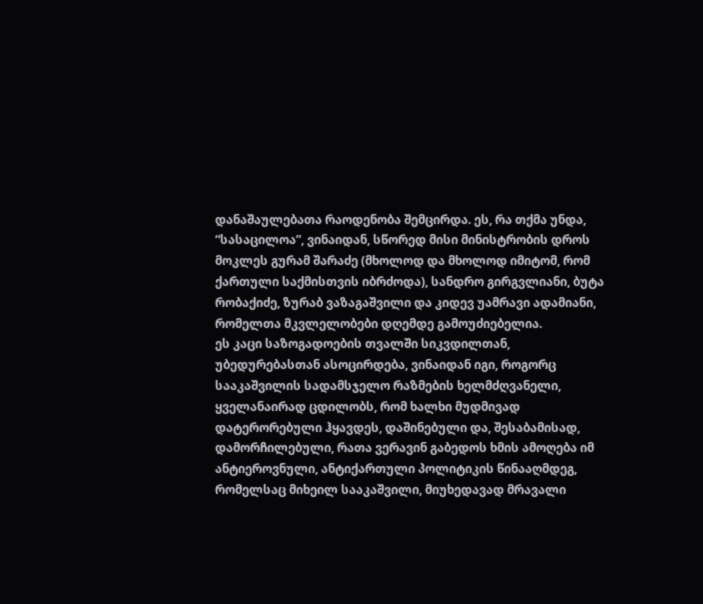დანაშაულებათა რაოდენობა შემცირდა. ეს, რა თქმა უნდა, “სასაცილოა”, ვინაიდან, სწორედ მისი მინისტრობის დროს მოკლეს გურამ შარაძე (მხოლოდ და მხოლოდ იმიტომ, რომ ქართული საქმისთვის იბრძოდა), სანდრო გირგვლიანი, ბუტა რობაქიძე, ზურაბ ვაზაგაშვილი და კიდევ უამრავი ადამიანი, რომელთა მკვლელობები დღემდე გამოუძიებელია.
ეს კაცი საზოგადოების თვალში სიკვდილთან, უბედურებასთან ასოცირდება, ვინაიდან იგი, როგორც სააკაშვილის სადამსჯელო რაზმების ხელმძღვანელი, ყველანაირად ცდილობს, რომ ხალხი მუდმივად დატერორებული ჰყავდეს, დაშინებული და, შესაბამისად, დამორჩილებული, რათა ვერავინ გაბედოს ხმის ამოღება იმ ანტიეროვნული, ანტიქართული პოლიტიკის წინააღმდეგ, რომელსაც მიხეილ სააკაშვილი, მიუხედავად მრავალი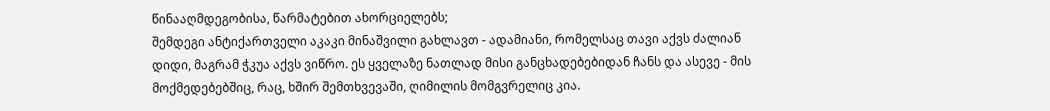წინააღმდეგობისა, წარმატებით ახორციელებს;
შემდეგი ანტიქართველი აკაკი მინაშვილი გახლავთ - ადამიანი, რომელსაც თავი აქვს ძალიან დიდი, მაგრამ ჭკუა აქვს ვიწრო. ეს ყველაზე ნათლად მისი განცხადებებიდან ჩანს და ასევე - მის მოქმედებებშიც, რაც, ხშირ შემთხვევაში, ღიმილის მომგვრელიც კია.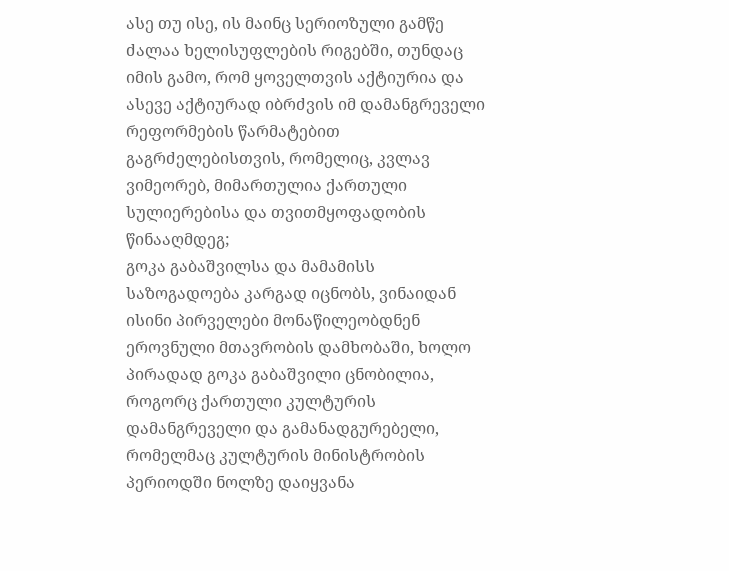ასე თუ ისე, ის მაინც სერიოზული გამწე ძალაა ხელისუფლების რიგებში, თუნდაც იმის გამო, რომ ყოველთვის აქტიურია და ასევე აქტიურად იბრძვის იმ დამანგრეველი რეფორმების წარმატებით გაგრძელებისთვის, რომელიც, კვლავ ვიმეორებ, მიმართულია ქართული სულიერებისა და თვითმყოფადობის წინააღმდეგ;
გოკა გაბაშვილსა და მამამისს საზოგადოება კარგად იცნობს, ვინაიდან ისინი პირველები მონაწილეობდნენ ეროვნული მთავრობის დამხობაში, ხოლო პირადად გოკა გაბაშვილი ცნობილია, როგორც ქართული კულტურის დამანგრეველი და გამანადგურებელი, რომელმაც კულტურის მინისტრობის პერიოდში ნოლზე დაიყვანა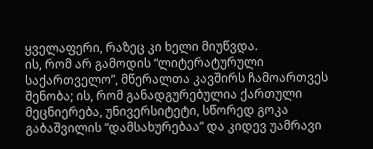ყველაფერი, რაზეც კი ხელი მიუწვდა.
ის, რომ არ გამოდის “ლიტერატურული საქართველო”, მწერალთა კავშირს ჩამოართვეს შენობა; ის, რომ განადგურებულია ქართული მეცნიერება, უნივერსიტეტი, სწორედ გოკა გაბაშვილის “დამსახურებაა” და კიდევ უამრავი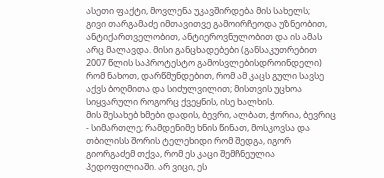ასეთი ფაქტი, მოვლენა უკავშირდება მის სახელს;
გივი თარგამაძე იმთავითვე გამოირჩეოდა უზნეობით, ანტიქართველობით, ანტიეროვნულობით და ის ამას არც მალავდა. მისი განცხადებები (განსაკუთრებით 2007 წლის საპროტესტო გამოსვლებისდროინდელი) რომ ნახოთ, დარწმუნდებით, რომ ამ კაცს გული სავსე აქვს ბოღმითა და სიძულვილით; მისთვის უცხოა სიყვარული როგორც ქვეყნის, ისე ხალხის.
მის შესახებ ხმები დადის, ბევრი, ალბათ, ჭორია, ბევრიც - სიმართლე; რამდენიმე ხნის წინათ, მოსკოვსა და თბილისს შორის ტელეხიდი რომ შედგა, იგორ გიორგაძემ თქვა, რომ ეს კაცი შემჩნეულია პედოფილიაში. არ ვიცი, ეს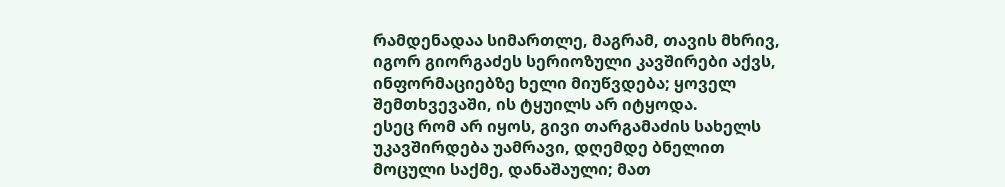რამდენადაა სიმართლე, მაგრამ, თავის მხრივ, იგორ გიორგაძეს სერიოზული კავშირები აქვს, ინფორმაციებზე ხელი მიუწვდება; ყოველ შემთხვევაში, ის ტყუილს არ იტყოდა.
ესეც რომ არ იყოს, გივი თარგამაძის სახელს უკავშირდება უამრავი, დღემდე ბნელით მოცული საქმე, დანაშაული; მათ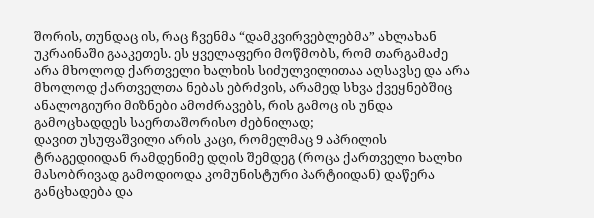შორის, თუნდაც ის, რაც ჩვენმა “დამკვირვებლებმა” ახლახან უკრაინაში გააკეთეს. ეს ყველაფერი მოწმობს, რომ თარგამაძე არა მხოლოდ ქართველი ხალხის სიძულვილითაა აღსავსე და არა მხოლოდ ქართველთა ნებას ებრძვის, არამედ სხვა ქვეყნებშიც ანალოგიური მიზნები ამოძრავებს, რის გამოც ის უნდა გამოცხადდეს საერთაშორისო ძებნილად;
დავით უსუფაშვილი არის კაცი, რომელმაც 9 აპრილის ტრაგედიიდან რამდენიმე დღის შემდეგ (როცა ქართველი ხალხი მასობრივად გამოდიოდა კომუნისტური პარტიიდან) დაწერა განცხადება და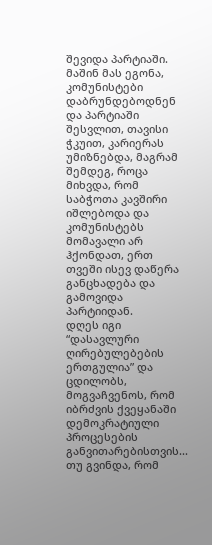შევიდა პარტიაში. მაშინ მას ეგონა, კომუნისტები დაბრუნდებოდნენ და პარტიაში შესვლით, თავისი ჭკუით, კარიერას უმიზნებდა, მაგრამ შემდეგ, როცა მიხვდა, რომ საბჭოთა კავშირი იშლებოდა და კომუნისტებს მომავალი არ ჰქონდათ, ერთ თვეში ისევ დაწერა განცხადება და გამოვიდა პარტიიდან.
დღეს იგი “დასავლური ღირებულებების ერთგულია” და ცდილობს, მოგვაჩვენოს, რომ იბრძვის ქვეყანაში დემოკრატიული პროცესების განვითარებისთვის...
თუ გვინდა, რომ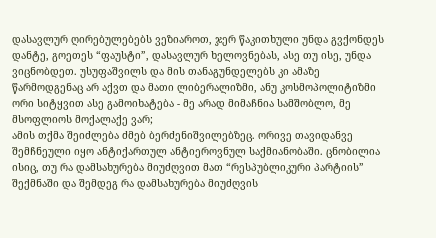დასავლურ ღირებულებებს ვეზიაროთ, ჯერ წაკითხული უნდა გვქონდეს დანტე, გოეთეს “ფაუსტი”, დასავლურ ხელოვნებას, ასე თუ ისე, უნდა ვიცნობდეთ. უსუფაშვილს და მის თანაგუნდელებს კი ამაზე წარმოდგენაც არ აქვთ და მათი ლიბერალიზმი, ანუ კოსმოპოლიტიზმი ორი სიტყვით ასე გამოიხატება - მე არად მიმაჩნია სამშობლო, მე მსოფლიოს მოქალაქე ვარ;
ამის თქმა შეიძლება ძმებ ბერძენიშვილებზეც. ორივე თავიდანვე შემჩნეული იყო ანტიქართულ ანტიეროვნულ საქმიანობაში. ცნობილია ისიც, თუ რა დამსახურება მიუძღვით მათ “რესპუბლიკური პარტიის” შექმნაში და შემდეგ რა დამსახურება მიუძღვის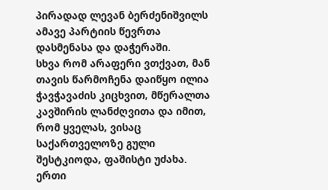პირადად ლევან ბერძენიშვილს ამავე პარტიის წევრთა დასმენასა და დაჭერაში.
სხვა რომ არაფერი ვთქვათ, მან თავის წარმოჩენა დაიწყო ილია ჭავჭავაძის კიცხვით, მწერალთა კავშირის ლანძღვითა და იმით, რომ ყველას, ვისაც საქართველოზე გული შესტკიოდა, ფაშისტი უძახა. ერთი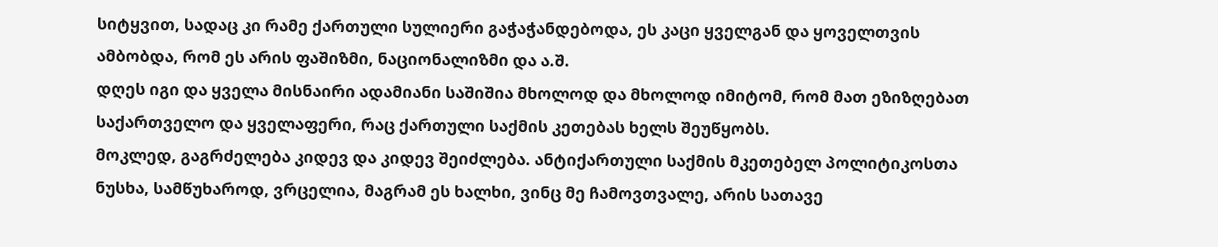სიტყვით, სადაც კი რამე ქართული სულიერი გაჭაჭანდებოდა, ეს კაცი ყველგან და ყოველთვის ამბობდა, რომ ეს არის ფაშიზმი, ნაციონალიზმი და ა.შ.
დღეს იგი და ყველა მისნაირი ადამიანი საშიშია მხოლოდ და მხოლოდ იმიტომ, რომ მათ ეზიზღებათ საქართველო და ყველაფერი, რაც ქართული საქმის კეთებას ხელს შეუწყობს.
მოკლედ, გაგრძელება კიდევ და კიდევ შეიძლება. ანტიქართული საქმის მკეთებელ პოლიტიკოსთა ნუსხა, სამწუხაროდ, ვრცელია, მაგრამ ეს ხალხი, ვინც მე ჩამოვთვალე, არის სათავე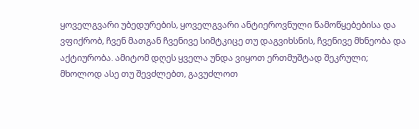ყოველგვარი უბედურების, ყოველგვარი ანტიეროვნული წამოწყებებისა და ვფიქრობ, ჩვენ მათგან ჩვენივე სიმტკიცე თუ დაგვიხსნის, ჩვენივე მხნეობა და აქტიურობა. ამიტომ დღეს ყველა უნდა ვიყოთ ერთმუშტად შეკრული; მხოლოდ ასე თუ შევძლებთ, გავუძლოთ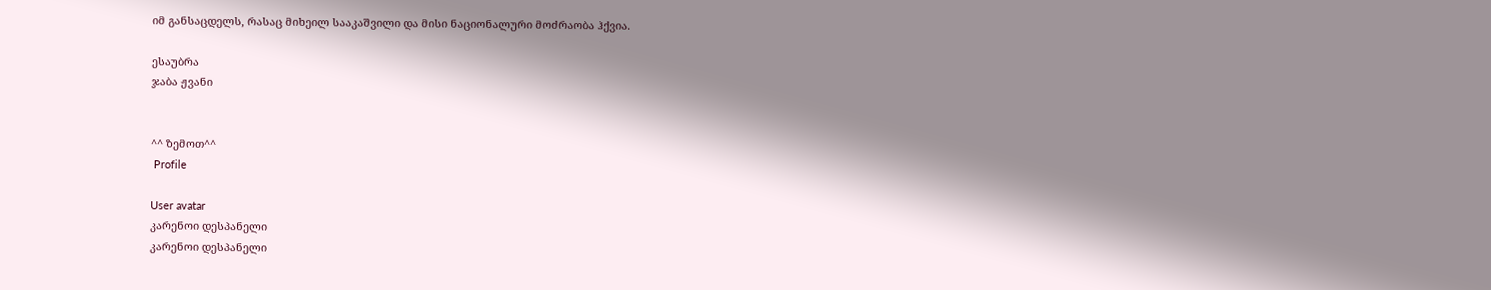იმ განსაცდელს, რასაც მიხეილ სააკაშვილი და მისი ნაციონალური მოძრაობა ჰქვია.

ესაუბრა
ჯაბა ჟვანი


^^ ზემოთ^^
 Profile

User avatar
კარენოი დესპანელი
კარენოი დესპანელი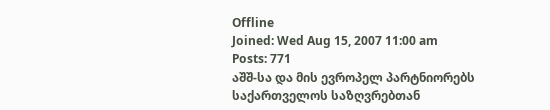Offline
Joined: Wed Aug 15, 2007 11:00 am
Posts: 771
აშშ-სა და მის ევროპელ პარტნიორებს საქართველოს საზღვრებთან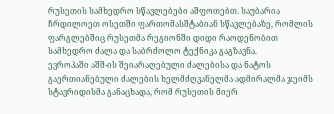რუსეთის სამხედრო სწავლებები აშფოთებთ. საუბარია ჩრდილოეთ ოსეთში ფართომასშტაბიან სწავლებაზე, რომლის ფარგლებშიც რუსეთმა რეგიონში დიდი რაოდენობით სამხედრო ძალა და საბრძოლო ტექნიკა გაგზავნა.
ევროპაში აშშ-ის შეიარაღებული ძალებისა და ნატოს გაერთიანებული ძალების ხელმძღვანელმა ადმირალმა ჯეიმს სტავრიდისმა განაცხადა, რომ რუსეთის მიერ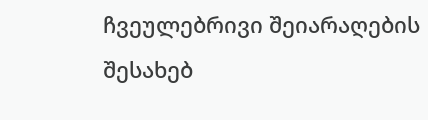ჩვეულებრივი შეიარაღების შესახებ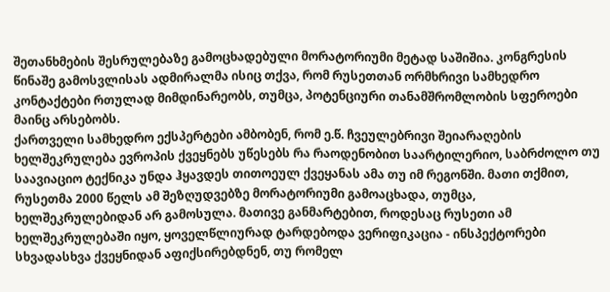შეთანხმების შესრულებაზე გამოცხადებული მორატორიუმი მეტად საშიშია. კონგრესის წინაშე გამოსვლისას ადმირალმა ისიც თქვა, რომ რუსეთთან ორმხრივი სამხედრო კონტაქტები რთულად მიმდინარეობს, თუმცა, პოტენციური თანამშრომლობის სფეროები მაინც არსებობს.
ქართველი სამხედრო ექსპერტები ამბობენ, რომ ე.წ. ჩვეულებრივი შეიარაღების ხელშეკრულება ევროპის ქვეყნებს უწესებს რა რაოდენობით საარტილერიო, საბრძოლო თუ საავიაციო ტექნიკა უნდა ჰყავდეს თითოეულ ქვეყანას ამა თუ იმ რეგონში. მათი თქმით, რუსეთმა 2000 წელს ამ შეზღუდვებზე მორატორიუმი გამოაცხადა, თუმცა, ხელშეკრულებიდან არ გამოსულა. მათივე განმარტებით, როდესაც რუსეთი ამ ხელშეკრულებაში იყო, ყოველწლიურად ტარდებოდა ვერიფიკაცია - ინსპექტორები სხვადასხვა ქვეყნიდან აფიქსირებდნენ, თუ რომელ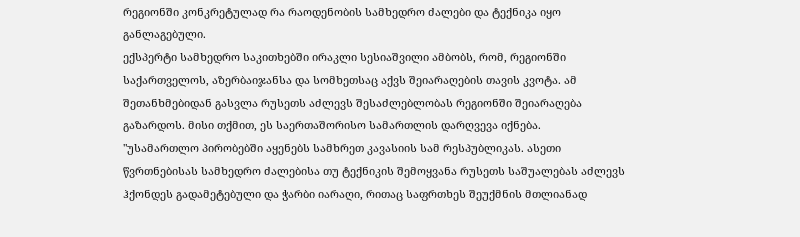რეგიონში კონკრეტულად რა რაოდენობის სამხედრო ძალები და ტექნიკა იყო განლაგებული.
ექსპერტი სამხედრო საკითხებში ირაკლი სესიაშვილი ამბობს, რომ, რეგიონში საქართველოს, აზერბაიჯანსა და სომხეთსაც აქვს შეიარაღების თავის კვოტა. ამ შეთანხმებიდან გასვლა რუსეთს აძლევს შესაძლებლობას რეგიონში შეიარაღება გაზარდოს. მისი თქმით, ეს საერთაშორისო სამართლის დარღვევა იქნება.
"უსამართლო პირობებში აყენებს სამხრეთ კავასიის სამ რესპუბლიკას. ასეთი წვრთნებისას სამხედრო ძალებისა თუ ტექნიკის შემოყვანა რუსეთს საშუალებას აძლევს ჰქონდეს გადამეტებული და ჭარბი იარაღი, რითაც საფრთხეს შეუქმნის მთლიანად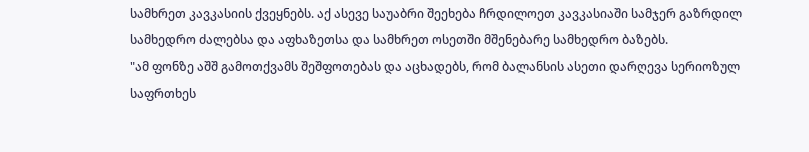სამხრეთ კავკასიის ქვეყნებს. აქ ასევე საუაბრი შეეხება ჩრდილოეთ კავკასიაში სამჯერ გაზრდილ სამხედრო ძალებსა და აფხაზეთსა და სამხრეთ ოსეთში მშენებარე სამხედრო ბაზებს.
"ამ ფონზე აშშ გამოთქვამს შეშფოთებას და აცხადებს, რომ ბალანსის ასეთი დარღევა სერიოზულ საფრთხეს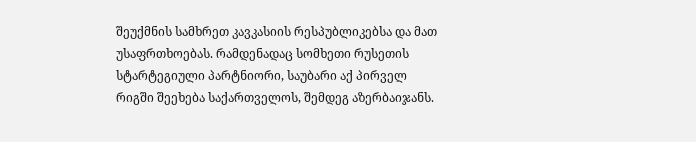შეუქმნის სამხრეთ კავკასიის რესპუბლიკებსა და მათ უსაფრთხოებას. რამდენადაც სომხეთი რუსეთის სტარტეგიული პარტნიორი, საუბარი აქ პირველ რიგში შეეხება საქართველოს, შემდეგ აზერბაიჯანს.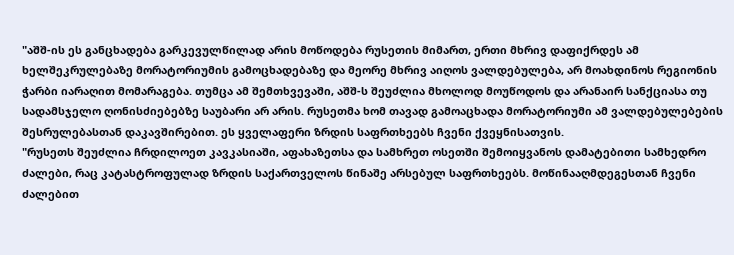"აშშ-ის ეს განცხადება გარკევულწილად არის მოწოდება რუსეთის მიმართ, ერთი მხრივ დაფიქრდეს ამ ხელშეკრულებაზე მორატორიუმის გამოცხადებაზე და მეორე მხრივ აიღოს ვალდებულება, არ მოახდინოს რეგიონის ჭარბი იარაღით მომარაგება. თუმცა ამ შემთხვევაში, აშშ-ს შეუძლია მხოლოდ მოუწოდოს და არანაირ სანქციასა თუ სადამსჯელო ღონისძიებებზე საუბარი არ არის. რუსეთმა ხომ თავად გამოაცხადა მორატორიუმი ამ ვალდებულებების შესრულებასთან დაკავშირებით. ეს ყველაფერი ზრდის საფრთხეებს ჩვენი ქვეყნისათვის.
"რუსეთს შეუძლია ჩრდილოეთ კავკასიაში, აფახაზეთსა და სამხრეთ ოსეთში შემოიყვანოს დამატებითი სამხედრო ძალები, რაც კატასტროფულად ზრდის საქართველოს წინაშე არსებულ საფრთხეებს. მოწინააღმდეგესთან ჩვენი ძალებით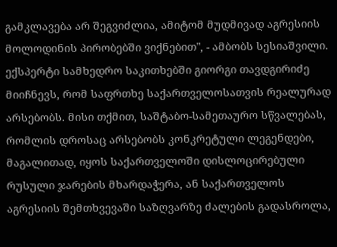გამკლავება არ შეგვიძლია, ამიტომ მუდმივად აგრესიის მოლოდინის პირობებში ვიქნებით", - ამბობს სესიაშვილი.
ექსპერტი სამხედრო საკითხებში გიორგი თავდგირიძე მიიჩნევს, რომ საფრთხე საქართველოსათვის რეალურად არსებობს. მისი თქმით, საშტაბო-სამეთაურო სწვალებას, რომლის დროსაც არსებობს კონკრეტული ლეგენდები, მაგალითად, იყოს საქართველოში დისლოცირებული რუსული ჯარების მხარდაჭერა, ან საქართველოს აგრესიის შემთხვევაში საზღვარზე ძალების გადასროლა,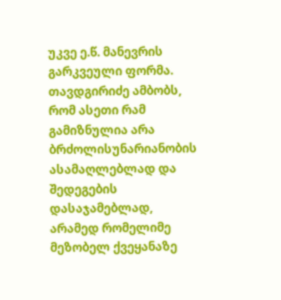უკვე ე.წ. მანევრის გარკვეული ფორმა. თავდგირიძე ამბობს, რომ ასეთი რამ გამიზნულია არა ბრძოლისუნარიანობის ასამაღლებლად და შედეგების დასაჯამებლად, არამედ რომელიმე მეზობელ ქვეყანაზე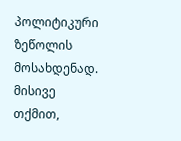პოლიტიკური ზეწოლის მოსახდენად.
მისივე თქმით,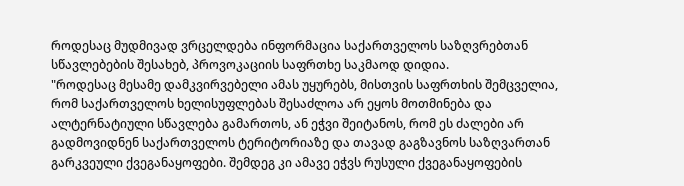როდესაც მუდმივად ვრცელდება ინფორმაცია საქართველოს საზღვრებთან სწავლებების შესახებ, პროვოკაციის საფრთხე საკმაოდ დიდია.
"როდესაც მესამე დამკვირვებელი ამას უყურებს, მისთვის საფრთხის შემცველია, რომ საქართველოს ხელისუფლებას შესაძლოა არ ეყოს მოთმინება და ალტერნატიული სწავლება გამართოს, ან ეჭვი შეიტანოს, რომ ეს ძალები არ გადმოვიდნენ საქართველოს ტერიტორიაზე და თავად გაგზავნოს საზღვართან გარკვეული ქვეგანაყოფები. შემდეგ კი ამავე ეჭვს რუსული ქვეგანაყოფების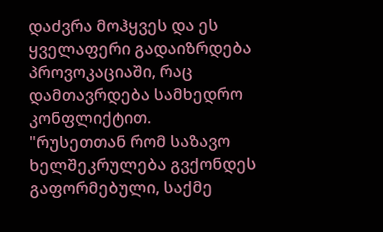დაძვრა მოჰყვეს და ეს ყველაფერი გადაიზრდება პროვოკაციაში, რაც დამთავრდება სამხედრო კონფლიქტით.
"რუსეთთან რომ საზავო ხელშეკრულება გვქონდეს გაფორმებული, საქმე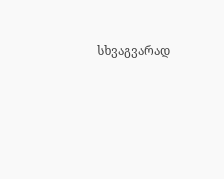სხვაგვარად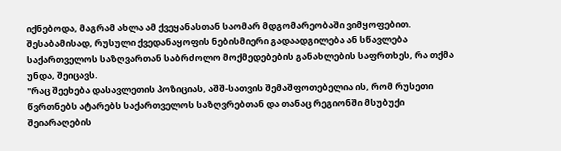იქნებოდა, მაგრამ ახლა ამ ქვეყანასთან საომარ მდგომარეობაში ვიმყოფებით. შესაბამისად, რუსული ქვედანაყოფის ნებისმიერი გადაადგილება ან სწავლება საქართველოს საზღვართან საბრძოლო მოქმედებების განახლების საფრთხეს, რა თქმა უნდა, შეიცავს.
"რაც შეეხება დასავლეთის პოზიციას, აშშ-სათვის შემაშფოთებელია ის, რომ რუსეთი წვრთნებს ატარებს საქართველოს საზღვრებთან და თანაც რეგიონში მსუბუქი შეიარაღების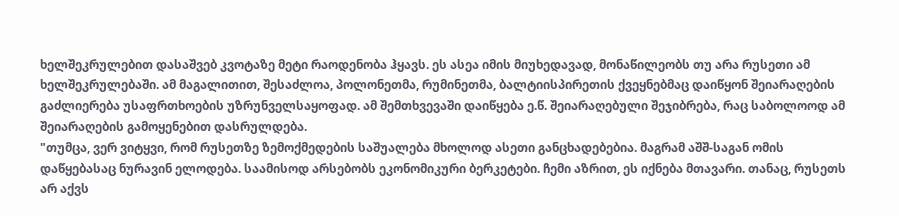ხელშეკრულებით დასაშვებ კვოტაზე მეტი რაოდენობა ჰყავს. ეს ასეა იმის მიუხედავად, მონაწილეობს თუ არა რუსეთი ამ ხელშეკრულებაში. ამ მაგალითით, შესაძლოა, პოლონეთმა, რუმინეთმა, ბალტიისპირეთის ქვეყნებმაც დაიწყონ შეიარაღების გაძლიერება უსაფრთხოების უზრუნველსაყოფად. ამ შემთხვევაში დაიწყება ე.წ. შეიარაღებული შეჯიბრება, რაც საბოლოოდ ამ შეიარაღების გამოყენებით დასრულდება.
"თუმცა, ვერ ვიტყვი, რომ რუსეთზე ზემოქმედების საშუალება მხოლოდ ასეთი განცხადებებია. მაგრამ აშშ-საგან ომის დაწყებასაც ნურავინ ელოდება. საამისოდ არსებობს ეკონომიკური ბერკეტები. ჩემი აზრით, ეს იქნება მთავარი. თანაც, რუსეთს არ აქვს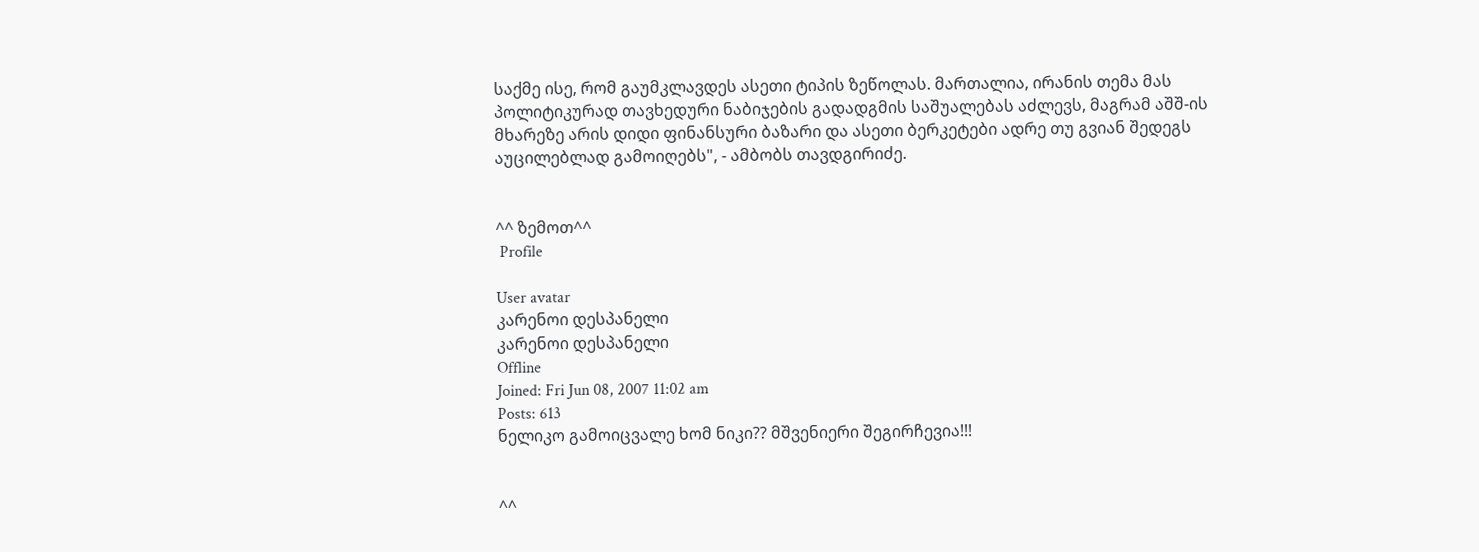საქმე ისე, რომ გაუმკლავდეს ასეთი ტიპის ზეწოლას. მართალია, ირანის თემა მას პოლიტიკურად თავხედური ნაბიჯების გადადგმის საშუალებას აძლევს, მაგრამ აშშ-ის მხარეზე არის დიდი ფინანსური ბაზარი და ასეთი ბერკეტები ადრე თუ გვიან შედეგს აუცილებლად გამოიღებს", - ამბობს თავდგირიძე.


^^ ზემოთ^^
 Profile

User avatar
კარენოი დესპანელი
კარენოი დესპანელი
Offline
Joined: Fri Jun 08, 2007 11:02 am
Posts: 613
ნელიკო გამოიცვალე ხომ ნიკი?? მშვენიერი შეგირჩევია!!!


^^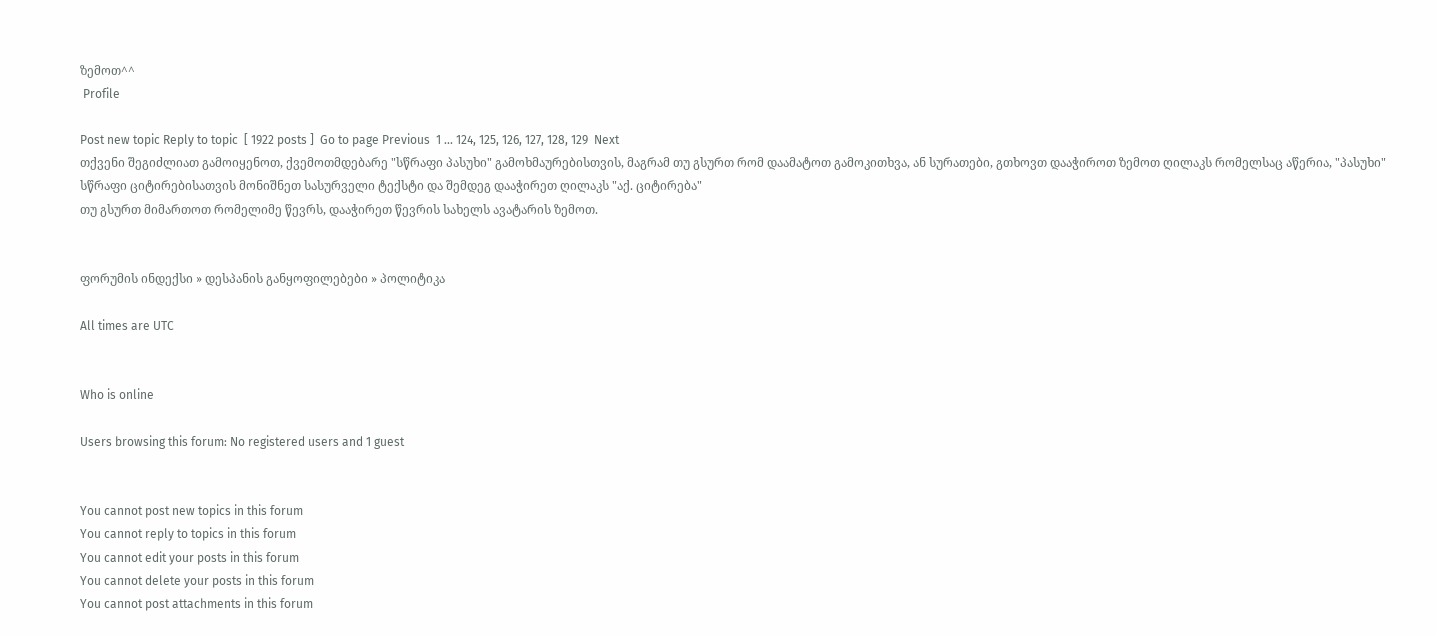ზემოთ^^
 Profile

Post new topic Reply to topic  [ 1922 posts ]  Go to page Previous  1 ... 124, 125, 126, 127, 128, 129  Next
თქვენი შეგიძლიათ გამოიყენოთ, ქვემოთმდებარე "სწრაფი პასუხი" გამოხმაურებისთვის, მაგრამ თუ გსურთ რომ დაამატოთ გამოკითხვა, ან სურათები, გთხოვთ დააჭიროთ ზემოთ ღილაკს რომელსაც აწერია, "პასუხი"
სწრაფი ციტირებისათვის მონიშნეთ სასურველი ტექსტი და შემდეგ დააჭირეთ ღილაკს "აქ. ციტირება"
თუ გსურთ მიმართოთ რომელიმე წევრს, დააჭირეთ წევრის სახელს ავატარის ზემოთ.


ფორუმის ინდექსი » დესპანის განყოფილებები » პოლიტიკა

All times are UTC


Who is online

Users browsing this forum: No registered users and 1 guest


You cannot post new topics in this forum
You cannot reply to topics in this forum
You cannot edit your posts in this forum
You cannot delete your posts in this forum
You cannot post attachments in this forum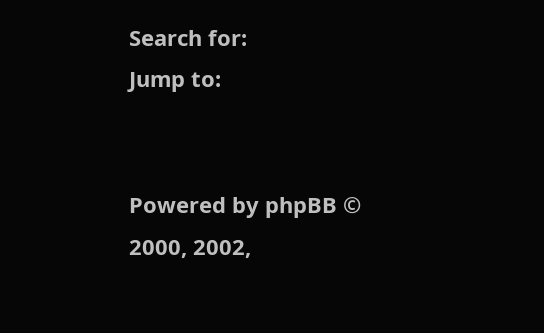Search for:
Jump to:


Powered by phpBB © 2000, 2002,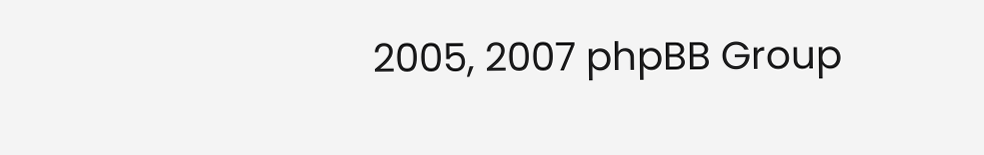2005, 2007 phpBB Group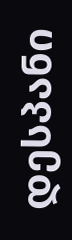დესპანი